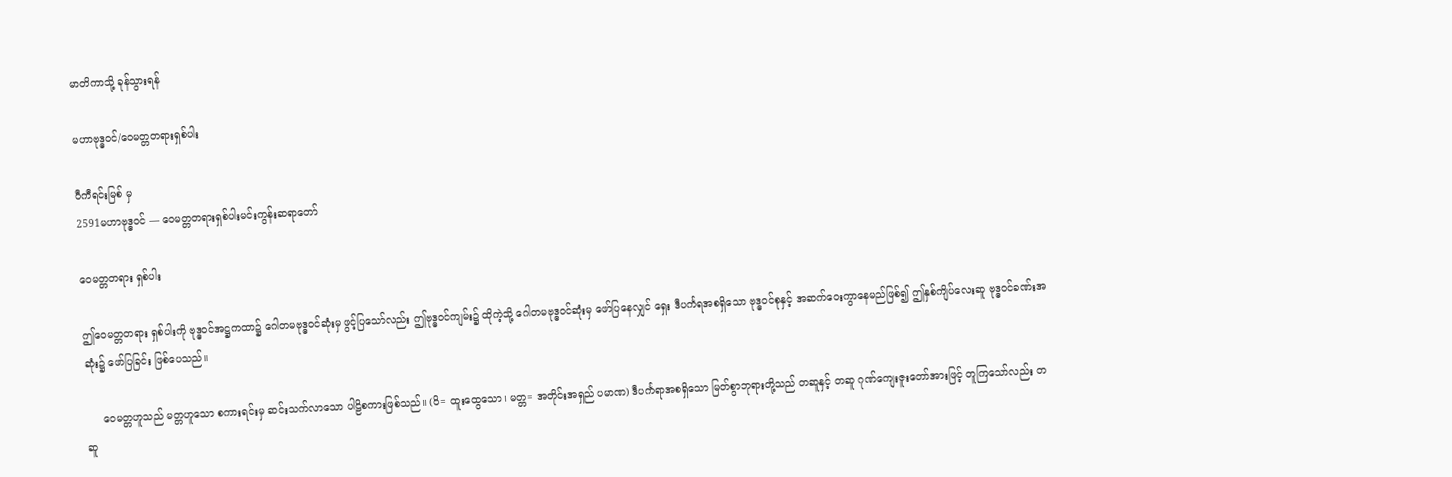မာတိကာသို့ ခုန်သွားရန်

မဟာဗုဒ္ဓဝင်/ဝေမတ္တတရားရှစ်ပါး

ဝီကီရင်းမြစ် မှ
2591မဟာဗုဒ္ဓဝင် — ဝေမတ္တတရားရှစ်ပါးမင်းကွန်းဆရာတော်

ဝေမတ္တတရား ရှစ်ပါး

ဤဝေမတ္တတရား ရှစ်ပါးကို ဗုဒ္ဓဝင်အဋ္ဌကထာ၌ ဂေါတမဗုဒ္ဓဝင်ဆုံးမှ ဖွင့်ပြသော်လည်း ဤဗုဒ္ဓဝင်ကျမ်း၌ ထိုကဲ့သို့ ဂေါတမဗုဒ္ဓဝင်ဆုံးမှ ဖော်ပြနေလျှင် ရှေး ဒီပင်္ကရအစရှိသော ဗုဒ္ဓဝင်စုနှင့် အဆက်ဝေးကွာနေမည်ဖြစ်၍ ဤနှစ်ကျိပ်လေးဆူ ဗုဒ္ဓဝင်ခဏ်းအဆုံး၌ ဖော်ပြခြင်း ဖြစ်ပေသည်။

     ဝေမတ္တဟူသည် မတ္တဟူသော စကားရင်းမှ ဆင်းသက်လာသော ပါဠိစကားဖြစ်သည်။ (ဝိ= ထူးထွေသော၊ မတ္တ= အတိုင်းအရှည် ပမာဏ) ဒီပင်္ကရာအစရှိသော မြတ်စွာဘုရားတို့သည် တဆူနှင့် တဆူ ဂုဏ်ကျေးဇူးတော်အားဖြင့် တူကြသော်လည်း တဆူ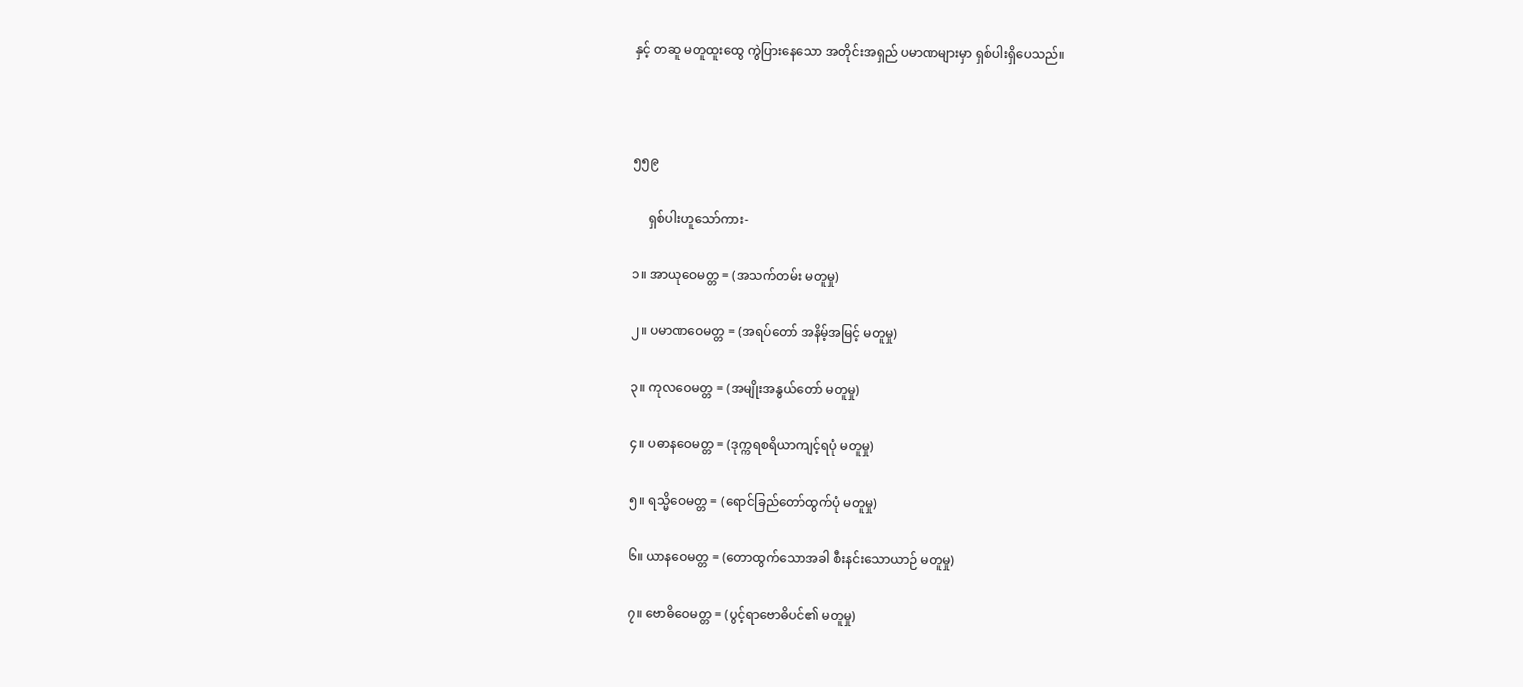နှင့် တဆူ မတူထူးထွေ ကွဲပြားနေသော အတိုင်းအရှည် ပမာဏများမှာ ရှစ်ပါးရှိပေသည်။



၅၅၉

     ရှစ်ပါးဟူသော်ကား-

၁။ အာယုဝေမတ္တ = (အသက်တမ်း မတူမှု)

၂။ ပမာဏဝေမတ္တ = (အရပ်တော် အနိမ့်အမြင့် မတူမှု)

၃။ ကုလဝေမတ္တ = (အမျိုးအနွယ်တော် မတူမှု)

၄။ ပဓာနဝေမတ္တ = (ဒုက္ကရစရိယာကျင့်ရပုံ မတူမှု)

၅။ ရသ္မိဝေမတ္တ = (ရောင်ခြည်တော်ထွက်ပုံ မတူမှု)

၆။ ယာနဝေမတ္တ = (တောထွက်သောအခါ စီးနင်းသောယာဉ် မတူမှု)

၇။ ဗောဓိဝေမတ္တ = (ပွင့်ရာဗောဓိပင်၏ မတူမှု)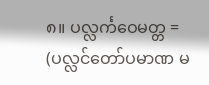၈။ ပလ္လင်္ကဝေမတ္တ = (ပလ္လင်တော်ပမာဏ မ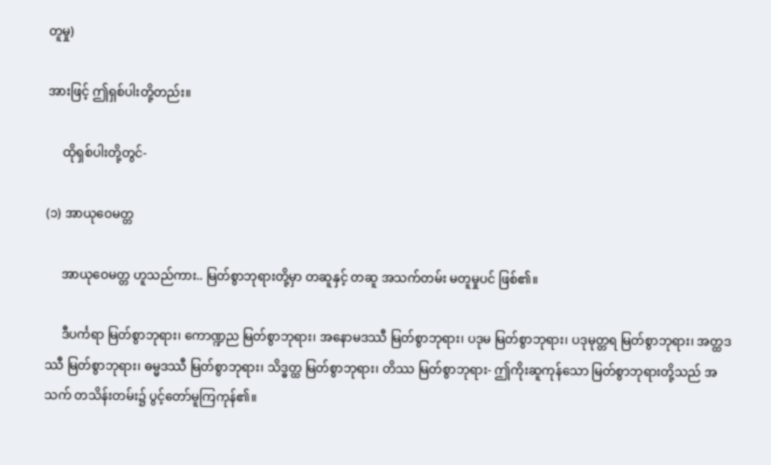တူမှု)

အားဖြင့် ဤရှစ်ပါးတို့တည်း။

     ထိုရှစ်ပါးတို့တွင်-

(၁) အာယုဝေမတ္တ

     အာယုဝေမတ္တ ဟူသည်ကား.. မြတ်စွာဘုရားတို့မှာ တဆူနှင့် တဆူ အသက်တမ်း မတူမှုပင် ဖြစ်၏။

     ဒီပင်္ကရာ မြတ်စွာဘုရား၊ ကောဏ္ဍည မြတ်စွာဘုရား၊ အနောမဒဿီ မြတ်စွာဘုရား၊ ပဒုမ မြတ်စွာဘုရား၊ ပဒုမုတ္တရ မြတ်စွာဘုရား၊ အတ္ထဒဿီ မြတ်စွာဘုရား၊ ဓမ္မဒဿီ မြတ်စွာဘုရား၊ သိဒ္ဓတ္ထ မြတ်စွာဘုရား၊ တိဿ မြတ်စွာဘုရား- ဤကိုးဆူကုန်သော မြတ်စွာဘုရားတို့သည် အသက် တသိန်းတမ်း၌ ပွင့်တော်မူကြကုန်၏။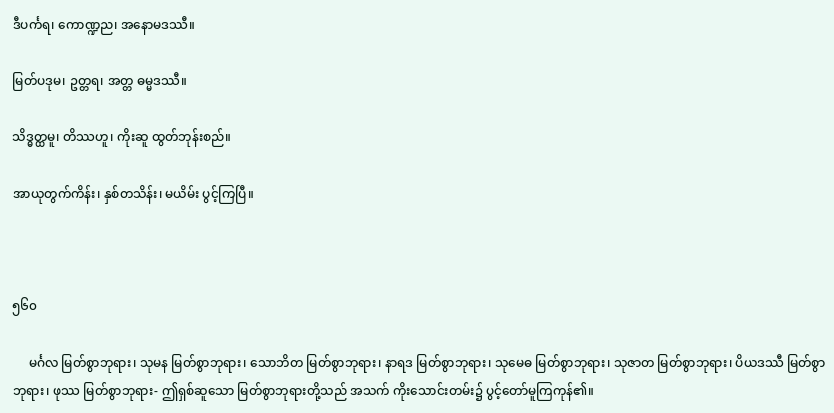ဒီပင်္ကရ၊ ကောဏ္ဍည၊ အနောမဒဿီ။

မြတ်ပဒုမ၊ ဥတ္တရ၊ အတ္တ ဓမ္မဒဿီ။

သိဒ္ဓတ္ထမူ၊ တိဿဟူ၊ ကိုးဆူ ထွတ်ဘုန်းစည်။

အာယုတွက်ကိန်း၊ နှစ်တသိန်း၊ မယိမ်း ပွင့်ကြပြီ။



၅၆၀

     မင်္ဂလ မြတ်စွာဘုရား၊ သုမန မြတ်စွာဘုရား၊ သောဘိတ မြတ်စွာဘုရား၊ နာရဒ မြတ်စွာဘုရား၊ သုမေဓ မြတ်စွာဘုရား၊ သုဇာတ မြတ်စွာဘုရား၊ ပိယဒဿီ မြတ်စွာဘုရား၊ ဖုဿ မြတ်စွာဘုရား- ဤရှစ်ဆူသော မြတ်စွာဘုရားတို့သည် အသက် ကိုးသောင်းတမ်း၌ ပွင့်တော်မူကြကုန်၏။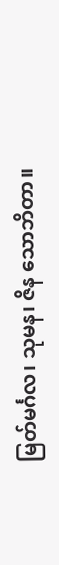မြတ်မင်္ဂလ၊ သုမန၊ ဇိန သောဘိတာ။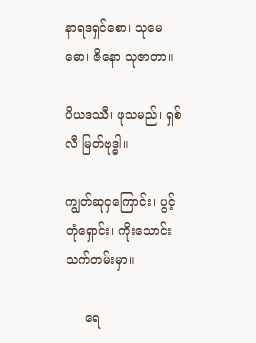နာရဒရှင်စော၊ သုမေဓော၊ ဇိနော သုဇာတာ။

ပိယဒဿီ၊ ဖုသမည်၊ ရှစ်လီ မြတ်ဗုဒ္ဓါ။

ကျွတ်ဆုငှကြောင်း၊ ပွင့်တုံရှောင်း၊ ကိုးသောင်း သက်တမ်းမှာ။

     ရေ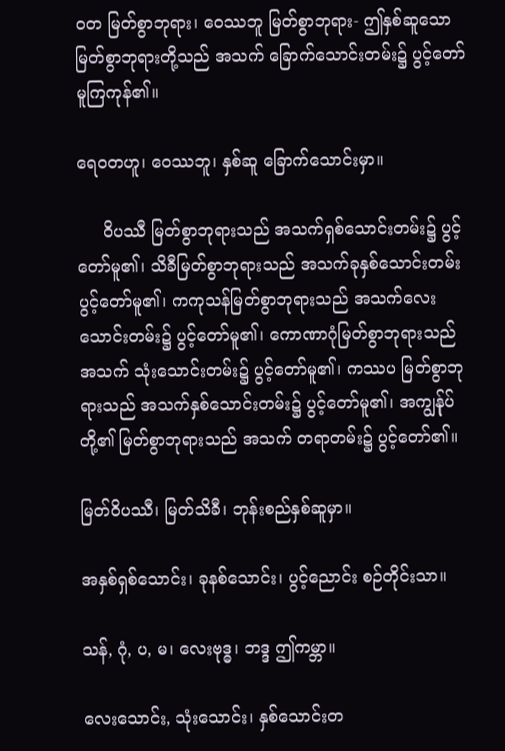ဝတ မြတ်စွာဘုရား၊ ဝေဿဘူ မြတ်စွာဘုရား- ဤနှစ်ဆူသော မြတ်စွာဘုရားတို့သည် အသက် ခြောက်သောင်းတမ်း၌ ပွင့်တော်မူကြကုန်၏။

ရေဝတဟူ၊ ဝေဿဘူ၊ နှစ်ဆူ ခြောက်သောင်းမှာ။

     ဝိပဿီ မြတ်စွာဘုရားသည် အသက်ရှစ်သောင်းတမ်း၌ ပွင့်တော်မူ၏၊ သိခီမြတ်စွာဘုရားသည် အသက်ခုနှစ်သောင်းတမ်း ပွင့်တော်မူ၏၊ ကကုသန်မြတ်စွာဘုရားသည် အသက်လေးသောင်းတမ်း၌ ပွင့်တော်မူ၏၊ ကောဏာဂုံမြတ်စွာဘုရားသည် အသက် သုံးသောင်းတမ်း၌ ပွင့်တော်မူ၏၊ ကဿပ မြတ်စွာဘုရားသည် အသက်နှစ်သောင်းတမ်း၌ ပွင့်တော်မူ၏၊ အကျွန်ုပ်တို့၏ မြတ်စွာဘုရားသည် အသက် တရာတမ်း၌ ပွင့်တော်၏။

မြတ်ဝိပဿီ၊ မြတ်သိခီ၊ ဘုန်းစည်နှစ်ဆူမှာ။

အနှစ်ရှစ်သောင်း၊ ခုနစ်သောင်း၊ ပွင့်ညောင်း စဉ်တိုင်းသာ။

သန်, ဂုံ, ပ, မ၊ လေးဗုဒ္ဓ၊ ဘဒ္ဒ ဤကမ္ဘာ။

လေးသောင်း, သုံးသောင်း၊ နှစ်သောင်းတ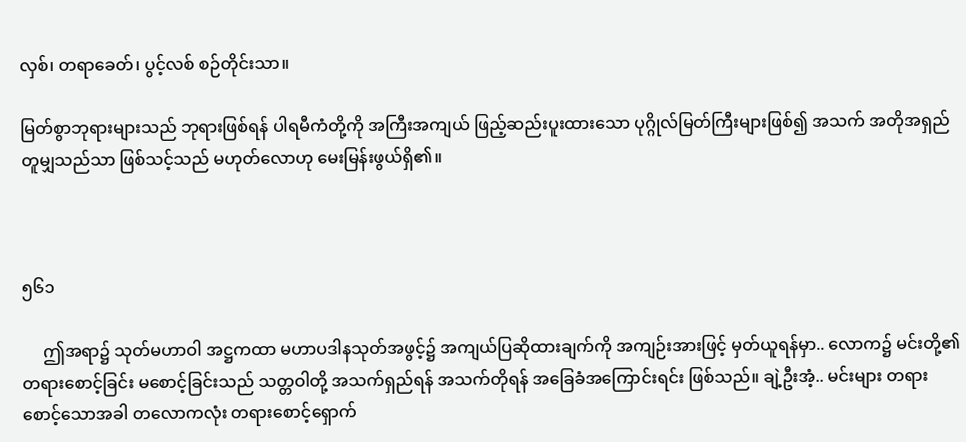လှစ်၊ တရာခေတ်၊ ပွင့်လစ် စဉ်တိုင်းသာ။

မြတ်စွာဘုရားများသည် ဘုရားဖြစ်ရန် ပါရမီကံတို့ကို အကြီးအကျယ် ဖြည့်ဆည်းပူးထားသော ပုဂ္ဂိုလ်မြတ်ကြီးများဖြစ်၍ အသက် အတိုအရှည် တူမျှသည်သာ ဖြစ်သင့်သည် မဟုတ်လောဟု မေးမြန်းဖွယ်ရှိ၏။



၅၆၁

     ဤအရာ၌ သုတ်မဟာဝါ အဋ္ဌကထာ မဟာပဒါနသုတ်အဖွင့်၌ အကျယ်ပြဆိုထားချက်ကို အကျဉ်းအားဖြင့် မှတ်ယူရန်မှာ.. လောက၌ မင်းတို့၏ တရားစောင့်ခြင်း မစောင့်ခြင်းသည် သတ္တဝါတို့ အသက်ရှည်ရန် အသက်တိုရန် အခြေခံအကြောင်းရင်း ဖြစ်သည်။ ချဲ့ဦးအံ့.. မင်းများ တရားစောင့်သောအခါ တလောကလုံး တရားစောင့်ရှောက်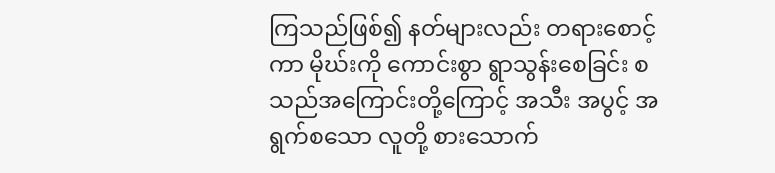ကြသည်ဖြစ်၍ နတ်များလည်း တရားစောင့်ကာ မိုဃ်းကို ကောင်းစွာ ရွာသွန်းစေခြင်း စသည်အကြောင်းတို့ကြောင့် အသီး အပွင့် အရွက်စသော လူတို့ စားသောက်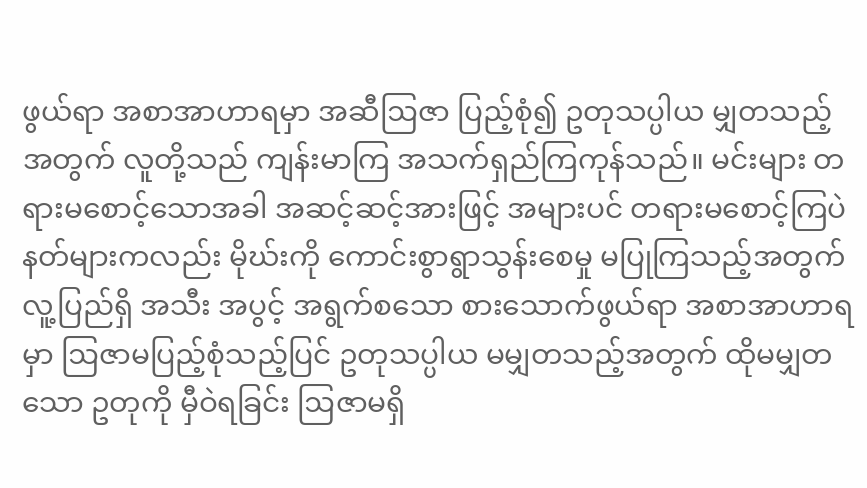ဖွယ်ရာ အစာအာဟာရမှာ အဆီဩဇာ ပြည့်စုံ၍ ဥတုသပ္ပါယ မျှတသည့်အတွက် လူတို့သည် ကျန်းမာကြ အသက်ရှည်ကြကုန်သည်။ မင်းများ တရားမစောင့်သောအခါ အဆင့်ဆင့်အားဖြင့် အများပင် တရားမစောင့်ကြပဲ နတ်များကလည်း မိုဃ်းကို ကောင်းစွာရွာသွန်းစေမှု မပြုကြသည့်အတွက် လူ့ပြည်ရှိ အသီး အပွင့် အရွက်စသော စားသောက်ဖွယ်ရာ အစာအာဟာရမှာ ဩဇာမပြည့်စုံသည့်ပြင် ဥတုသပ္ပါယ မမျှတသည့်အတွက် ထိုမမျှတသော ဥတုကို မှီဝဲရခြင်း ဩဇာမရှိ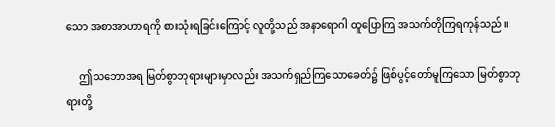သော အစာအာဟာရကို စားသုံးရခြင်းကြောင့် လူတို့သည် အနာရောဂါ ထူပြောကြ အသက်တိုကြရကုန်သည်။

     ဤသဘောအရ မြတ်စွာဘုရားများမှာလည်း အသက်ရှည်ကြသောခေတ်၌ ဖြစ်ပွင့်တော်မူကြသော မြတ်စွာဘုရားတို့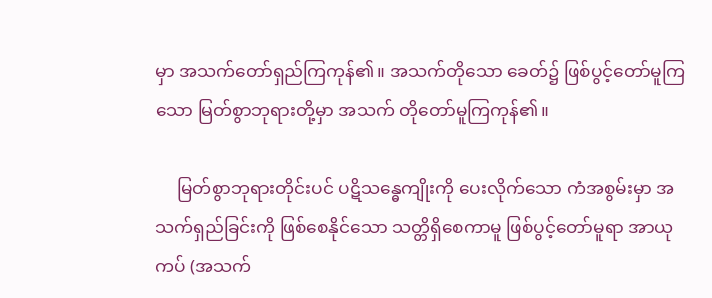မှာ အသက်တော်ရှည်ကြကုန်၏။ အသက်တိုသော ခေတ်၌ ဖြစ်ပွင့်တော်မူကြသော မြတ်စွာဘုရားတို့မှာ အသက် တိုတော်မူကြကုန်၏။

     မြတ်စွာဘုရားတိုင်းပင် ပဋိသန္ဓေကျိုးကို ပေးလိုက်သော ကံအစွမ်းမှာ အသက်ရှည်ခြင်းကို ဖြစ်စေနိုင်သော သတ္တိရှိစေကာမူ ဖြစ်ပွင့်တော်မူရာ အာယုကပ် (အသက်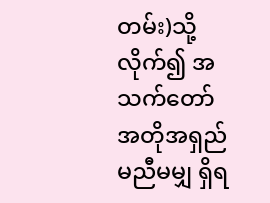တမ်း)သို့ လိုက်၍ အသက်တော် အတိုအရှည် မညီမမျှ ရှိရ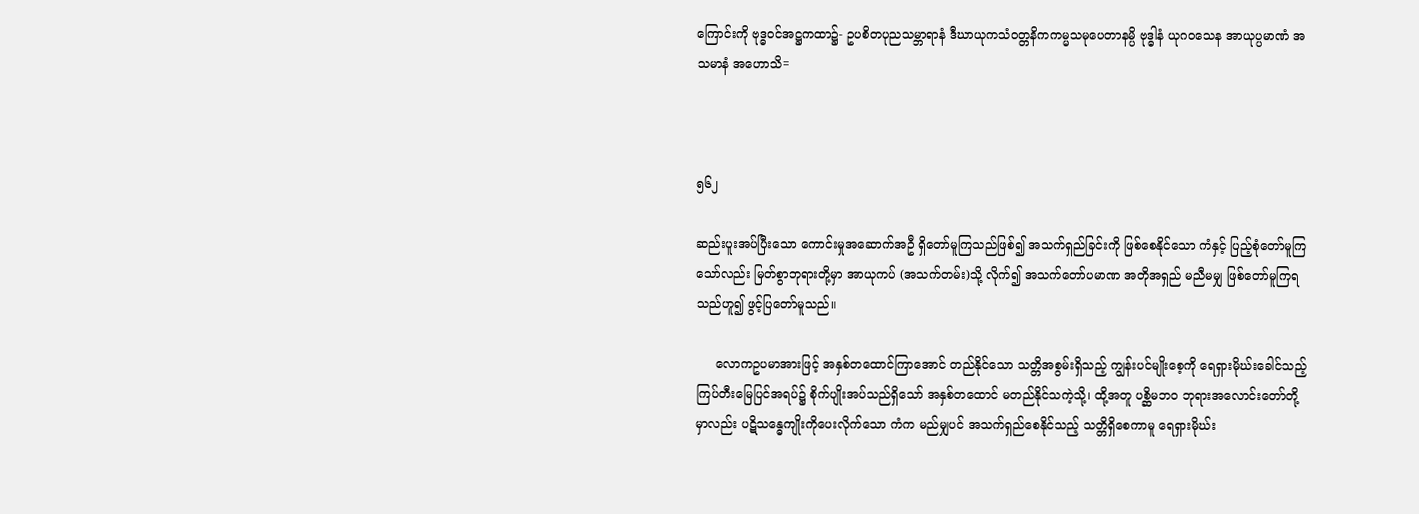ကြောင်းကို ဗုဒ္ဓဝင်အဋ္ဌကထာ၌- ဥပစိတပုညသမ္ဘာရာနံ ဒီဃာယုကသံဝတ္တနိကကမ္မသမုပေတာနမ္ပိ ဗုဒ္ဓါနံ ယုဂဝသေန အာယုပ္ပမာဏံ အသမာနံ အဟောသိ=



၅၆၂

ဆည်းပူးအပ်ပြီးသော ကောင်းမှုအဆောက်အဦ ရှိတော်မူကြသည်ဖြစ်၍ အသက်ရှည်ခြင်းကို ဖြစ်စေနိုင်သော ကံနှင့် ပြည့်စုံတော်မူကြသော်လည်း မြတ်စွာဘုရားတို့မှာ အာယုကပ် (အသက်တမ်း)သို့ လိုက်၍ အသက်တော်ပမာဏ အတိုအရှည် မညီမမျှ ဖြစ်တော်မူကြရသည်ဟူ၍ ဖွင့်ပြတော်မူသည်။

     လောကဥပမာအားဖြင့် အနှစ်တထောင်ကြာအောင် တည်နိုင်သော သတ္တိအစွမ်းရှိသည့် ကျွန်းပင်မျိုးစေ့ကို ရေရှားမိုဃ်းခေါင်သည့် ကြပ်တီးမြေပြင်အရပ်၌ စိုက်ပျိုးအပ်သည်ရှိသော် အနှစ်တထောင် မတည်နိုင်သကဲ့သို့၊ ထို့အတူ ပစ္ဆိမဘဝ ဘုရားအလောင်းတော်တို့မှာလည်း ပဋိသန္ဓေကျိုးကိုပေးလိုက်သော ကံက မည်မျှပင် အသက်ရှည်စေနိုင်သည့် သတ္တိရှိစေကာမူ ရေရှားမိုဃ်း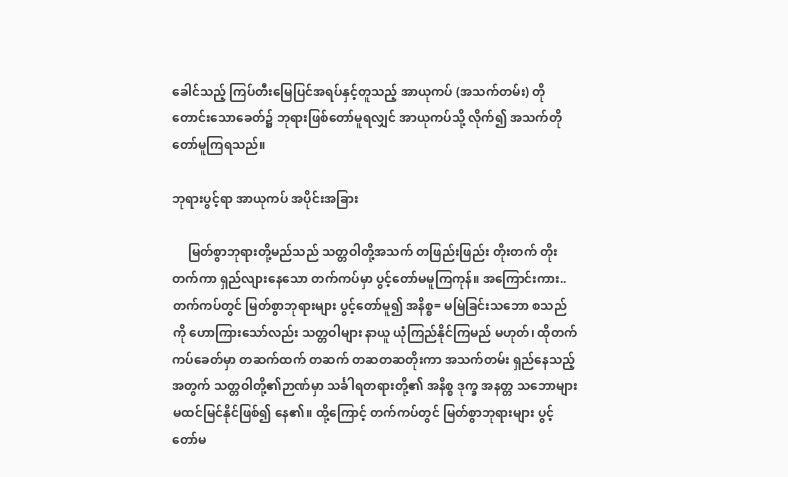ခေါင်သည့် ကြပ်တီးမြေပြင်အရပ်နှင့်တူသည့် အာယုကပ် (အသက်တမ်း) တိုတောင်းသောခေတ်၌ ဘုရားဖြစ်တော်မူရလျှင် အာယုကပ်သို့ လိုက်၍ အသက်တိုတော်မူကြရသည်။

ဘုရားပွင့်ရာ အာယုကပ် အပိုင်းအခြား

     မြတ်စွာဘုရားတို့မည်သည် သတ္တဝါတို့အသက် တဖြည်းဖြည်း တိုးတက် တိုးတက်ကာ ရှည်လျားနေသော တက်ကပ်မှာ ပွင့်တော်မမူကြကုန်။ အကြောင်းကား.. တက်ကပ်တွင် မြတ်စွာဘုရားများ ပွင့်တော်မူ၍ အနိစ္စ= မမြဲခြင်းသဘော စသည်ကို ဟောကြားသော်လည်း သတ္တဝါများ နာယူ ယုံကြည်နိုင်ကြမည် မဟုတ်၊ ထိုတက်ကပ်ခေတ်မှာ တဆက်ထက် တဆက် တဆတဆတိုးကာ အသက်တမ်း ရှည်နေသည့် အတွက် သတ္တဝါတို့၏ဉာဏ်မှာ သင်္ခါရတရားတို့၏ အနိစ္စ ဒုက္ခ အနတ္တ သဘောများ မထင်မြင်နိုင်ဖြစ်၍ နေ၏။ ထို့ကြောင့် တက်ကပ်တွင် မြတ်စွာဘုရားများ ပွင့်တော်မ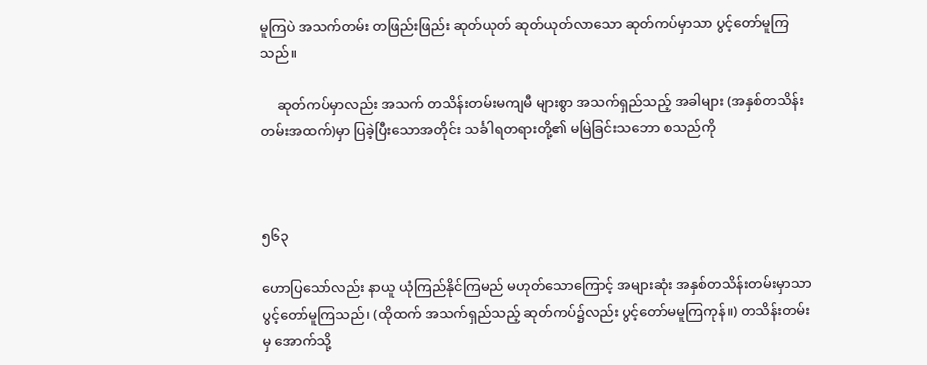မူကြပဲ အသက်တမ်း တဖြည်းဖြည်း ဆုတ်ယုတ် ဆုတ်ယုတ်လာသော ဆုတ်ကပ်မှာသာ ပွင့်တော်မူကြသည်။

     ဆုတ်ကပ်မှာလည်း အသက် တသိန်းတမ်းမကျမီ များစွာ အသက်ရှည်သည့် အခါများ (အနှစ်တသိန်းတမ်းအထက်)မှာ ပြခဲ့ပြီးသောအတိုင်း သင်္ခါရတရားတို့၏ မမြဲခြင်းသဘော စသည်ကို



၅၆၃

ဟောပြသော်လည်း နာယူ ယုံကြည်နိုင်ကြမည် မဟုတ်သောကြောင့် အများဆုံး အနှစ်တသိန်းတမ်းမှာသာ ပွင့်တော်မူကြသည်၊ (ထိုထက် အသက်ရှည်သည့် ဆုတ်ကပ်၌လည်း ပွင့်တော်မမူကြကုန်။) တသိန်းတမ်းမှ အောက်သို့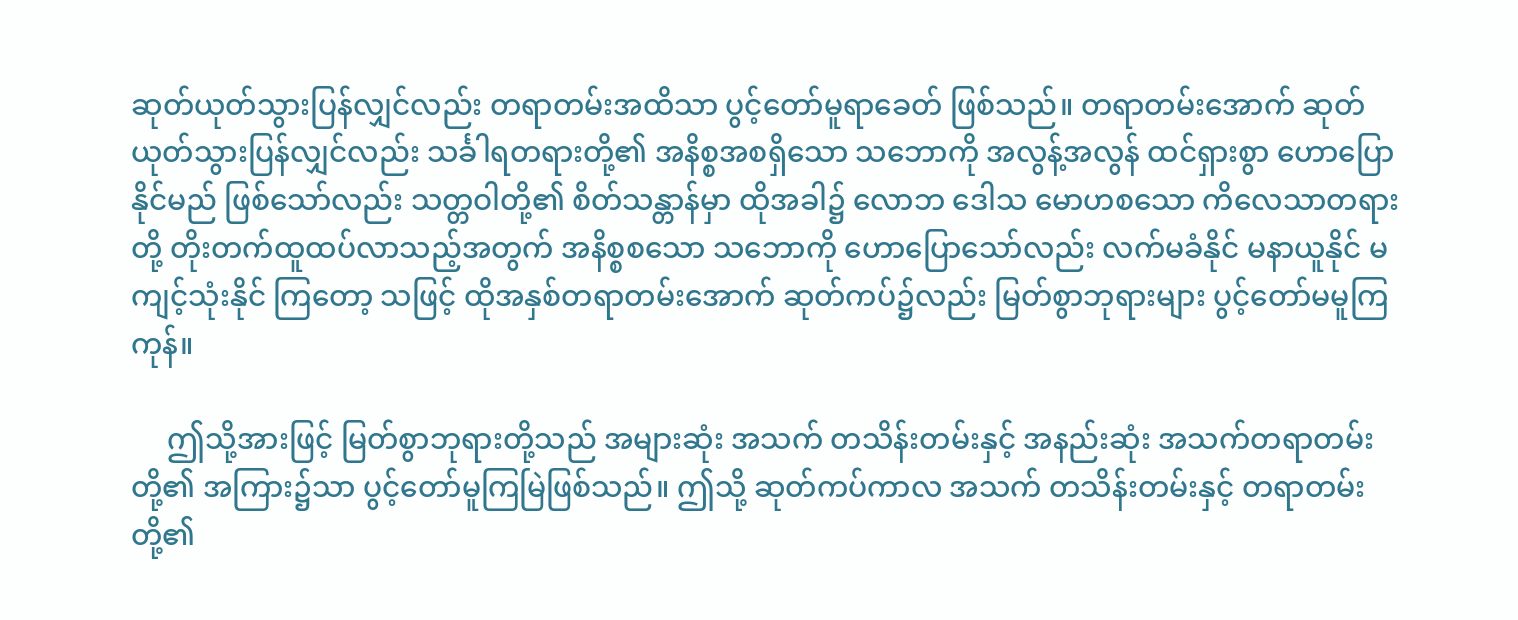ဆုတ်ယုတ်သွားပြန်လျှင်လည်း တရာတမ်းအထိသာ ပွင့်တော်မူရာခေတ် ဖြစ်သည်။ တရာတမ်းအောက် ဆုတ်ယုတ်သွားပြန်လျှင်လည်း သင်္ခါရတရားတို့၏ အနိစ္စအစရှိသော သဘောကို အလွန့်အလွန် ထင်ရှားစွာ ဟောပြောနိုင်မည် ဖြစ်သော်လည်း သတ္တဝါတို့၏ စိတ်သန္တာန်မှာ ထိုအခါ၌ လောဘ ဒေါသ မောဟစသော ကိလေသာတရားတို့ တိုးတက်ထူထပ်လာသည့်အတွက် အနိစ္စစသော သဘောကို ဟောပြောသော်လည်း လက်မခံနိုင် မနာယူနိုင် မကျင့်သုံးနိုင် ကြတော့ သဖြင့် ထိုအနှစ်တရာတမ်းအောက် ဆုတ်ကပ်၌လည်း မြတ်စွာဘုရားများ ပွင့်တော်မမူကြကုန်။

     ဤသို့အားဖြင့် မြတ်စွာဘုရားတို့သည် အများဆုံး အသက် တသိန်းတမ်းနှင့် အနည်းဆုံး အသက်တရာတမ်းတို့၏ အကြား၌သာ ပွင့်တော်မူကြမြဲဖြစ်သည်။ ဤသို့ ဆုတ်ကပ်ကာလ အသက် တသိန်းတမ်းနှင့် တရာတမ်းတို့၏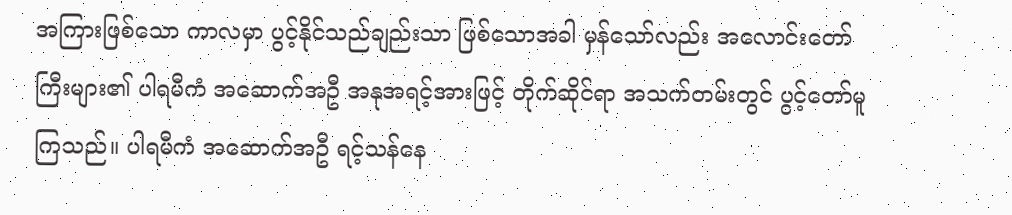အကြားဖြစ်သော ကာလမှာ ပွင့်နိုင်သည်ချည်းသာ ဖြစ်သောအခါ မှန်သော်လည်း အလောင်းတော်ကြီးများ၏ ပါရမီကံ အဆောက်အဦ အနုအရင့်အားဖြင့် တိုက်ဆိုင်ရာ အသက်တမ်းတွင် ပွင့်တော်မူကြသည်။ ပါရမီကံ အဆောက်အဦ ရင့်သန်နေ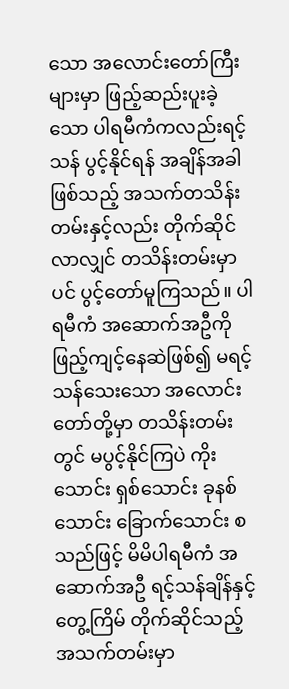သော အလောင်းတော်ကြီးများမှာ ဖြည့်ဆည်းပူးခဲ့သော ပါရမီကံကလည်းရင့်သန် ပွင့်နိုင်ရန် အချိန်အခါဖြစ်သည့် အသက်တသိန်းတမ်းနှင့်လည်း တိုက်ဆိုင်လာလျှင် တသိန်းတမ်းမှာပင် ပွင့်တော်မူကြသည်။ ပါရမီကံ အဆောက်အဦကို ဖြည့်ကျင့်နေဆဲဖြစ်၍ မရင့်သန်သေးသော အလောင်းတော်တို့မှာ တသိန်းတမ်းတွင် မပွင့်နိုင်ကြပဲ ကိုးသောင်း ရှစ်သောင်း ခုနစ်သောင်း ခြောက်သောင်း စသည်ဖြင့် မိမိပါရမီကံ အဆောက်အဦ ရင့်သန်ချိန်နှင့် တွေ့ကြိမ် တိုက်ဆိုင်သည့် အသက်တမ်းမှာ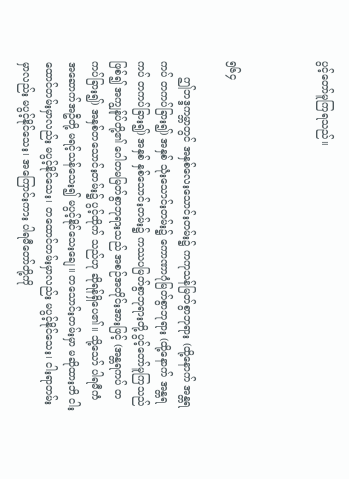ပွင့်တော်မူကြရသည်။



၅၆၄

     ဤဘဒ္ဒကမ္ဘာတွင် အနှစ်လေးသောင်းတမ်း၌ ကကုသန်မြတ်စွာဘုရား (ထို့နောက် အန္တရကပ် တကပ်ခြား၍) အနှစ် သုံးသောင်းတမ်း၌ ကောဏာဂုံမြတ်စွာဘုရား (ထို့နောက် အန္တရကပ် တကပ်ခြား၍) အနှစ် နှစ်သောင်းတမ်း၌ ကဿပမြတ်စွာဘုရားတို့ ပွင့်တော်မူကြသည်ဖြစ်၍ အကျွန်ုပ်တို့၏ ဂေါတမမြတ်စွာဘုရားသည် အစဉ်အတိုင်းအားဖြင့် (အန္တရကပ် တကပ်ခြား၍) အနှစ်တသောင်းတမ်း၌ ပွင့်ထိုက် သည်ဟု ဆိုရန်ရှိပေ၏။ သို့သော် ပါရမီကံ အဆောက်အဦတို့ မရင့်သန်သေး၍ မပွင့်နိုင်သေးချေ။ တသောင်းတမ်းမှာ မဆိုထားဘိ ငါးထောင်တမ်းမှာလည်း မပွင့်နိုင်သေး၊ တထောင်တမ်းမှာလည်း မပွင့်နိုင်သေး၊ ငါးရာတမ်းမှာလည်း မပွင့်နိုင်သေး၊ အကြောင်းကား ပါရမီတော်တို့ကို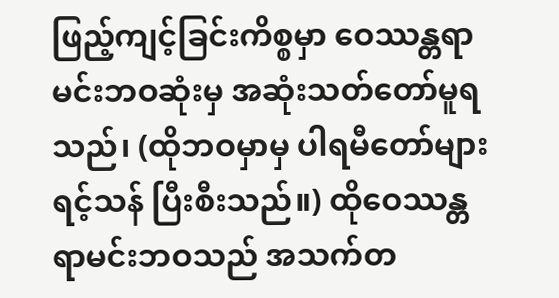ဖြည့်ကျင့်ခြင်းကိစ္စမှာ ဝေဿန္တရာမင်းဘဝဆုံးမှ အဆုံးသတ်တော်မူရသည်၊ (ထိုဘဝမှာမှ ပါရမီတော်များ ရင့်သန် ပြီးစီးသည်။) ထိုဝေဿန္တရာမင်းဘဝသည် အသက်တ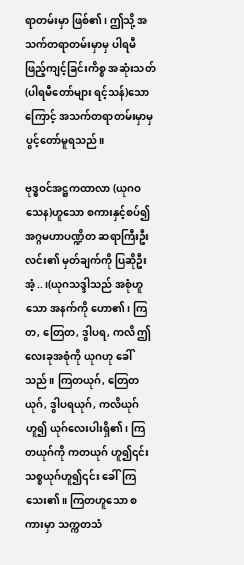ရာတမ်းမှာ ဖြစ်၏၊ ဤသို့ အသက်တရာတမ်းမှာမှ ပါရမီဖြည့်ကျင့်ခြင်းကိစ္စ အဆုံးသတ် (ပါရမီတော်များ ရင့်သန်)သောကြောင့် အသက်တရာတမ်းမှာမှ ပွင့်တော်မူရသည်။

ဗုဒ္ဓဝင်အဋ္ဌကထာလာ (ယုဂဝသေန)ဟူသော စကားနှင့်စပ်၍ အဂ္ဂမဟာပဏ္ဍိတ ဆရာကြီးဦးလင်း၏ မှတ်ချက်ကို ပြဆိုဦးအံ့..၊(ယုဂသဒ္ဒါသည် အစုံဟူသော အနက်ကို ဟော၏၊ ကြတ, တြေတ, ဒွါပရ, ကလိ ဤလေးခုအစုံကို ယုဂဟု ခေါ်သည်။ ကြတယုဂ်, တြေတယုဂ်, ဒွါပရယုဂ်, ကလိယုဂ်ဟူ၍ ယုဂ်လေးပါးရှိ၏၊ ကြတယုဂ်ကို ကတယုဂ် ဟူ၍၎င်း သစ္စယုဂ်ဟူ၍၎င်း ခေါ်ကြသေး၏။ ကြတဟူသော စကားမှာ သက္ကတသံ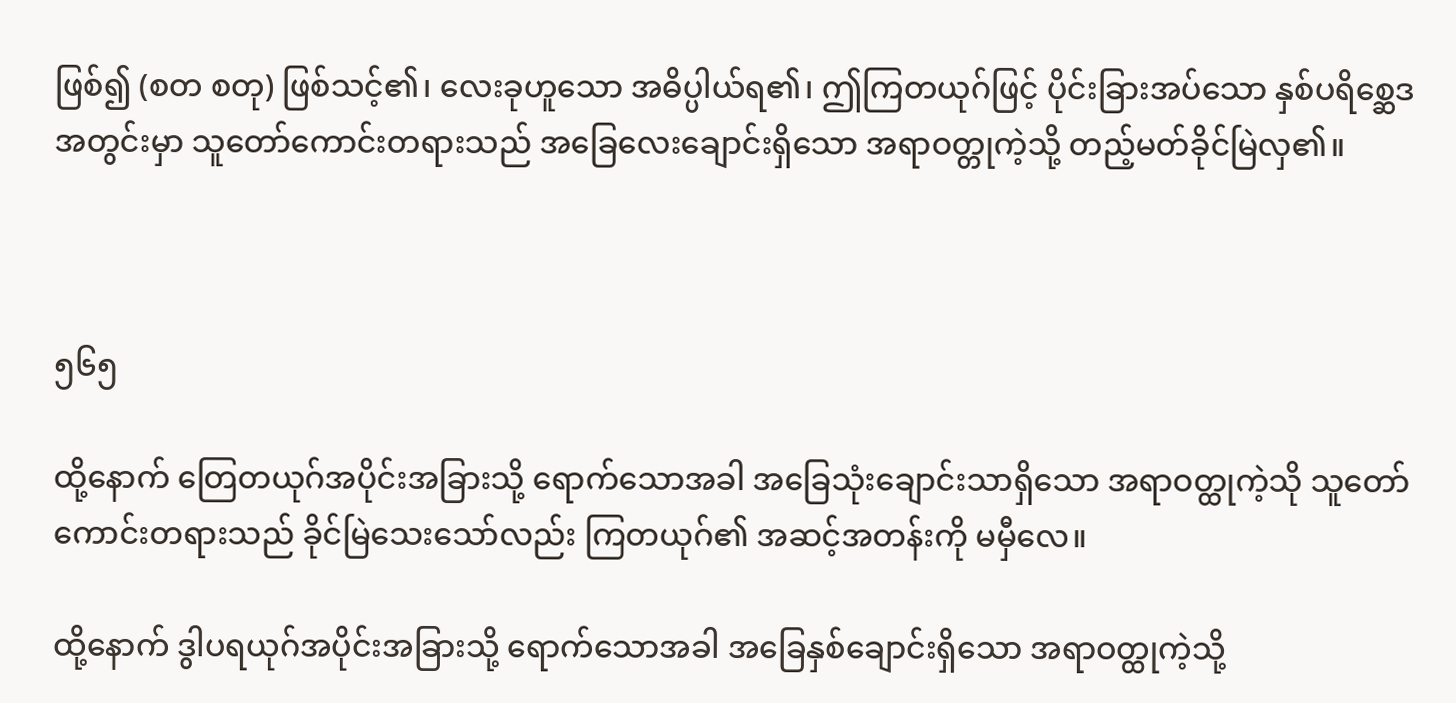ဖြစ်၍ (စတ စတု) ဖြစ်သင့်၏၊ လေးခုဟူသော အဓိပ္ပါယ်ရ၏၊ ဤကြတယုဂ်ဖြင့် ပိုင်းခြားအပ်သော နှစ်ပရိစ္ဆေဒအတွင်းမှာ သူတော်ကောင်းတရားသည် အခြေလေးချောင်းရှိသော အရာဝတ္တုကဲ့သို့ တည့်မတ်ခိုင်မြဲလှ၏။



၅၆၅

ထို့နောက် တြေတယုဂ်အပိုင်းအခြားသို့ ရောက်သောအခါ အခြေသုံးချောင်းသာရှိသော အရာဝတ္ထုကဲ့သို သူတော်ကောင်းတရားသည် ခိုင်မြဲသေးသော်လည်း ကြတယုဂ်၏ အဆင့်အတန်းကို မမှီလေ။

ထို့နောက် ဒွါပရယုဂ်အပိုင်းအခြားသို့ ရောက်သောအခါ အခြေနှစ်ချောင်းရှိသော အရာဝတ္ထုကဲ့သို့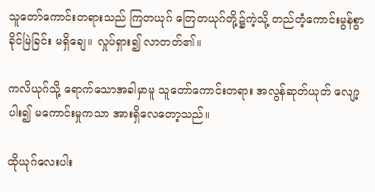သူတော်ကောင်းတရားသည် ကြတယုဂ် တြေတယုဂ်တို့၌ကဲ့သို့ တည်တံ့ကောင်းမွန်စွာ ခိုင်မြဲခြင်း မရှိချေ။ လှုပ်ရှား၍ လာတတ်၏။

ကလိယုဂ်သို့ ရောက်သောအခါမှာမူ သူတော်ကောင်းတရား အလွန်ဆုတ်ယုတ် လျော့ပါး၍ မကောင်းမှုကသာ အားရှိလေတော့သည်။

ထိုယုဂ်လေးပါး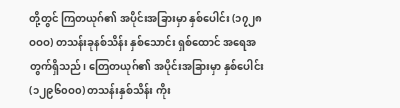တို့တွင် ကြတယုဂ်၏ အပိုင်းအခြားမှာ နှစ်ပေါင်း (၁၇၂၈ဝဝဝ) တသန်းခုနစ်သိန်း နှစ်သောင်း ရှစ်ထောင် အရေအတွက်ရှိသည်၊ တြေတယုဂ်၏ အပိုင်းအခြားမှာ နှစ်ပေါင်း (၁၂၉၆၀ဝ၀) တသန်းနှစ်သိန်း ကိုး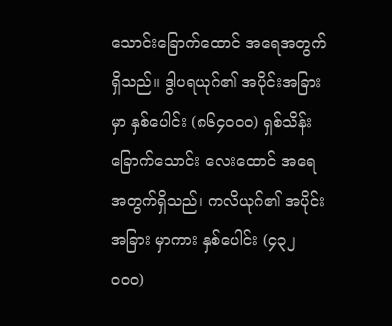သောင်းခြောက်ထောင် အရေအတွက်ရှိသည်။ ဒွါပရယုဂ်၏ အပိုင်းအခြားမှာ နှစ်ပေါင်း (၈၆၄၀၀၀) ရှစ်သိန်း ခြောက်သောင်း လေးထောင် အရေအတွက်ရှိသည်၊ ကလိယုဂ်၏ အပိုင်းအခြား မှာကား နှစ်ပေါင်း (၄၃၂ ၀၀၀)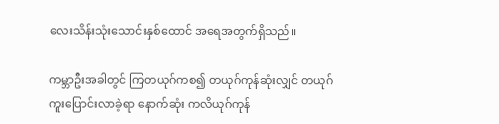လေးသိန်းသုံးသောင်းနှစ်ထောင် အရေအတွက်ရှိသည်။

ကမ္ဘာဦးအခါတွင် ကြတယုဂ်ကစ၍ တယုဂ်ကုန်ဆုံးလျှင် တယုဂ်ကူးပြောင်းလာခဲ့ရာ နောက်ဆုံး ကလိယုဂ်ကုန်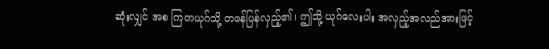ဆုံးလျှင် အစ ကြတယုဂ်သို့ တဖန်ပြန်လှည့်၏၊ ဤသို့ ယုဂ်လေးပါး အလှည့်အလည်အားဖြင့်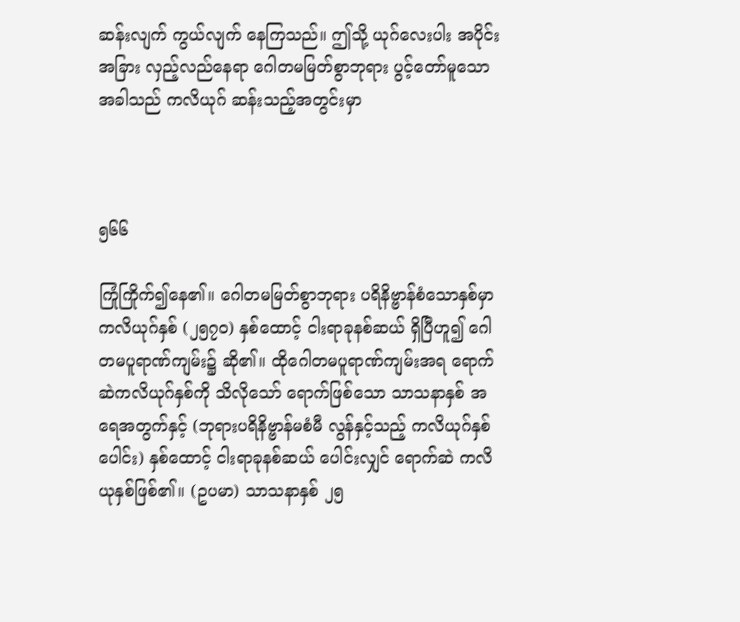ဆန်းလျက် ကွယ်လျက် နေကြသည်။ ဤသို့ ယုဂ်လေးပါး အပိုင်းအခြား လှည့်လည်နေရာ ဂေါတမမြတ်စွာဘုရား ပွင့်တော်မူသော အခါသည် ကလိယုဂ် ဆန်းသည့်အတွင်းမှာ



၅၆၆

ကြုံကြိုက်၍နေ၏။ ဂေါတမမြတ်စွာဘုရား ပရိနိဗ္ဗာန်စံသောနှစ်မှာ ကလိယုဂ်နှစ် (၂၅၇၀) နှစ်ထောင့် ငါးရာခုနစ်ဆယ် ရှိပြီဟူ၍ ဂေါတမပူရာဏ်ကျမ်း၌ ဆို၏။ ထိုဂေါတမပူရာဏ်ကျမ်းအရ ရောက်ဆဲကလိယုဂ်နှစ်ကို သိလိုသော် ရောက်ဖြစ်သော သာသနာနှစ် အရေအတွက်နှင့် (ဘုရားပရိနိဗ္ဗာန်မစံမီ လွန်နှင့်သည့် ကလိယုဂ်နှစ်ပေါင်း) နှစ်ထောင့် ငါးရာခုနစ်ဆယ် ပေါင်းလျှင် ရောက်ဆဲ ကလိယုနှစ်ဖြစ်၏။ (ဥပမာ) သာသနာနှစ် ၂၅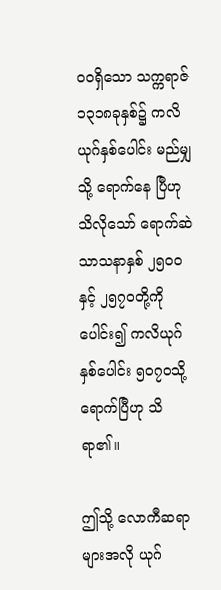ဝဝရှိသော သက္ကရာဇ် ၁၃၁၈ခုနှစ်၌ ကလိယုဂ်နှစ်ပေါင်း မည်မျှသို့ ရောက်နေ ပြီဟု သိလိုသော် ရောက်ဆဲ သာသနာနှစ် ၂၅၀၀နှင့် ၂၅၇၀တို့ကိုပေါင်း၍ ကလိယုဂ်နှစ်ပေါင်း ၅၀၇၀သို့ ရောက်ပြီဟု သိရာ၏။

ဤသို့ လောကီဆရာများအလို ယုဂ်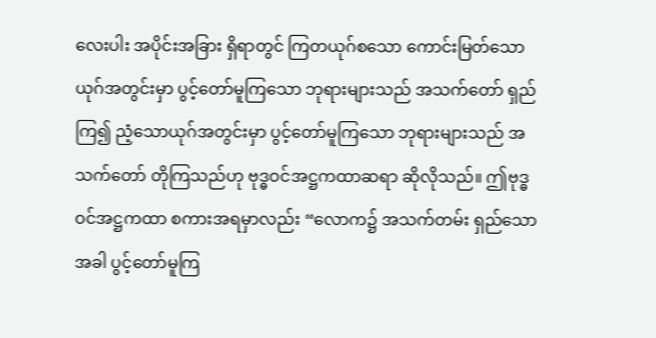လေးပါး အပိုင်းအခြား ရှိရာတွင် ကြတယုဂ်စသော ကောင်းမြတ်သော ယုဂ်အတွင်းမှာ ပွင့်တော်မူကြသော ဘုရားများသည် အသက်တော် ရှည်ကြ၍ ညံ့သောယုဂ်အတွင်းမှာ ပွင့်တော်မူကြသော ဘုရားများသည် အသက်တော် တိုကြသည်ဟု ဗုဒ္ဓဝင်အဋ္ဌကထာဆရာ ဆိုလိုသည်။ ဤဗုဒ္ဓဝင်အဋ္ဌကထာ စကားအရမှာလည်း “လောက၌ အသက်တမ်း ရှည်သောအခါ ပွင့်တော်မူကြ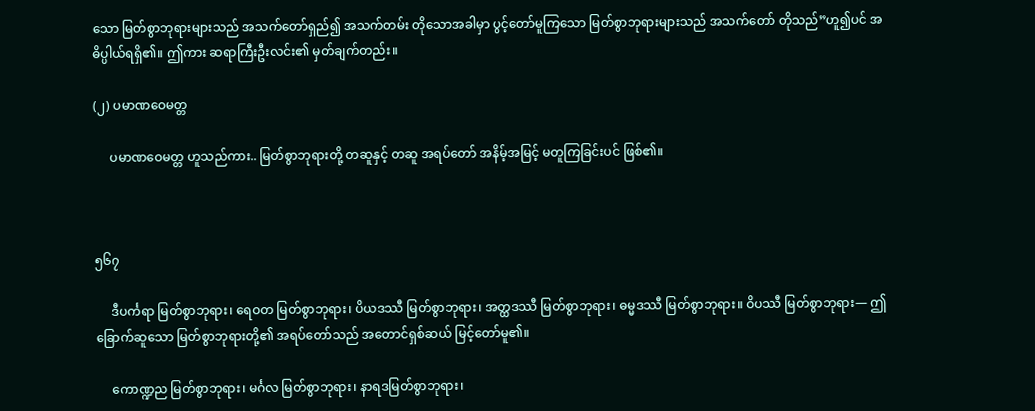သော မြတ်စွာဘုရားများသည် အသက်တော်ရှည်၍ အသက်တမ်း တိုသောအခါမှာ ပွင့်တော်မူကြသော မြတ်စွာဘုရားများသည် အသက်တော် တိုသည်”ဟူ၍ပင် အဓိပ္ပါယ်ရရှိ၏။ ဤကား ဆရာကြီးဦးလင်း၏ မှတ်ချက်တည်း။

(၂) ပမာဏဝေမတ္တ

     ပမာဏဝေမတ္တ ဟူသည်ကား.. မြတ်စွာဘုရားတို့ တဆူနှင့် တဆူ အရပ်တော် အနိမ့်အမြင့် မတူကြခြင်းပင် ဖြစ်၏။



၅၆၇

     ဒီပင်္ကရာ မြတ်စွာဘုရား၊ ရေဝတ မြတ်စွာဘုရား၊ ပိယဒဿီ မြတ်စွာဘုရား၊ အတ္ထဒဿီ မြတ်စွာဘုရား၊ ဓမ္မဒဿီ မြတ်စွာဘုရား။ ဝိပဿီ မြတ်စွာဘုရား— ဤခြောက်ဆူသော မြတ်စွာဘုရားတို့၏ အရပ်တော်သည် အတောင်ရှစ်ဆယ် မြင့်တော်မူ၏။

     ကောဏ္ဍည မြတ်စွာဘုရား၊ မင်္ဂလ မြတ်စွာဘုရား၊ နာရဒမြတ်စွာဘုရား၊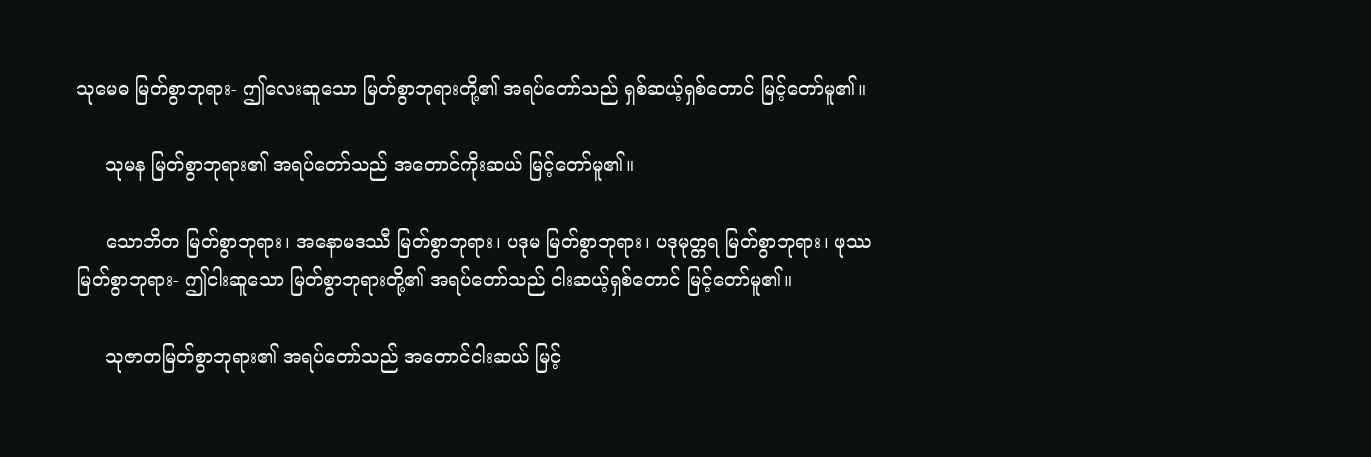သုမေဓ မြတ်စွာဘုရား- ဤလေးဆူသော မြတ်စွာဘုရားတို့၏ အရပ်တော်သည် ရှစ်ဆယ့်ရှစ်တောင် မြင့်တော်မူ၏။

     သုမန မြတ်စွာဘုရား၏ အရပ်တော်သည် အတောင်ကိုးဆယ် မြင့်တော်မူ၏။

     သောဘိတ မြတ်စွာဘုရား၊ အနောမဒဿီ မြတ်စွာဘုရား၊ ပဒုမ မြတ်စွာဘုရား၊ ပဒုမုတ္တရ မြတ်စွာဘုရား၊ ဖုဿ မြတ်စွာဘုရား- ဤငါးဆူသော မြတ်စွာဘုရားတို့၏ အရပ်တော်သည် ငါးဆယ့်ရှစ်တောင် မြင့်တော်မူ၏။

     သုဇာတမြတ်စွာဘုရား၏ အရပ်တော်သည် အတောင်ငါးဆယ် မြင့်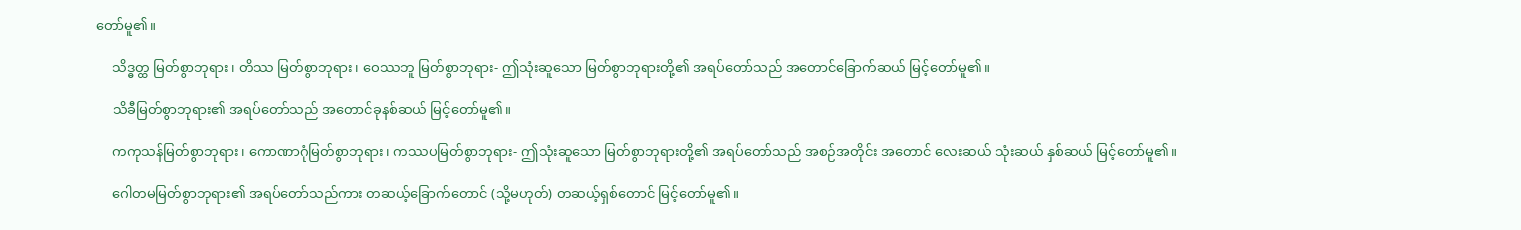တော်မူ၏။

     သိဒ္ဓတ္ထ မြတ်စွာဘုရား၊ တိဿ မြတ်စွာဘုရား၊ ဝေဿဘူ မြတ်စွာဘုရား- ဤသုံးဆူသော မြတ်စွာဘုရားတို့၏ အရပ်တော်သည် အတောင်ခြောက်ဆယ် မြင့်တော်မူ၏။

     သိခီမြတ်စွာဘုရား၏ အရပ်တော်သည် အတောင်ခုနစ်ဆယ် မြင့်တော်မူ၏။

     ကကုသန်မြတ်စွာဘုရား၊ ကောဏာဂုံမြတ်စွာဘုရား၊ ကဿပမြတ်စွာဘုရား- ဤသုံးဆူသော မြတ်စွာဘုရားတို့၏ အရပ်တော်သည် အစဉ်အတိုင်း အတောင် လေးဆယ် သုံးဆယ် နှစ်ဆယ် မြင့်တော်မူ၏။

     ဂေါတမမြတ်စွာဘုရား၏ အရပ်တော်သည်ကား တဆယ့်ခြောက်တောင် (သို့မဟုတ်) တဆယ့်ရှစ်တောင် မြင့်တော်မူ၏။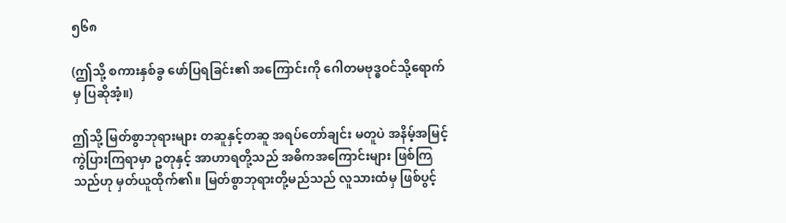၅၆၈

(ဤသို့ စကားနှစ်ခွ ဖော်ပြရခြင်း၏ အကြောင်းကို ဂေါတမဗုဒ္ဓဝင်သို့ရောက်မှ ပြဆိုအံ့။)

ဤသို့ မြတ်စွာဘုရားများ တဆူနှင့်တဆူ အရပ်တော်ချင်း မတူပဲ အနိမ့်အမြင့် ကွဲပြားကြရာမှာ ဥတုနှင့် အာဟာရတို့သည် အဓိကအကြောင်းများ ဖြစ်ကြသည်ဟု မှတ်ယူထိုက်၏။ မြတ်စွာဘုရားတို့မည်သည် လူသားထံမှ ဖြစ်ပွင့်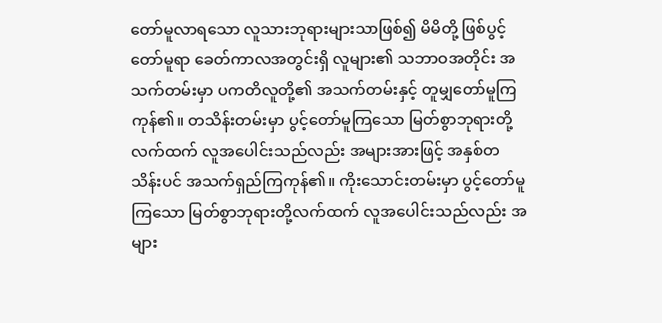တော်မူလာရသော လူသားဘုရားများသာဖြစ်၍ မိမိတို့ ဖြစ်ပွင့်တော်မူရာ ခေတ်ကာလအတွင်းရှိ လူများ၏ သဘာဝအတိုင်း အသက်တမ်းမှာ ပကတိလူတို့၏ အသက်တမ်းနှင့် တူမျှတော်မူကြကုန်၏။ တသိန်းတမ်းမှာ ပွင့်တော်မူကြသော မြတ်စွာဘုရားတို့လက်ထက် လူအပေါင်းသည်လည်း အများအားဖြင့် အနှစ်တသိန်းပင် အသက်ရှည်ကြကုန်၏။ ကိုးသောင်းတမ်းမှာ ပွင့်တော်မူကြသော မြတ်စွာဘုရားတို့လက်ထက် လူအပေါင်းသည်လည်း အများ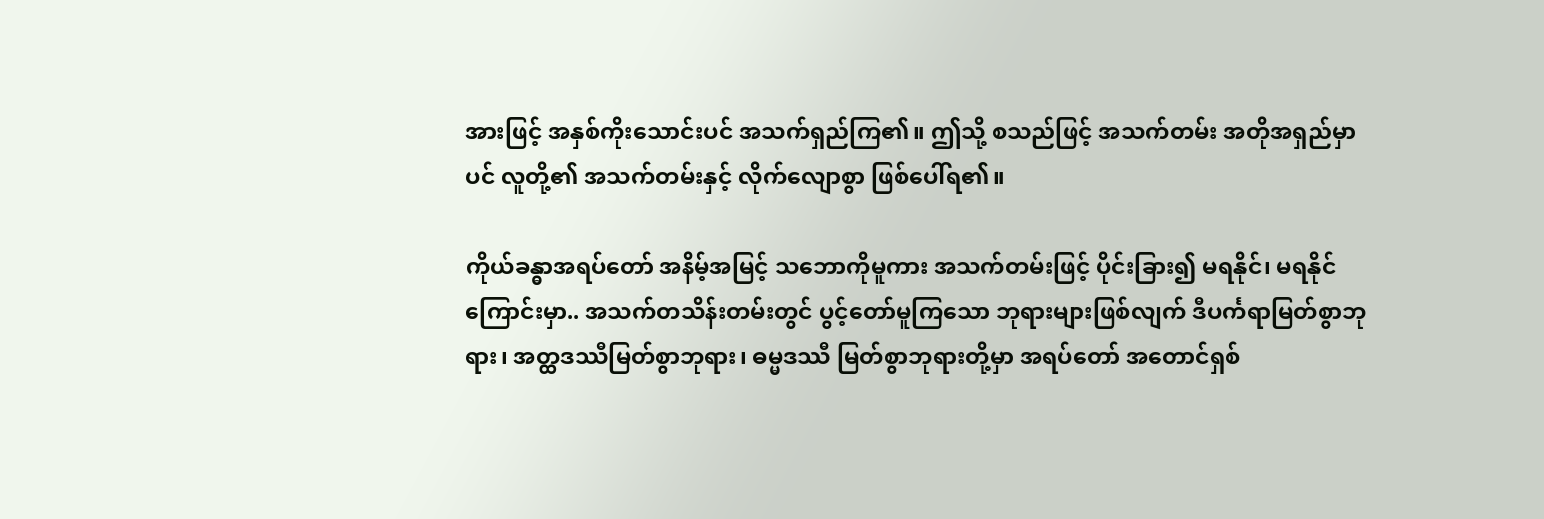အားဖြင့် အနှစ်ကိုးသောင်းပင် အသက်ရှည်ကြ၏။ ဤသို့ စသည်ဖြင့် အသက်တမ်း အတိုအရှည်မှာပင် လူတို့၏ အသက်တမ်းနှင့် လိုက်လျောစွာ ဖြစ်ပေါ်ရ၏။

ကိုယ်ခန္ဓာအရပ်တော် အနိမ့်အမြင့် သဘောကိုမူကား အသက်တမ်းဖြင့် ပိုင်းခြား၍ မရနိုင်၊ မရနိုင်ကြောင်းမှာ.. အသက်တသိန်းတမ်းတွင် ပွင့်တော်မူကြသော ဘုရားများဖြစ်လျက် ဒီပင်္ကရာမြတ်စွာဘုရား၊ အတ္ထဒဿီမြတ်စွာဘုရား၊ ဓမ္မဒဿီ မြတ်စွာဘုရားတို့မှာ အရပ်တော် အတောင်ရှစ်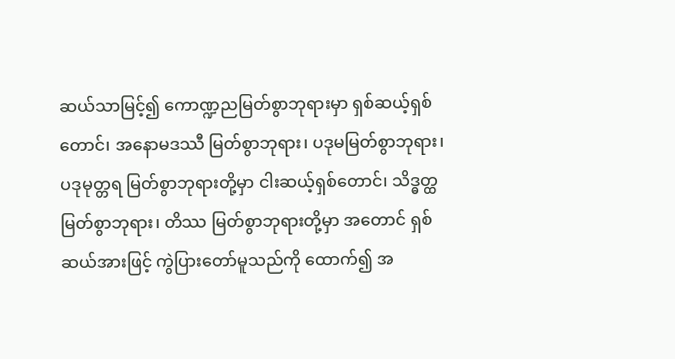ဆယ်သာမြင့်၍ ကောဏ္ဍညမြတ်စွာဘုရားမှာ ရှစ်ဆယ့်ရှစ်တောင်၊ အနောမဒဿီ မြတ်စွာဘုရား၊ ပဒုမမြတ်စွာဘုရား၊ ပဒုမုတ္တရ မြတ်စွာဘုရားတို့မှာ ငါးဆယ့်ရှစ်တောင်၊ သိဒ္ဓတ္ထ မြတ်စွာဘုရား၊ တိဿ မြတ်စွာဘုရားတို့မှာ အတောင် ရှစ်ဆယ်အားဖြင့် ကွဲပြားတော်မူသည်ကို ထောက်၍ အ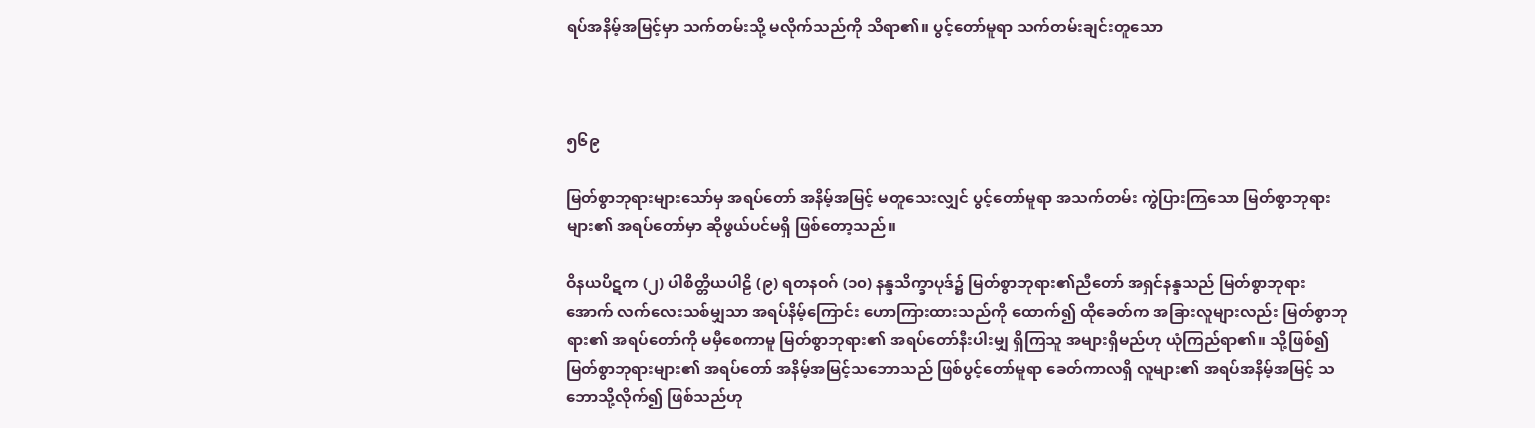ရပ်အနိမ့်အမြင့်မှာ သက်တမ်းသို့ မလိုက်သည်ကို သိရာ၏။ ပွင့်တော်မူရာ သက်တမ်းချင်းတူသော



၅၆၉

မြတ်စွာဘုရားများသော်မှ အရပ်တော် အနိမ့်အမြင့် မတူသေးလျှင် ပွင့်တော်မူရာ အသက်တမ်း ကွဲပြားကြသော မြတ်စွာဘုရားများ၏ အရပ်တော်မှာ ဆိုဖွယ်ပင်မရှိ ဖြစ်တော့သည်။

ဝိနယပိဋက (၂) ပါစိတ္တိယပါဠိ (၉) ရတနဝဂ် (၁၀) နန္ဒသိက္ခာပုဒ်၌ မြတ်စွာဘုရား၏ညီတော် အရှင်နန္ဒသည် မြတ်စွာဘုရားအောက် လက်လေးသစ်မျှသာ အရပ်နိမ့်ကြောင်း ဟောကြားထားသည်ကို ထောက်၍ ထိုခေတ်က အခြားလူများလည်း မြတ်စွာဘုရား၏ အရပ်တော်ကို မမှီစေကာမူ မြတ်စွာဘုရား၏ အရပ်တော်နီးပါးမျှ ရှိကြသူ အများရှိမည်ဟု ယုံကြည်ရာ၏။ သို့ဖြစ်၍ မြတ်စွာဘုရားများ၏ အရပ်တော် အနိမ့်အမြင့်သဘောသည် ဖြစ်ပွင့်တော်မူရာ ခေတ်ကာလရှိ လူများ၏ အရပ်အနိမ့်အမြင့် သဘောသို့လိုက်၍ ဖြစ်သည်ဟု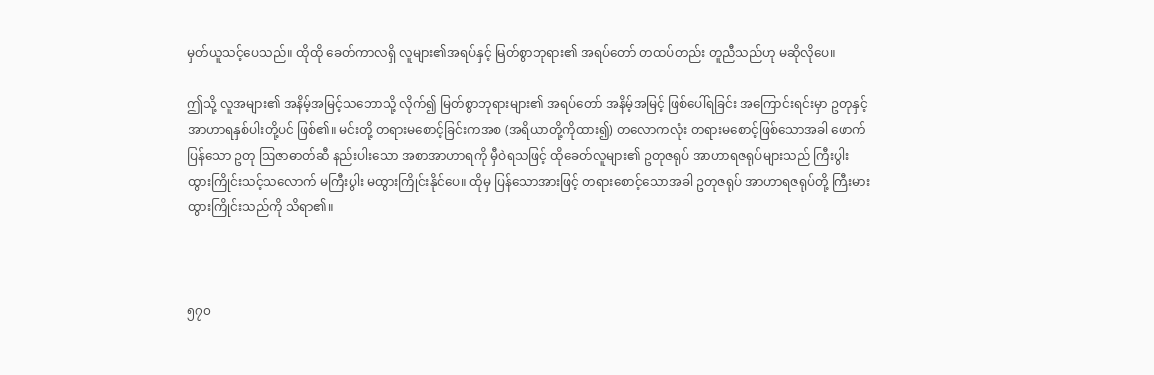မှတ်ယူသင့်ပေသည်။ ထိုထို ခေတ်ကာလရှိ လူများ၏အရပ်နှင့် မြတ်စွာဘုရား၏ အရပ်တော် တထပ်တည်း တူညီသည်ဟု မဆိုလိုပေ။

ဤသို့ လူအများ၏ အနိမ့်အမြင့်သဘောသို့ လိုက်၍ မြတ်စွာဘုရားများ၏ အရပ်တော် အနိမ့်အမြင့် ဖြစ်ပေါ်ရခြင်း အကြောင်းရင်းမှာ ဥတုနှင့် အာဟာရနှစ်ပါးတို့ပင် ဖြစ်၏။ မင်းတို့ တရားမစောင့်ခြင်းကအစ (အရိယာတို့ကိုထား၍) တလောကလုံး တရားမစောင့်ဖြစ်သောအခါ ဖောက်ပြန်သော ဥတု ဩဇာဓာတ်ဆီ နည်းပါးသော အစာအာဟာရကို မှီဝဲရသဖြင့် ထိုခေတ်လူများ၏ ဥတုဇရုပ် အာဟာရဇရုပ်များသည် ကြီးပွါး ထွားကြိုင်းသင့်သလောက် မကြီးပွါး မထွားကြိုင်းနိုင်ပေ။ ထိုမှ ပြန်သောအားဖြင့် တရားစောင့်သောအခါ ဥတုဇရုပ် အာဟာရဇရုပ်တို့ ကြီးမားထွားကြိုင်းသည်ကို သိရာ၏။



၅၇၀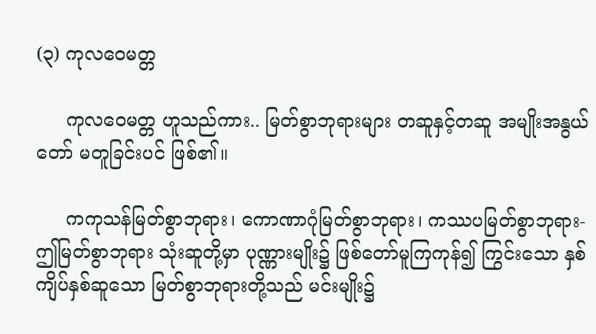(၃) ကုလဝေမတ္တ

     ကုလဝေမတ္တ ဟူသည်ကား.. မြတ်စွာဘုရားများ တဆူနှင့်တဆူ အမျိုးအနွယ်တော် မတူခြင်းပင် ဖြစ်၏။

     ကကုသန်မြတ်စွာဘုရား၊ ကောဏာဂုံမြတ်စွာဘုရား၊ ကဿပမြတ်စွာဘုရား- ဤမြတ်စွာဘုရား သုံးဆူတို့မှာ ပုဏ္ဏားမျိုး၌ ဖြစ်တော်မူကြကုန်၍ ကြွင်းသော နှစ်ကျိပ်နှစ်ဆူသော မြတ်စွာဘုရားတို့သည် မင်းမျိုး၌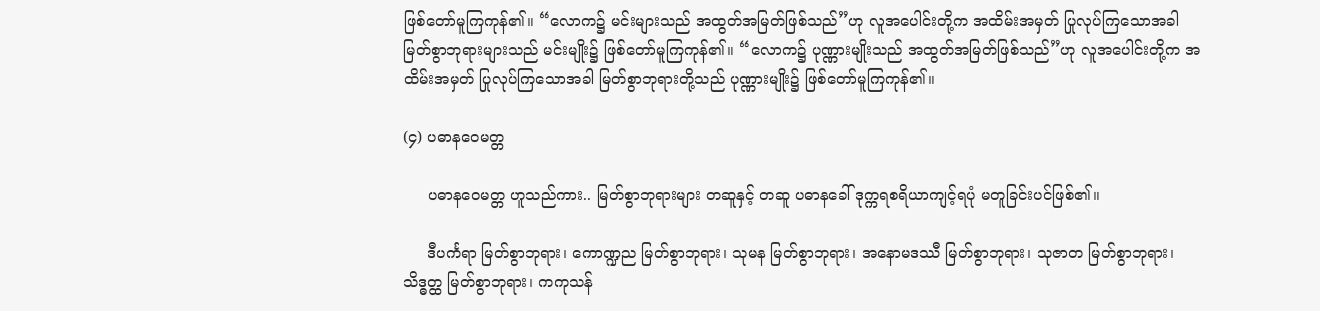ဖြစ်တော်မူကြကုန်၏။ “လောက၌ မင်းများသည် အထွတ်အမြတ်ဖြစ်သည်”ဟု လူအပေါင်းတို့က အထိမ်းအမှတ် ပြုလုပ်ကြသောအခါ မြတ်စွာဘုရားများသည် မင်းမျိုး၌ ဖြစ်တော်မူကြကုန်၏။ “လောက၌ ပုဏ္ဏားမျိုးသည် အထွတ်အမြတ်ဖြစ်သည်”ဟု လူအပေါင်းတို့က အထိမ်းအမှတ် ပြုလုပ်ကြသောအခါ မြတ်စွာဘုရားတို့သည် ပုဏ္ဏားမျိုး၌ ဖြစ်တော်မူကြကုန်၏။

(၄) ပဓာနဝေမတ္တ

     ပဓာနဝေမတ္တ ဟူသည်ကား.. မြတ်စွာဘုရားများ တဆူနှင့် တဆူ ပဓာနခေါ် ဒုက္ကရစရိယာကျင့်ရပုံ မတူခြင်းပင်ဖြစ်၏။

     ဒီပင်္ကရာ မြတ်စွာဘုရား၊ ကောဏ္ဍည မြတ်စွာဘုရား၊ သုမန မြတ်စွာဘုရား၊ အနောမဒဿီ မြတ်စွာဘုရား၊ သုဇာတ မြတ်စွာဘုရား၊ သိဒ္ဓတ္ထ မြတ်စွာဘုရား၊ ကကုသန်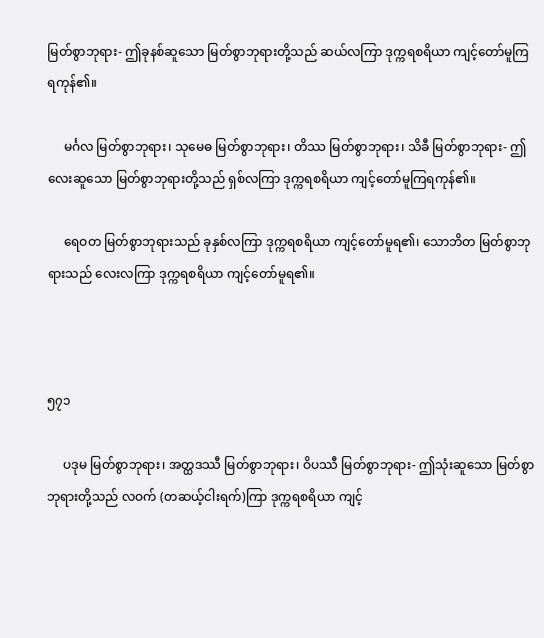မြတ်စွာဘုရား- ဤခုနစ်ဆူသော မြတ်စွာဘုရားတို့သည် ဆယ်လကြာ ဒုက္ကရစရိယာ ကျင့်တော်မူကြရကုန်၏။

     မင်္ဂလ မြတ်စွာဘုရား၊ သုမေဓ မြတ်စွာဘုရား၊ တိဿ မြတ်စွာဘုရား၊ သိခီ မြတ်စွာဘုရား- ဤလေးဆူသော မြတ်စွာဘုရားတို့သည် ရှစ်လကြာ ဒုက္ကရစရိယာ ကျင့်တော်မူကြရကုန်၏။

     ရေဝတ မြတ်စွာဘုရားသည် ခုနှစ်လကြာ ဒုက္ကရစရိယာ ကျင့်တော်မူရ၏၊ သောဘိတ မြတ်စွာဘုရားသည် လေးလကြာ ဒုက္ကရစရိယာ ကျင့်တော်မူရ၏။



၅၇၁

     ပဒုမ မြတ်စွာဘုရား၊ အတ္ထဒဿီ မြတ်စွာဘုရား၊ ဝိပဿီ မြတ်စွာဘုရား- ဤသုံးဆူသော မြတ်စွာဘုရားတို့သည် လဝက် (တဆယ့်ငါးရက်)ကြာ ဒုက္ကရစရိယာ ကျင့်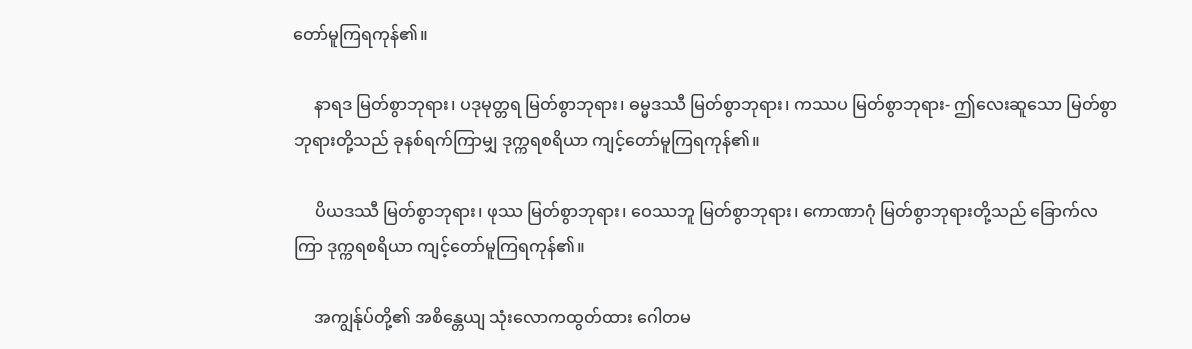တော်မူကြရကုန်၏။

     နာရဒ မြတ်စွာဘုရား၊ ပဒုမုတ္တရ မြတ်စွာဘုရား၊ ဓမ္မဒဿီ မြတ်စွာဘုရား၊ ကဿပ မြတ်စွာဘုရား- ဤလေးဆူသော မြတ်စွာဘုရားတို့သည် ခုနစ်ရက်ကြာမျှ ဒုက္ကရစရိယာ ကျင့်တော်မူကြရကုန်၏။

     ပိယဒဿီ မြတ်စွာဘုရား၊ ဖုဿ မြတ်စွာဘုရား၊ ဝေဿဘူ မြတ်စွာဘုရား၊ ကောဏာဂုံ မြတ်စွာဘုရားတို့သည် ခြောက်လကြာ ဒုက္ကရစရိယာ ကျင့်တော်မူကြရကုန်၏။

     အကျွန်ုပ်တို့၏ အစိန္တေယျ သုံးလောကထွတ်ထား ဂေါတမ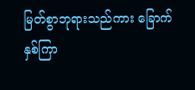မြတ်စွာဘုရားသည်ကား ခြောက်နှစ်ကြာ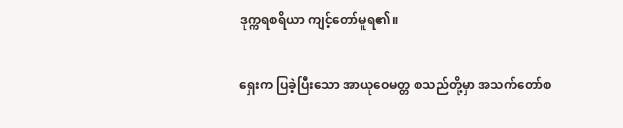ဒုက္ကရစရိယာ ကျင့်တော်မူရ၏။

ရှေးက ပြခဲ့ပြီးသော အာယုဝေမတ္တ စသည်တို့မှာ အသက်တော်စ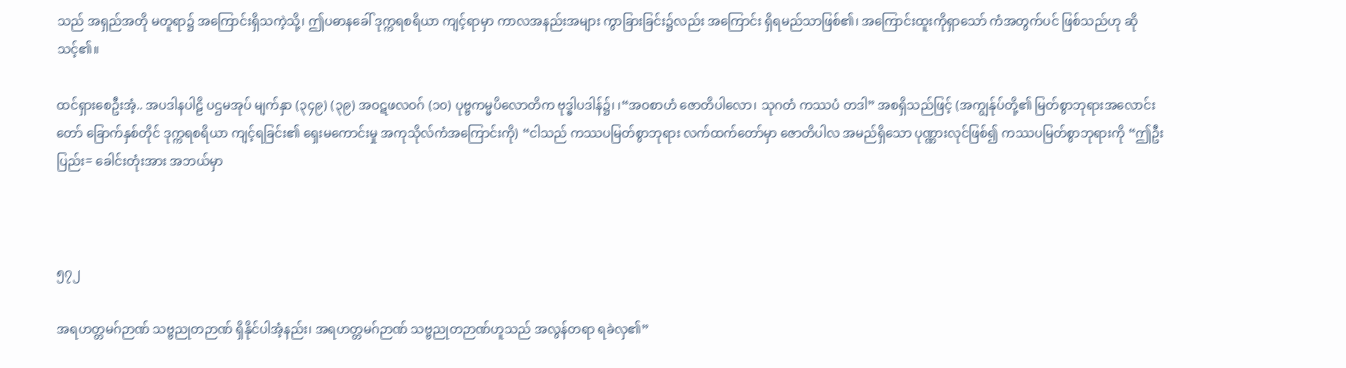သည် အရှည်အတို မတူရာ၌ အကြောင်းရှိသကဲ့သို့၊ ဤပဓာနခေါ် ဒုက္ကရစရိယာ ကျင့်ရာမှာ ကာလအနည်းအများ ကွာခြားခြင်း၌လည်း အကြောင်း ရှိရမည်သာဖြစ်၏၊ အကြောင်းထူးကိုရှာသော် ကံအတွက်ပင် ဖြစ်သည်ဟု ဆိုသင့်၏။

ထင်ရှားစေဦးအံ့.. အပဒါနပါဠိ ပဌမအုပ် မျက်နှာ (၃၄၉) (၃၉) အဝဋဖလဝဂ် (၁၀) ပုဗ္ဗကမ္မပိလောတိက ဗုဒ္ဓါပဒါန်၌၊ ၊“အဝစာဟံ ဇောတိပါလော၊ သုဂတံ ကဿပံ တဒါ” အစရှိသည်ဖြင့် (အကျွန်ုပ်တို့၏ မြတ်စွာဘုရားအလောင်းတော် ခြောက်နှစ်တိုင် ဒုက္ကရစရိယာ ကျင့်ရခြင်း၏ ရှေးမကောင်းမှု အကုသိုလ်ကံအကြောင်းကို) “ငါသည် ကဿပမြတ်စွာဘုရား လက်ထက်တော်မှာ ဇောတိပါလ အမည်ရှိသော ပုဏ္ဏားလုင်ဖြစ်၍ ကဿပမြတ်စွာဘုရားကို “ဤဦးပြည်း= ခေါင်းတုံးအား အဘယ်မှာ



၅၇၂

အရဟတ္တမဂ်ဉာဏ် သဗ္ဗညုတဉာဏ် ရှိနိုင်ပါအံ့နည်း၊ အရဟတ္တမဂ်ဉာဏ် သဗ္ဗညုတဉာဏ်ဟူသည် အလွန်တရာ ရခဲလှ၏”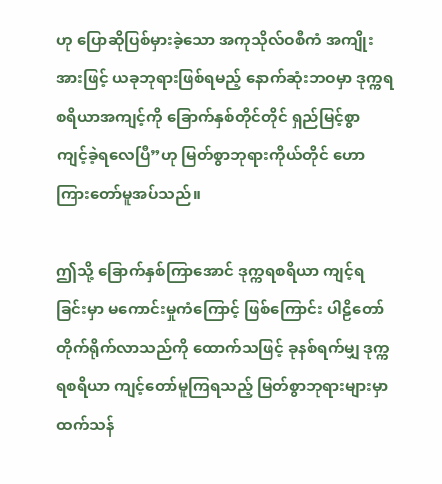ဟု ပြောဆိုပြစ်မှားခဲ့သော အကုသိုလ်ဝစီကံ အကျိုးအားဖြင့် ယခုဘုရားဖြစ်ရမည့် နောက်ဆုံးဘဝမှာ ဒုက္ကရစရိယာအကျင့်ကို ခြောက်နှစ်တိုင်တိုင် ရှည်မြင့်စွာ ကျင့်ခဲ့ရလေပြီ”ဟု မြတ်စွာဘုရားကိုယ်တိုင် ဟောကြားတော်မူအပ်သည်။

ဤသို့ ခြောက်နှစ်ကြာအောင် ဒုက္ကရစရိယာ ကျင့်ရခြင်းမှာ မကောင်းမှုကံကြောင့် ဖြစ်ကြောင်း ပါဠိတော် တိုက်ရိုက်လာသည်ကို ထောက်သဖြင့် ခုနစ်ရက်မျှ ဒုက္ကရစရိယာ ကျင့်တော်မူကြရသည့် မြတ်စွာဘုရားများမှာ ထက်သန်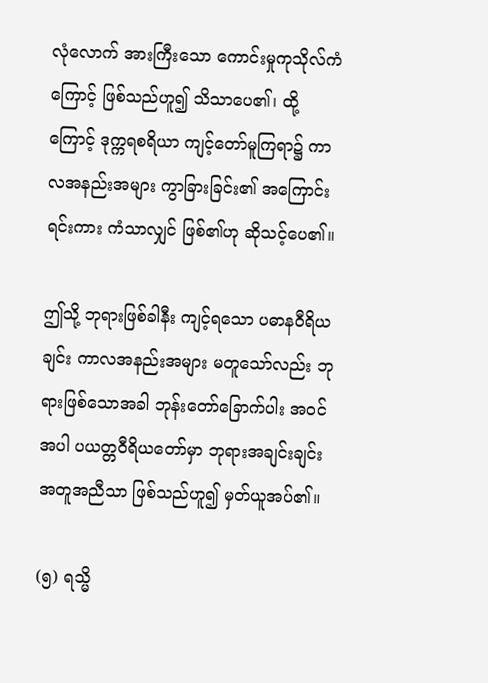လုံလောက် အားကြီးသော ကောင်းမှုကုသိုလ်ကံကြောင့် ဖြစ်သည်ဟူ၍ သိသာပေ၏၊ ထို့ကြောင့် ဒုက္ကရစရိယာ ကျင့်တော်မူကြရာ၌ ကာလအနည်းအများ ကွာခြားခြင်း၏ အကြောင်းရင်းကား ကံသာလျှင် ဖြစ်၏ဟု ဆိုသင့်ပေ၏။

ဤသို့ ဘုရားဖြစ်ခါနီး ကျင့်ရသော ပဓာနဝီရိယချင်း ကာလအနည်းအများ မတူသော်လည်း ဘုရားဖြစ်သောအခါ ဘုန်းတော်ခြောက်ပါး အဝင်အပါ ပယတ္တဝီရိယတော်မှာ ဘုရားအချင်းချင်း အတူအညီသာ ဖြစ်သည်ဟူ၍ မှတ်ယူအပ်၏။

(၅) ရသ္မိ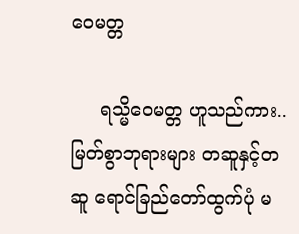ဝေမတ္တ

     ရသ္မိဝေမတ္တ ဟူသည်ကား.. မြတ်စွာဘုရားများ တဆူနှင့်တဆူ ရောင်ခြည်တော်ထွက်ပုံ မ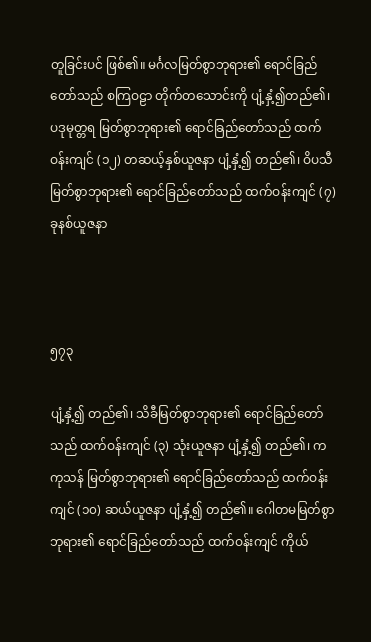တူခြင်းပင် ဖြစ်၏။ မင်္ဂလမြတ်စွာဘုရား၏ ရောင်ခြည်တော်သည် စကြဝဠာ တိုက်တသောင်းကို ပျံ့နှံ့၍တည်၏၊ ပဒုမုတ္တရ မြတ်စွာဘုရား၏ ရောင်ခြည်တော်သည် ထက်ဝန်းကျင် (၁၂) တဆယ့်နှစ်ယူဇနာ ပျံ့နှံ့၍ တည်၏၊ ဝိပသီ မြတ်စွာဘုရား၏ ရောင်ခြည်တော်သည် ထက်ဝန်းကျင် (၇) ခုနစ်ယူဇနာ



၅၇၃

ပျံ့နှံ့၍ တည်၏၊ သိခီမြတ်စွာဘုရား၏ ရောင်ခြည်တော်သည် ထက်ဝန်းကျင် (၃) သုံးယူဇနာ ပျံ့နှံ့၍ တည်၏၊ ကကုသန် မြတ်စွာဘုရား၏ ရောင်ခြည်တော်သည် ထက်ဝန်းကျင် (၁၀) ဆယ်ယူဇနာ ပျံ့နှံ့၍ တည်၏။ ဂေါတမမြတ်စွာဘုရား၏ ရောင်ခြည်တော်သည် ထက်ဝန်းကျင် ကိုယ်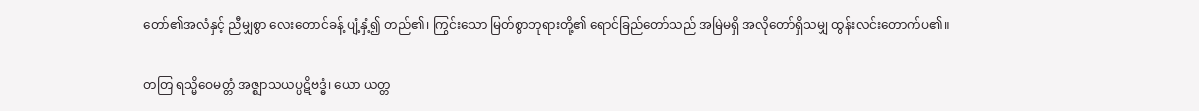တော်၏အလံနှင့် ညီမျှစွာ လေးတောင်ခန့် ပျံ့နှံ့၍ တည်၏၊ ကြွင်းသော မြတ်စွာဘုရားတို့၏ ရောင်ခြည်တော်သည် အမြဲမရှိ အလိုတော်ရှိသမျှ ထွန်းလင်းတောက်ပ၏။

တတြ ရသ္မိဝေမတ္တံ အဇ္ဈာသယပ္ပဋိဗဒ္ဓံ၊ ယော ယတ္တ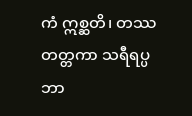ကံ ဣစ္ဆတိ၊ တဿ တတ္တကာ သရီရပ္ပဘာ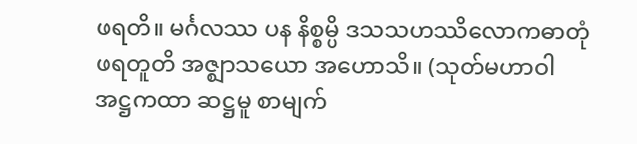ဖရတိ။ မင်္ဂလဿ ပန နိစ္စမ္ပိ ဒသသဟဿိလောကဓာတုံ ဖရတူတိ အဇ္ဈာသယော အဟောသိ။ (သုတ်မဟာဝါ အဋ္ဌကထာ ဆဋ္ဌမူ စာမျက်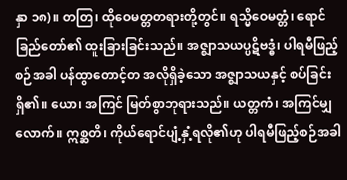နှာ ၁၈)။ တတြ၊ ထိုဝေမတ္တတရားတို့တွင်။ ရသ္မိဝေမတ္တံ၊ ရောင်ခြည်တော်၏ ထူးခြားခြင်းသည်။ အဇ္ဈာသယပ္ပဋိဗဒ္ဓံ၊ ပါရမီဖြည့်စဉ်အခါ ပန်ထွာတောင့်တ အလိုရှိခဲ့သော အဇ္ဈာသယနှင့် စပ်ခြင်းရှိ၏။ ယော၊ အကြင် မြတ်စွာဘုရားသည်။ ယတ္တကံ၊ အကြင်မျှလောက်။ ဣစ္ဆတိ၊ ကိုယ်ရောင်ပျံ့နှံ့ရလို၏ဟု ပါရမီဖြည့်စဉ်အခါ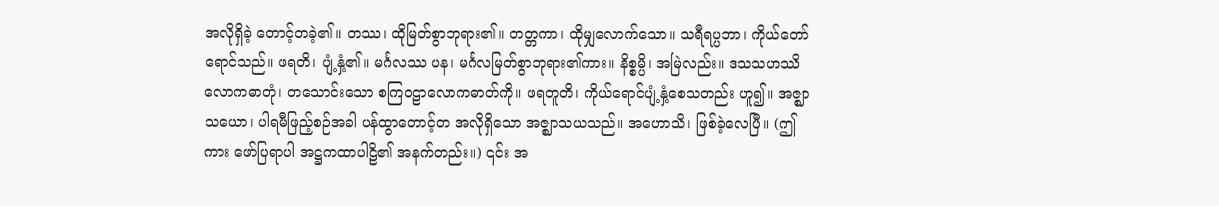အလိုရှိခဲ့ တောင့်တခဲ့၏။ တဿ၊ ထိုမြတ်စွာဘုရား၏။ တတ္တကာ၊ ထိုမျှလောက်သော။ သရီရပ္ပဘာ၊ ကိုယ်တော်ရောင်သည်။ ဖရတိ၊ ပျံ့နှံ့၏။ မင်္ဂလဿ ပန၊ မင်္ဂလမြတ်စွာဘုရား၏ကား။ နိစ္စမ္ပိ၊ အမြဲလည်း။ ဒသသဟဿိလောကဓာတုံ၊ တသောင်းသော စကြဝဠာလောကဓာတ်ကို။ ဖရတူတိ၊ ကိုယ်ရောင်ပျံ့နှံ့စေသတည်း ဟူ၍။ အဇ္ဈာသယော၊ ပါရမီဖြည့်စဉ်အခါ ပန်ထွာတောင့်တ အလိုရှိသော အဇ္ဈာသယသည်။ အဟောသိ၊ ဖြစ်ခဲ့လေပြီ။ (ဤကား ဖော်ပြရာပါ အဋ္ဌကထာပါဠိ၏ အနက်တည်း။) ၎င်း အ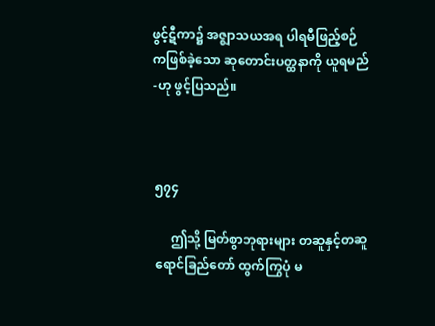ဖွင့်ဋီကာ၌ အဇ္ဈာသယအရ ပါရမီဖြည့်စဉ်ကဖြစ်ခဲ့သော ဆုတောင်းပတ္ထနာကို ယူရမည်-ဟု ဖွင့်ပြသည်။



၅၇၄

     ဤသို့ မြတ်စွာဘုရားများ တဆူနှင့်တဆူ ရောင်ခြည်တော် ထွက်ကြွပုံ မ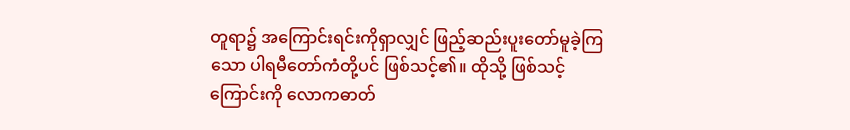တူရာ၌ အကြောင်းရင်းကိုရှာလျှင် ဖြည့်ဆည်းပူးတော်မူခဲ့ကြသော ပါရမီတော်ကံတို့ပင် ဖြစ်သင့်၏။ ထိုသို့ ဖြစ်သင့်ကြောင်းကို လောကဓာတ်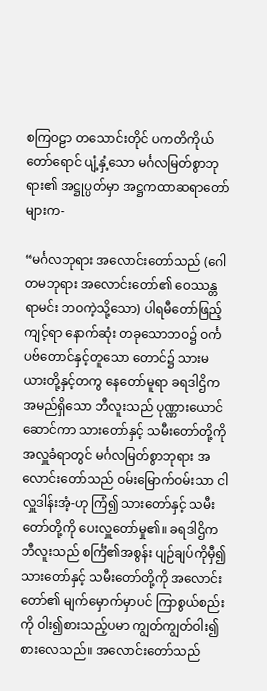စကြဝဠာ တသောင်းတိုင် ပကတိကိုယ်တော်ရောင် ပျံ့နှံ့သော မင်္ဂလမြတ်စွာဘုရား၏ အဋ္ဌုပ္ပတ်မှာ အဋ္ဌကထာဆရာတော်များက-

“မင်္ဂလဘုရား အလောင်းတော်သည် (ဂေါတမဘုရား အလောင်းတော်၏ ဝေဿန္တရာမင်း ဘဝကဲ့သို့သော) ပါရမီတော်ဖြည့်ကျင့်ရာ နောက်ဆုံး တခုသောဘဝ၌ ဝင်္ကပဗ်တောင်နှင့်တူသော တောင်၌ သားမယားတို့နှင့်တကွ နေတော်မူရာ ခရဒါဌိကအမည်ရှိသော ဘီလူးသည် ပုဏ္ဏားယောင်ဆောင်ကာ သားတော်နှင့် သမီးတော်တို့ကို အလှူခံရာတွင် မင်္ဂလမြတ်စွာဘုရား အလောင်းတော်သည် ဝမ်းမြောက်ဝမ်းသာ ငါလှူဒါန်းအံ့-ဟု ကြံ၍ သားတော်နှင့် သမီးတော်တို့ကို ပေးလှူတော်မှု၏။ ခရဒါဌိက ဘီလူးသည် စင်္ကြံ၏အစွန်း ပျဉ်ချပ်ကိုမှီ၍ သားတော်နှင့် သမီးတော်တို့ကို အလောင်းတော်၏ မျက်မှောက်မှာပင် ကြာစွယ်စည်းကို ဝါး၍စားသည့်ပမာ ကျွတ်ကျွတ်ဝါး၍ စားလေသည်။ အလောင်းတော်သည်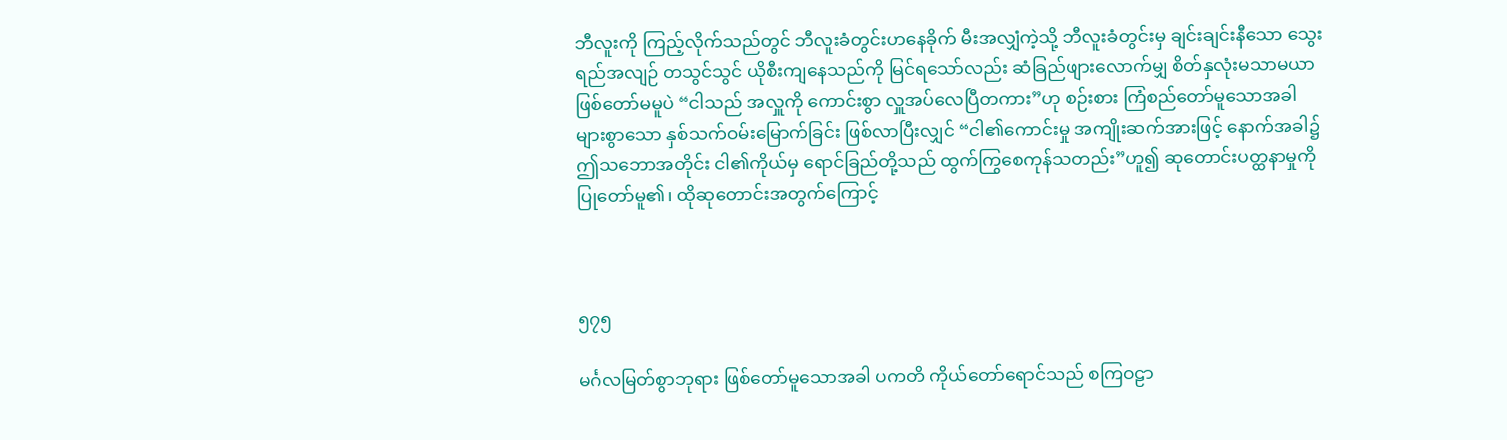ဘီလူးကို ကြည့်လိုက်သည်တွင် ဘီလူးခံတွင်းဟနေခိုက် မီးအလျှံကဲ့သို့ ဘီလူးခံတွင်းမှ ချင်းချင်းနီသော သွေးရည်အလျဉ် တသွင်သွင် ယိုစီးကျနေသည်ကို မြင်ရသော်လည်း ဆံခြည်ဖျားလောက်မျှ စိတ်နှလုံးမသာမယာ ဖြစ်တော်မမူပဲ “ငါသည် အလှူကို ကောင်းစွာ လှူအပ်လေပြီတကား”ဟု စဉ်းစား ကြံစည်တော်မူသောအခါ များစွာသော နှစ်သက်ဝမ်းမြောက်ခြင်း ဖြစ်လာပြီးလျှင် “ငါ၏ကောင်းမှု အကျိုးဆက်အားဖြင့် နောက်အခါ၌ ဤသဘောအတိုင်း ငါ၏ကိုယ်မှ ရောင်ခြည်တို့သည် ထွက်ကြွစေကုန်သတည်း”ဟူ၍ ဆုတောင်းပတ္ထနာမှုကို ပြုတော်မူ၏၊ ထိုဆုတောင်းအတွက်ကြောင့်



၅၇၅

မင်္ဂလမြတ်စွာဘုရား ဖြစ်တော်မူသောအခါ ပကတိ ကိုယ်တော်ရောင်သည် စကြဝဠာ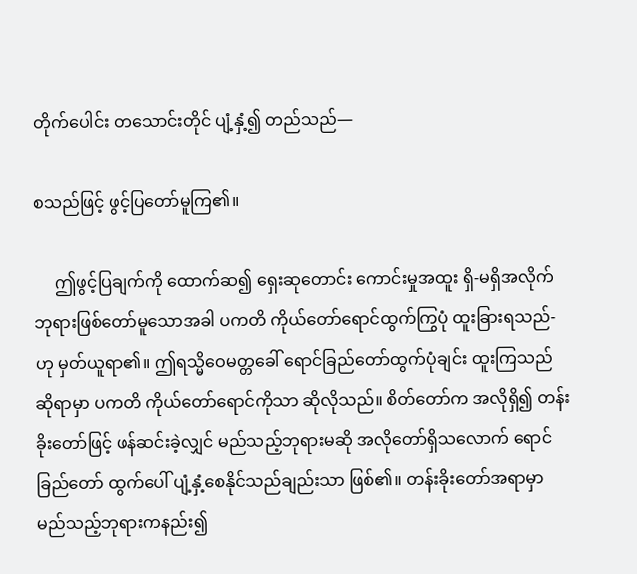တိုက်ပေါင်း တသောင်းတိုင် ပျံ့နှံ့၍ တည်သည်—

စသည်ဖြင့် ဖွင့်ပြတော်မူကြ၏။

     ဤဖွင့်ပြချက်ကို ထောက်ဆ၍ ရှေးဆုတောင်း ကောင်းမှုအထူး ရှိ-မရှိအလိုက် ဘုရားဖြစ်တော်မူသောအခါ ပကတိ ကိုယ်တော်ရောင်ထွက်ကြွပုံ ထူးခြားရသည်-ဟု မှတ်ယူရာ၏။ ဤရသ္မိဝေမတ္တခေါ် ရောင်ခြည်တော်ထွက်ပုံချင်း ထူးကြသည်ဆိုရာမှာ ပကတိ ကိုယ်တော်ရောင်ကိုသာ ဆိုလိုသည်။ စိတ်တော်က အလိုရှိ၍ တန်းခိုးတော်ဖြင့် ဖန်ဆင်းခဲ့လျှင် မည်သည့်ဘုရားမဆို အလိုတော်ရှိသလောက် ရောင်ခြည်တော် ထွက်ပေါ် ပျံ့နှံ့စေနိုင်သည်ချည်းသာ ဖြစ်၏။ တန်းခိုးတော်အရာမှာ မည်သည့်ဘုရားကနည်း၍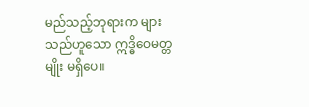မည်သည့်ဘုရားက များသည်ဟူသော ဣဒ္ဓိဝေမတ္တမျိုး မရှိပေ။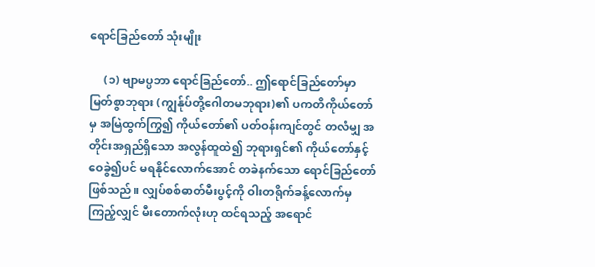ရောင်ခြည်တော် သုံးမျိုး

     (၁) ဗျာမပ္ပဘာ ရောင်ခြည်တော်.. ဤရောင်ခြည်တော်မှာ မြတ်စွာဘုရား (ကျွန်ုပ်တို့ဂေါတမဘုရား)၏ ပကတိကိုယ်တော်မှ အမြဲထွက်ကြွ၍ ကိုယ်တော်၏ ပတ်ဝန်းကျင်တွင် တလံမျှ အတိုင်းအရှည်ရှိသော အလွန်ထူထဲ၍ ဘုရားရှင်၏ ကိုယ်တော်နှင့် ဝေခွဲ၍ပင် မရနိုင်လောက်အောင် တခဲနက်သော ရောင်ခြည်တော်ဖြစ်သည်။ လျှပ်စစ်ဓာတ်မီးပွင့်ကို ဝါးတရိုက်ခန့်လောက်မှ ကြည့်လျှင် မီးတောက်လုံးဟု ထင်ရသည့် အရောင်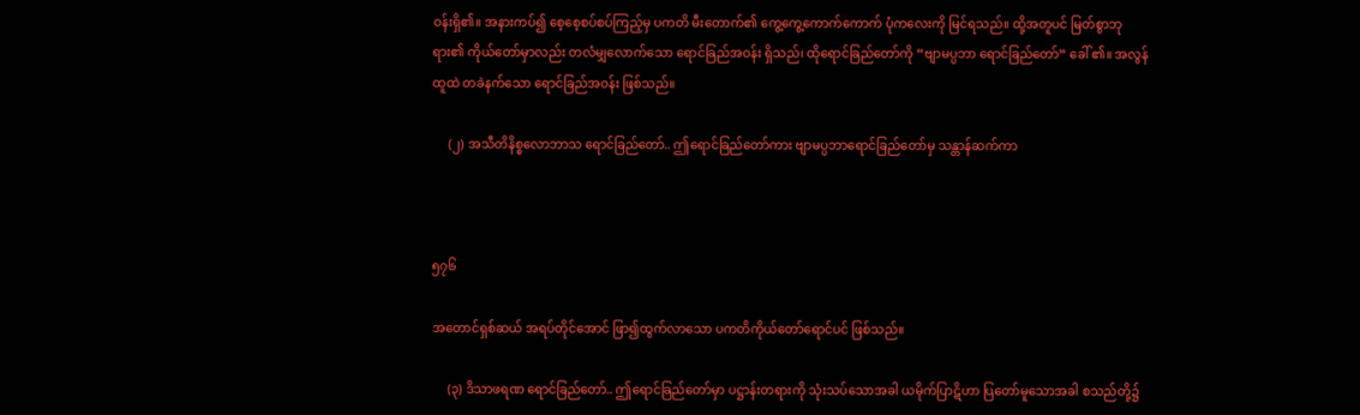ဝန်းရှိ၏။ အနားကပ်၍ စေ့စေ့စပ်စပ်ကြည့်မှ ပကတိ မီးတောက်၏ ကွေ့ကွေ့ကောက်ကောက် ပုံကလေးကို မြင်ရသည်။ ထို့အတူပင် မြတ်စွာဘုရား၏ ကိုယ်တော်မှာလည်း တလံမျှလောက်သော ရောင်ခြည်အဝန်း ရှိသည်၊ ထိုရောင်ခြည်တော်ကို “ဗျာမပ္ပဘာ ရောင်ခြည်တော်” ခေါ် ၏။ အလွန်ထူထဲ တခဲနက်သော ရောင်ခြည်အဝန်း ဖြစ်သည်။

     (၂) အသီတိနိစ္စလောဘာသ ရောင်ခြည်တော်.. ဤရောင်ခြည်တော်ကား ဗျာမပ္ပဘာရောင်ခြည်တော်မှ သန္တာန်ဆက်ကာ



၅၇၆

အတောင်ရှစ်ဆယ် အရပ်တိုင်အောင် ဖြာ၍ထွက်လာသော ပကတိကိုယ်တော်ရောင်ပင် ဖြစ်သည်။

     (၃) ဒိသာဖရဏ ရောင်ခြည်တော်.. ဤရောင်ခြည်တော်မှာ ပဋ္ဌာန်းတရားကို သုံးသပ်သောအခါ ယမိုက်ပြာဋိဟာ ပြတော်မူသောအခါ စသည်တို့၌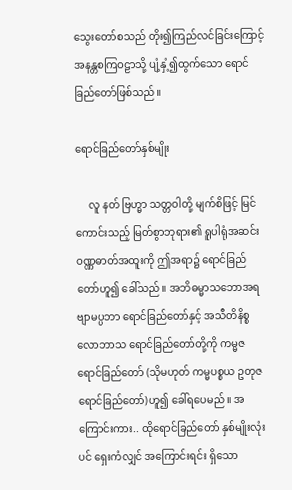သွေးတော်စသည် တိုး၍ကြည်လင်ခြင်းကြောင့် အနန္တစကြဝဠာသို့ ပျံ့နှံ့၍ထွက်သော ရောင်ခြည်တော်ဖြစ်သည်။

ရောင်ခြည်တော်နှစ်မျိုး

     လူ နတ် ဗြဟ္မာ သတ္တဝါတို့ မျက်စိဖြင့် မြင်ကောင်းသည့် မြတ်စွာဘုရား၏ ရူပါရုံအဆင်း ဝဏ္ဏဓာတ်အထူးကို ဤအရာ၌ ရောင်ခြည်တော်ဟူ၍ ခေါ်သည်။ အဘိဓမ္မာသဘောအရ ဗျာမပ္ပဘာ ရောင်ခြည်တော်နှင့် အသီတိနိစ္စလောဘာသ ရောင်ခြည်တော်တို့ကို ကမ္မဇရောင်ခြည်တော် (သိုမဟုတ် ကမ္မပစ္စယ ဥတုဇရောင်ခြည်တော်)ဟူ၍ ခေါ်ရပေမည်။ အကြောင်းကား.. ထိုရောင်ခြည်တော် နှစ်မျိုးလုံးပင် ရှေးကံလျှင် အကြောင်းရင်း ရှိသော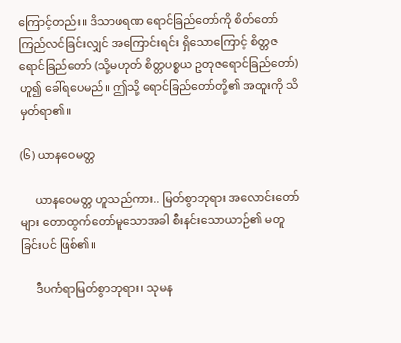ကြောင့်တည်း။ ဒိသာဖရဏ ရောင်ခြည်တော်ကို စိတ်တော် ကြည်လင်ခြင်းလျှင် အကြောင်းရင်း ရှိသောကြောင့် စိတ္တဇရောင်ခြည်တော် (သို့မဟုတ် စိတ္တပစ္စယ ဥတုဇရောင်ခြည်တော်)ဟူ၍ ခေါ်ရပေမည်။ ဤသို့ ရောင်ခြည်တော်တို့၏ အထူးကို သိမှတ်ရာ၏။

(၆) ယာနဝေမတ္တ

     ယာနဝေမတ္တ ဟူသည်ကား.. မြတ်စွာဘုရား အလောင်းတော်များ တောထွက်တော်မူသောအခါ စီးနင်းသောယာဉ်၏ မတူခြင်းပင် ဖြစ်၏။

     ဒီပင်္ကရာမြတ်စွာဘုရား၊ သုမန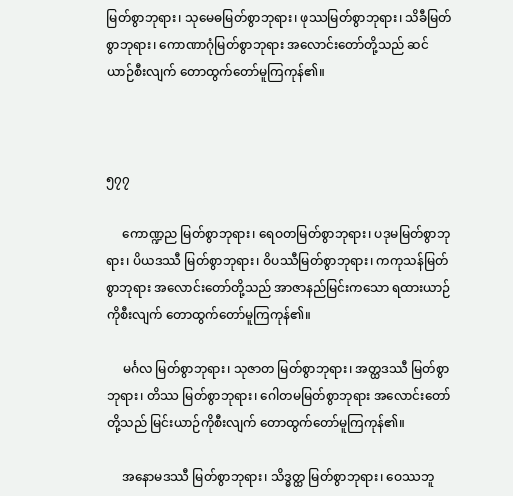မြတ်စွာဘုရား၊ သုမေဓမြတ်စွာဘုရား၊ ဖုဿမြတ်စွာဘုရား၊ သိခီမြတ်စွာဘုရား၊ ကောဏာဂုံမြတ်စွာဘုရား အလောင်းတော်တို့သည် ဆင်ယာဉ်စီးလျက် တောထွက်တော်မူကြကုန်၏။



၅၇၇

     ကောဏ္ဍည မြတ်စွာဘုရား၊ ရေဝတမြတ်စွာဘုရား၊ ပဒုမမြတ်စွာဘုရား၊ ပိယဒဿီ မြတ်စွာဘုရား၊ ဝိပဿီမြတ်စွာဘုရား၊ ကကုသန်မြတ်စွာဘုရား အလောင်းတော်တို့သည် အာဇာနည်မြင်းကသော ရထားယာဉ်ကိုစီးလျက် တောထွက်တော်မူကြကုန်၏။

     မင်္ဂလ မြတ်စွာဘုရား၊ သုဇာတ မြတ်စွာဘုရား၊ အတ္ထဒဿီ မြတ်စွာဘုရား၊ တိဿ မြတ်စွာဘုရား၊ ဂေါတမမြတ်စွာဘုရား အလောင်းတော်တို့သည် မြင်းယာဉ်ကိုစီးလျက် တောထွက်တော်မူကြကုန်၏။

     အနောမဒဿီ မြတ်စွာဘုရား၊ သိဒ္ဓတ္ထ မြတ်စွာဘုရား၊ ဝေဿဘူ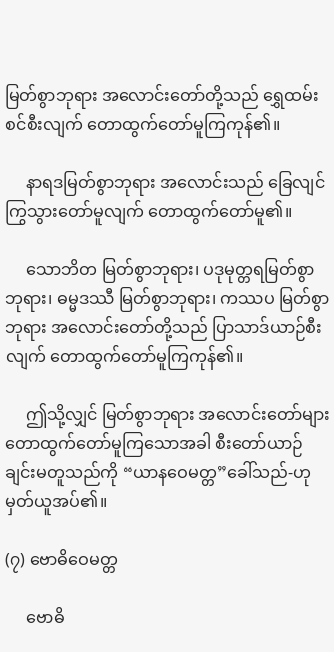မြတ်စွာဘုရား အလောင်းတော်တို့သည် ရွှေထမ်းစင်စီးလျက် တောထွက်တော်မူကြကုန်၏။

     နာရဒမြတ်စွာဘုရား အလောင်းသည် ခြေလျင်ကြွသွားတော်မူလျက် တောထွက်တော်မူ၏။

     သောဘိတ မြတ်စွာဘုရား၊ ပဒုမုတ္တရမြတ်စွာဘုရား၊ ဓမ္မဒဿီ မြတ်စွာဘုရား၊ ကဿပ မြတ်စွာဘုရား အလောင်းတော်တို့သည် ပြာသာဒ်ယာဉ်စီးလျက် တောထွက်တော်မူကြကုန်၏။

     ဤသို့လျှင် မြတ်စွာဘုရား အလောင်းတော်များ တောထွက်တော်မူကြသောအခါ စီးတော်ယာဉ်ချင်းမတူသည်ကို “ယာနဝေမတ္တ”ခေါ်သည်-ဟု မှတ်ယူအပ်၏။

(၇) ဗောဓိဝေမတ္တ

     ဗောဓိ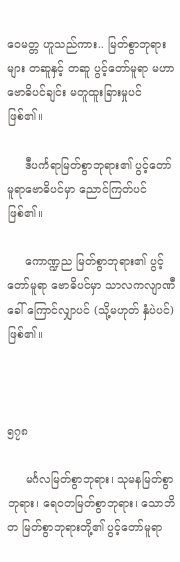ဝေမတ္တ ဟူသည်ကား.. မြတ်စွာဘုရားများ တဆူနှင့် တဆူ ပွင့်တော်မူရာ မဟာဗောဓိပင်ချင်း မတူထူးခြားမှုပင် ဖြစ်၏။

     ဒီပင်္ကရာမြတ်စွာဘုရား၏ ပွင့်တော်မူရာဗောဓိပင်မှာ ညောင်ကြတ်ပင်ဖြစ်၏။

     ကောဏ္ဍည မြတ်စွာဘုရား၏ ပွင့်တော်မူရာ ဗောဓိပင်မှာ သာလကလျာဏီခေါ် ကြောင်လျှာပင် (သို့မဟုတ် နှံပဲပင်) ဖြစ်၏။



၅၇၈

     မင်္ဂလမြတ်စွာဘုရား၊ သုမနမြတ်စွာဘုရား၊ ရေဝတမြတ်စွာဘုရား၊ သောဘိတ မြတ်စွာဘုရားတို့၏ ပွင့်တော်မူရာ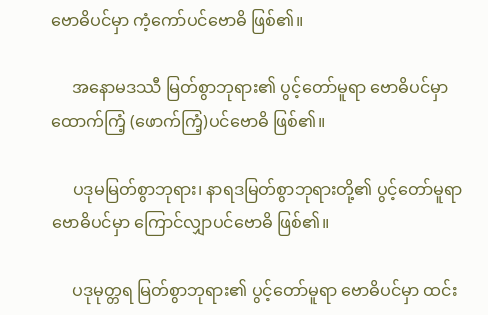ဗောဓိပင်မှာ ကံ့ကော်ပင်ဗောဓိ ဖြစ်၏။

     အနောမဒဿီ မြတ်စွာဘုရား၏ ပွင့်တော်မူရာ ဗောဓိပင်မှာ ထောက်ကြံ့ (ဖောက်ကြံ့)ပင်ဗောဓိ ဖြစ်၏။

     ပဒုမမြတ်စွာဘုရား၊ နာရဒမြတ်စွာဘုရားတို့၏ ပွင့်တော်မူရာ ဗောဓိပင်မှာ ကြောင်လျှာပင်ဗောဓိ ဖြစ်၏။

     ပဒုမုတ္တရ မြတ်စွာဘုရား၏ ပွင့်တော်မူရာ ဗောဓိပင်မှာ ထင်း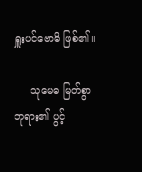ရှူးပင်ဗောဓိ ဖြစ်၏။

     သုမေဓ မြတ်စွာဘုရား၏ ပွင့်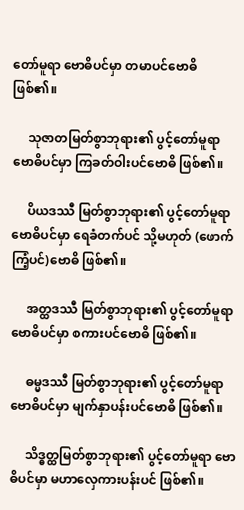တော်မူရာ ဗောဓိပင်မှာ တမာပင်ဗောဓိ ဖြစ်၏။

     သုဇာတမြတ်စွာဘုရား၏ ပွင့်တော်မူရာ ဗောဓိပင်မှာ ကြခတ်ဝါးပင်ဗောဓိ ဖြစ်၏။

     ပိယဒဿီ မြတ်စွာဘုရား၏ ပွင့်တော်မူရာ ဗောဓိပင်မှာ ရေခံတက်ပင် သို့မဟုတ် (ဖောက်ကြံ့ပင်)ဗောဓိ ဖြစ်၏။

     အတ္ထဒဿီ မြတ်စွာဘုရား၏ ပွင့်တော်မူရာ ဗောဓိပင်မှာ စကားပင်ဗောဓိ ဖြစ်၏။

     ဓမ္မဒဿီ မြတ်စွာဘုရား၏ ပွင့်တော်မူရာ ဗောဓိပင်မှာ မျက်နှာပန်းပင်ဗောဓိ ဖြစ်၏။

     သိဒ္ဓတ္ထမြတ်စွာဘုရား၏ ပွင့်တော်မူရာ ဗောဓိပင်မှာ မဟာလှေကားပန်းပင် ဖြစ်၏။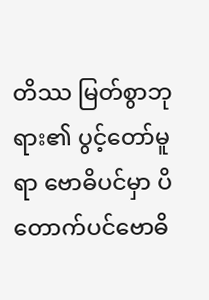တိဿ မြတ်စွာဘုရား၏ ပွင့်တော်မူရာ ဗောဓိပင်မှာ ပိတောက်ပင်ဗောဓိ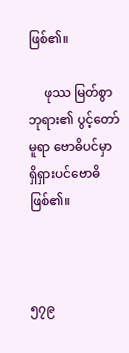ဖြစ်၏။

     ဖုဿ မြတ်စွာဘုရား၏ ပွင့်တော်မူရာ ဗောဓိပင်မှာ ရှိရှားပင်ဗောဓိ ဖြစ်၏။



၅၇၉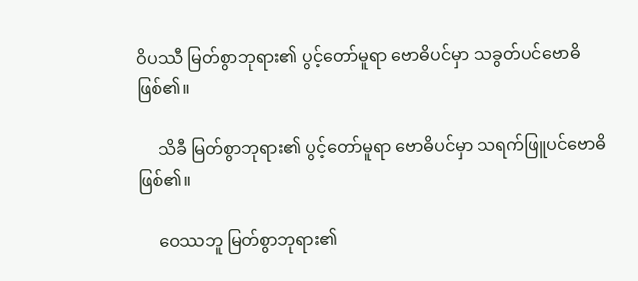ဝိပဿီ မြတ်စွာဘုရား၏ ပွင့်တော်မူရာ ဗောဓိပင်မှာ သခွတ်ပင်ဗောဓိ ဖြစ်၏။

     သိခီ မြတ်စွာဘုရား၏ ပွင့်တော်မူရာ ဗောဓိပင်မှာ သရက်ဖြူပင်ဗောဓိ ဖြစ်၏။

     ဝေဿဘူ မြတ်စွာဘုရား၏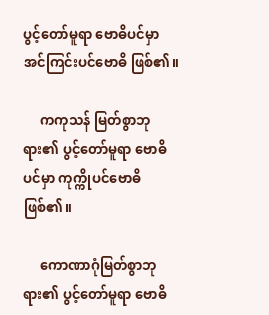ပွင့်တော်မူရာ ဗောဓိပင်မှာ အင်ကြင်းပင်ဗောဓိ ဖြစ်၏။

     ကကုသန် မြတ်စွာဘုရား၏ ပွင့်တော်မူရာ ဗောဓိပင်မှာ ကုက္ကိုပင်ဗောဓိ ဖြစ်၏။

     ကောဏာဂုံမြတ်စွာဘုရား၏ ပွင့်တော်မူရာ ဗောဓိ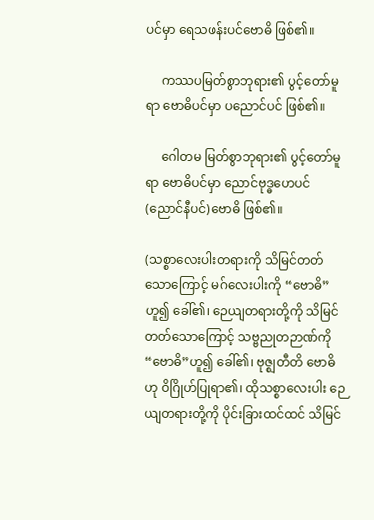ပင်မှာ ရေသဖန်းပင်ဗောဓိ ဖြစ်၏။

     ကဿပမြတ်စွာဘုရား၏ ပွင့်တော်မူရာ ဗောဓိပင်မှာ ပညောင်ပင် ဖြစ်၏။

     ဂေါတမ မြတ်စွာဘုရား၏ ပွင့်တော်မူရာ ဗောဓိပင်မှာ ညောင်ဗုဒ္ဓဟေပင် (ညောင်နီပင်)ဗောဓိ ဖြစ်၏။

(သစ္စာလေးပါးတရားကို သိမြင်တတ်သောကြောင့် မဂ်လေးပါးကို “ဗောဓိ”ဟူ၍ ခေါ်၏၊ ဉေယျတရားတို့ကို သိမြင်တတ်သောကြောင့် သဗ္ဗညုတဉာဏ်ကို “ဗောဓိ”ဟူ၍ ခေါ်၏၊ ဗုဇ္ဈတီတိ ဗောဓိဟု ဝိဂြိုဟ်ပြုရာ၏၊ ထိုသစ္စာလေးပါး ဉေယျတရားတို့ကို ပိုင်းခြားထင်ထင် သိမြင်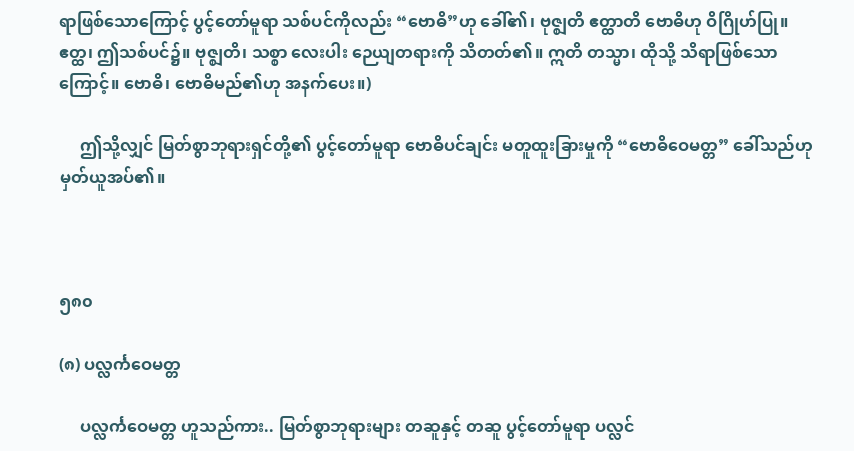ရာဖြစ်သောကြောင့် ပွင့်တော်မူရာ သစ်ပင်ကိုလည်း “ဗောဓိ”ဟု ခေါ်၏၊ ဗုဇ္ဈတိ ဧတ္ထာတိ ဗောဓိဟု ဝိဂြိုဟ်ပြု။ ဧတ္ထ၊ ဤသစ်ပင်၌။ ဗုဇ္ဈတိ၊ သစ္စာ လေးပါး ဉေယျတရားကို သိတတ်၏။ ဣတိ တသ္မာ၊ ထိုသို့ သိရာဖြစ်သောကြောင့်။ ဗောဓိ၊ ဗောဓိမည်၏ဟု အနက်ပေး။)

     ဤသို့လျှင် မြတ်စွာဘုရားရှင်တို့၏ ပွင့်တော်မူရာ ဗောဓိပင်ချင်း မတူထူးခြားမှုကို “ဗောဓိဝေမတ္တ” ခေါ်သည်ဟု မှတ်ယူအပ်၏။



၅၈၀

(၈) ပလ္လင်္ကဝေမတ္တ

     ပလ္လင်္ကဝေမတ္တ ဟူသည်ကား.. မြတ်စွာဘုရားများ တဆူနှင့် တဆူ ပွင့်တော်မူရာ ပလ္လင်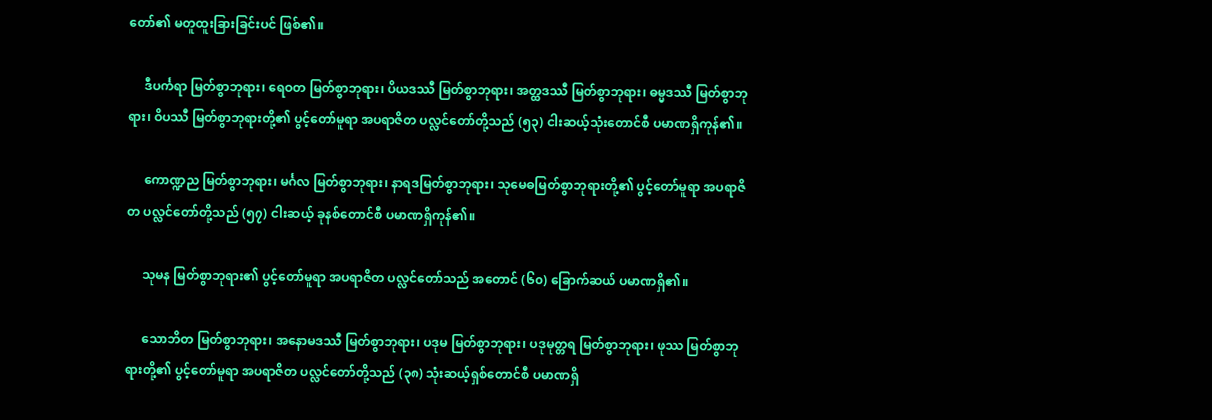တော်၏ မတူထူးခြားခြင်းပင် ဖြစ်၏။

     ဒီပင်္ကရာ မြတ်စွာဘုရား၊ ရေဝတ မြတ်စွာဘုရား၊ ပိယဒဿီ မြတ်စွာဘုရား၊ အတ္ထဒဿီ မြတ်စွာဘုရား၊ ဓမ္မဒဿီ မြတ်စွာဘုရား၊ ဝိပဿီ မြတ်စွာဘုရားတို့၏ ပွင့်တော်မူရာ အပရာဇိတ ပလ္လင်တော်တို့သည် (၅၃) ငါးဆယ့်သုံးတောင်စီ ပမာဏရှိကုန်၏။

     ကောဏ္ဍည မြတ်စွာဘုရား၊ မင်္ဂလ မြတ်စွာဘုရား၊ နာရဒမြတ်စွာဘုရား၊ သုမေဓမြတ်စွာဘုရားတို့၏ ပွင့်တော်မူရာ အပရာဇိတ ပလ္လင်တော်တို့သည် (၅၇) ငါးဆယ့် ခုနစ်တောင်စီ ပမာဏရှိကုန်၏။

     သုမန မြတ်စွာဘုရား၏ ပွင့်တော်မူရာ အပရာဇိတ ပလ္လင်တော်သည် အတောင် (၆၀) ခြောက်ဆယ် ပမာဏရှိ၏။

     သောဘိတ မြတ်စွာဘုရား၊ အနောမဒဿီ မြတ်စွာဘုရား၊ ပဒုမ မြတ်စွာဘုရား၊ ပဒုမုတ္တရ မြတ်စွာဘုရား၊ ဖုဿ မြတ်စွာဘုရားတို့၏ ပွင့်တော်မူရာ အပရာဇိတ ပလ္လင်တော်တို့သည် (၃၈) သုံးဆယ့်ရှစ်တောင်စီ ပမာဏရှိ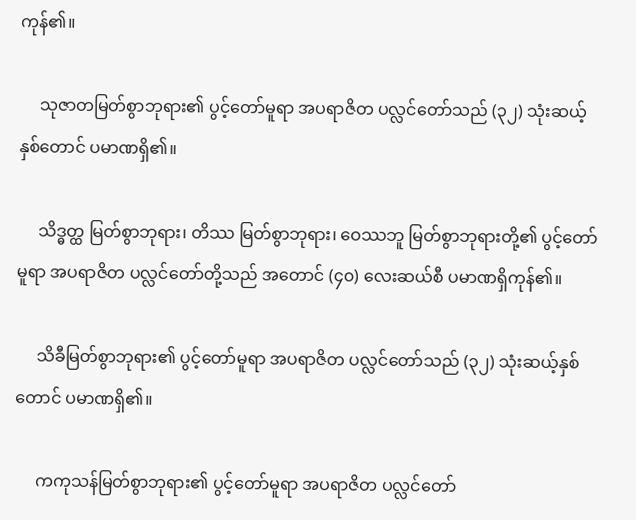ကုန်၏။

     သုဇာတမြတ်စွာဘုရား၏ ပွင့်တော်မူရာ အပရာဇိတ ပလ္လင်တော်သည် (၃၂) သုံးဆယ့်နှစ်တောင် ပမာဏရှိ၏။

     သိဒ္ဓတ္ထ မြတ်စွာဘုရား၊ တိဿ မြတ်စွာဘုရား၊ ဝေဿဘူ မြတ်စွာဘုရားတို့၏ ပွင့်တော်မူရာ အပရာဇိတ ပလ္လင်တော်တို့သည် အတောင် (၄၀) လေးဆယ်စီ ပမာဏရှိကုန်၏။

     သိခီမြတ်စွာဘုရား၏ ပွင့်တော်မူရာ အပရာဇိတ ပလ္လင်တော်သည် (၃၂) သုံးဆယ့်နှစ်တောင် ပမာဏရှိ၏။

     ကကုသန်မြတ်စွာဘုရား၏ ပွင့်တော်မူရာ အပရာဇိတ ပလ္လင်တော်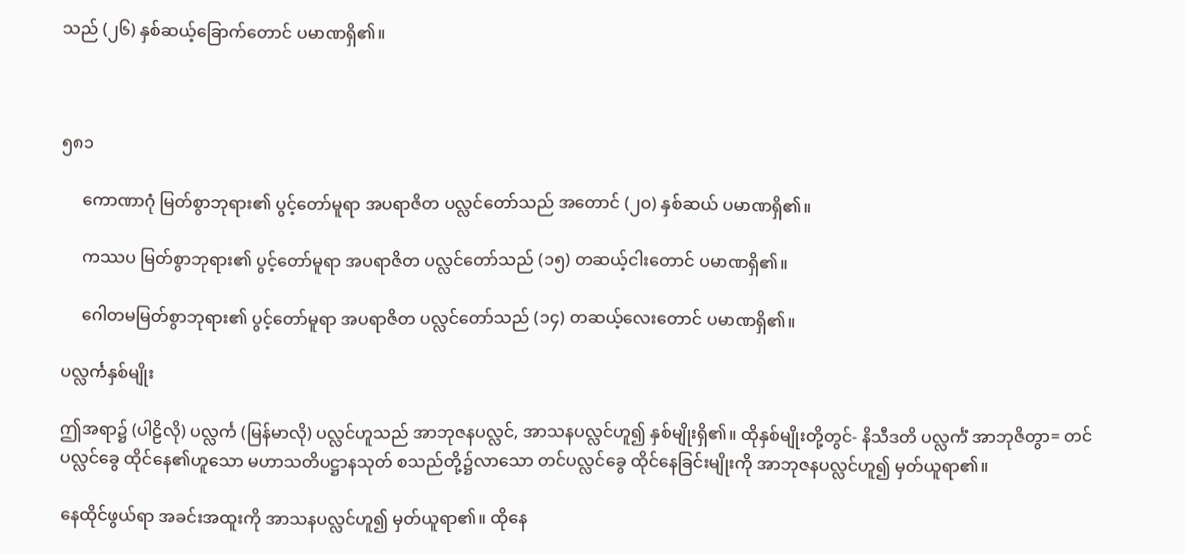သည် (၂၆) နှစ်ဆယ့်ခြောက်တောင် ပမာဏရှိ၏။



၅၈၁

     ကောဏာဂုံ မြတ်စွာဘုရား၏ ပွင့်တော်မူရာ အပရာဇိတ ပလ္လင်တော်သည် အတောင် (၂ဝ) နှစ်ဆယ် ပမာဏရှိ၏။

     ကဿပ မြတ်စွာဘုရား၏ ပွင့်တော်မူရာ အပရာဇိတ ပလ္လင်တော်သည် (၁၅) တဆယ့်ငါးတောင် ပမာဏရှိ၏။

     ဂေါတမမြတ်စွာဘုရား၏ ပွင့်တော်မူရာ အပရာဇိတ ပလ္လင်တော်သည် (၁၄) တဆယ့်လေးတောင် ပမာဏရှိ၏။

ပလ္လင်္ကနှစ်မျိုး

ဤအရာ၌ (ပါဠိလို) ပလ္လင်္က (မြန်မာလို) ပလ္လင်ဟူသည် အာဘုဇနပလ္လင်, အာသနပလ္လင်ဟူ၍ နှစ်မျိုးရှိ၏။ ထိုနှစ်မျိုးတို့တွင်- နိသီဒတိ ပလ္လင်္ကံ အာဘုဇိတွာ= တင်ပလ္လင်ခွေ ထိုင်နေ၏ဟူသော မဟာသတိပဋ္ဌာနသုတ် စသည်တို့၌လာသော တင်ပလ္လင်ခွေ ထိုင်နေခြင်းမျိုးကို အာဘုဇနပလ္လင်ဟူ၍ မှတ်ယူရာ၏။

နေထိုင်ဖွယ်ရာ အခင်းအထူးကို အာသနပလ္လင်ဟူ၍ မှတ်ယူရာ၏။ ထိုနေ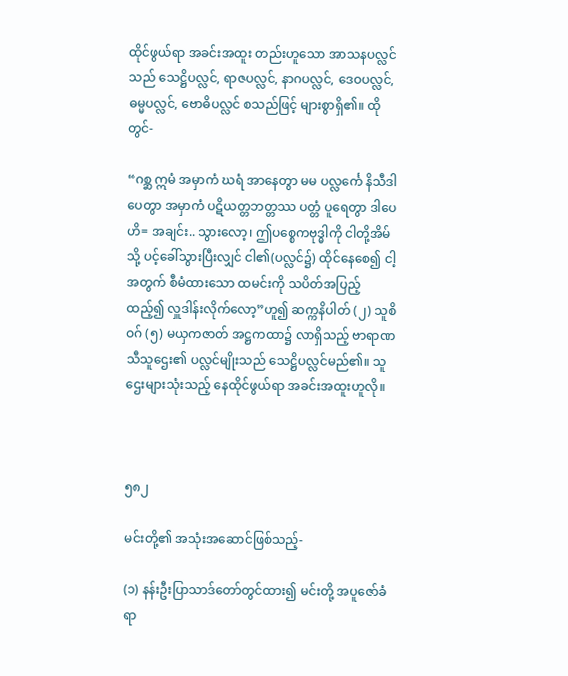ထိုင်ဖွယ်ရာ အခင်းအထူး တည်းဟူသော အာသနပလ္လင်သည် သေဋ္ဌိပလ္လင်, ရာဇပလ္လင်, နာဂပလ္လင်, ဒေဝပလ္လင်, ဓမ္မပလ္လင်, ဗောဓိပလ္လင် စသည်ဖြင့် များစွာရှိ၏။ ထိုတွင်-

“ဂစ္ဆ ဣမံ အမှာကံ ဃရံ အာနေတွာ မမ ပလ္လင်္ကေ နိသီဒါပေတွာ အမှာကံ ပဋိယတ္တဘတ္တဿ ပတ္တံ ပူရေတွာ ဒါပေဟိ= အချင်း.. သွားလော့၊ ဤပစ္စေကဗုဒ္ဓါကို ငါတို့အိမ်သို့ ပင့်ခေါ်သွားပြီးလျှင် ငါ၏(ပလ္လင်၌) ထိုင်နေစေ၍ ငါ့အတွက် စီမံထားသော ထမင်းကို သပိတ်အပြည့်ထည့်၍ လှူဒါန်းလိုက်လော့”ဟူ၍ ဆက္ကနိပါတ် (၂) သူစိဝဂ် (၅) မယှကဇာတ် အဋ္ဌကထာ၌ လာရှိသည့် ဗာရာဏသီသူဌေး၏ ပလ္လင်မျိုးသည် သေဋ္ဌိပလ္လင်မည်၏။ သူဌေးများသုံးသည့် နေထိုင်ဖွယ်ရာ အခင်းအထူးဟူလို။



၅၈၂

မင်းတို့၏ အသုံးအဆောင်ဖြစ်သည့်-

(၁) နန်းဦးပြာသာဒ်တော်တွင်ထား၍ မင်းတို့ အပူဇော်ခံရာ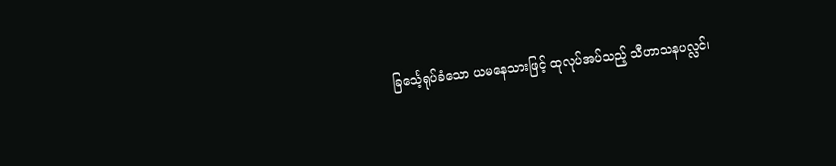ခြင်္သေ့ရုပ်ခံသော ယမနေသားဖြင့် ထုလုပ်အပ်သည့် သီဟာသနပလ္လင်၊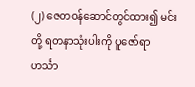(၂) ဇေတဝန်ဆောင်တွင်ထား၍ မင်းတို့ ရတနာသုံးပါးကို ပူဇော်ရာ ဟင်္သာ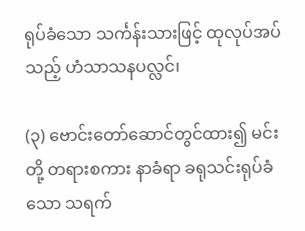ရုပ်ခံသော သင်္ကန်းသားဖြင့် ထုလုပ်အပ်သည့် ဟံသာသနပလ္လင်၊

(၃) ဗောင်းတော်ဆောင်တွင်ထား၍ မင်းတို့ တရားစကား နာခံရာ ခရုသင်းရုပ်ခံသော သရက်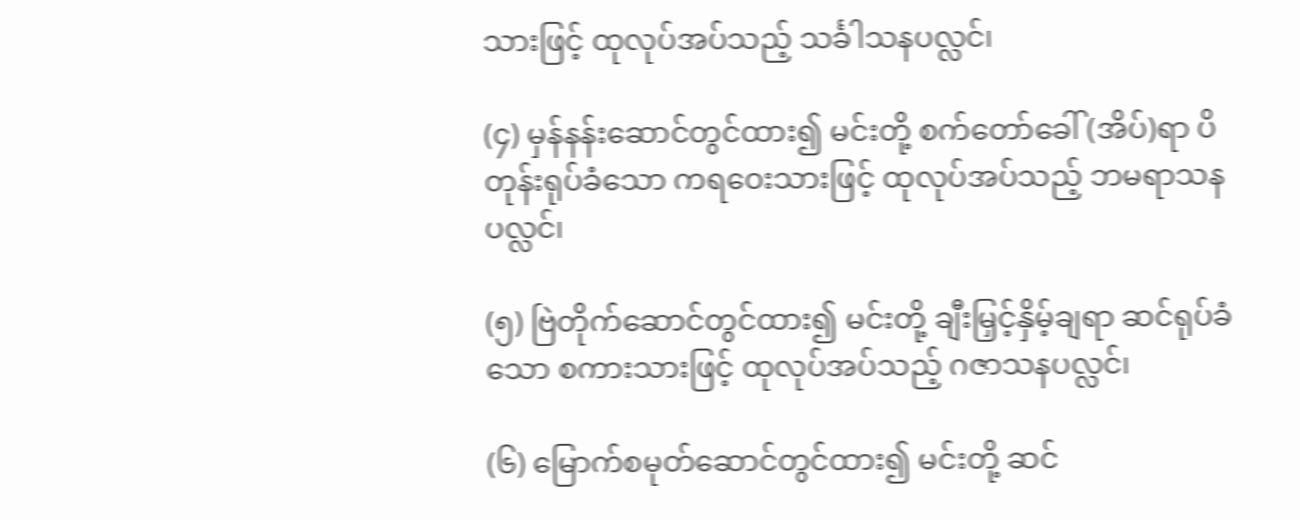သားဖြင့် ထုလုပ်အပ်သည့် သင်္ခါသနပလ္လင်၊

(၄) မှန်နန်းဆောင်တွင်ထား၍ မင်းတို့ စက်တော်ခေါ် (အိပ်)ရာ ပိတုန်းရုပ်ခံသော ကရဝေးသားဖြင့် ထုလုပ်အပ်သည့် ဘမရာသနပလ္လင်၊

(၅) ဗြဲတိုက်ဆောင်တွင်ထား၍ မင်းတို့ ချီးမြှင့်နှိမ့်ချရာ ဆင်ရုပ်ခံသော စကားသားဖြင့် ထုလုပ်အပ်သည့် ဂဇာသနပလ္လင်၊

(၆) မြောက်စမုတ်ဆောင်တွင်ထား၍ မင်းတို့ ဆင်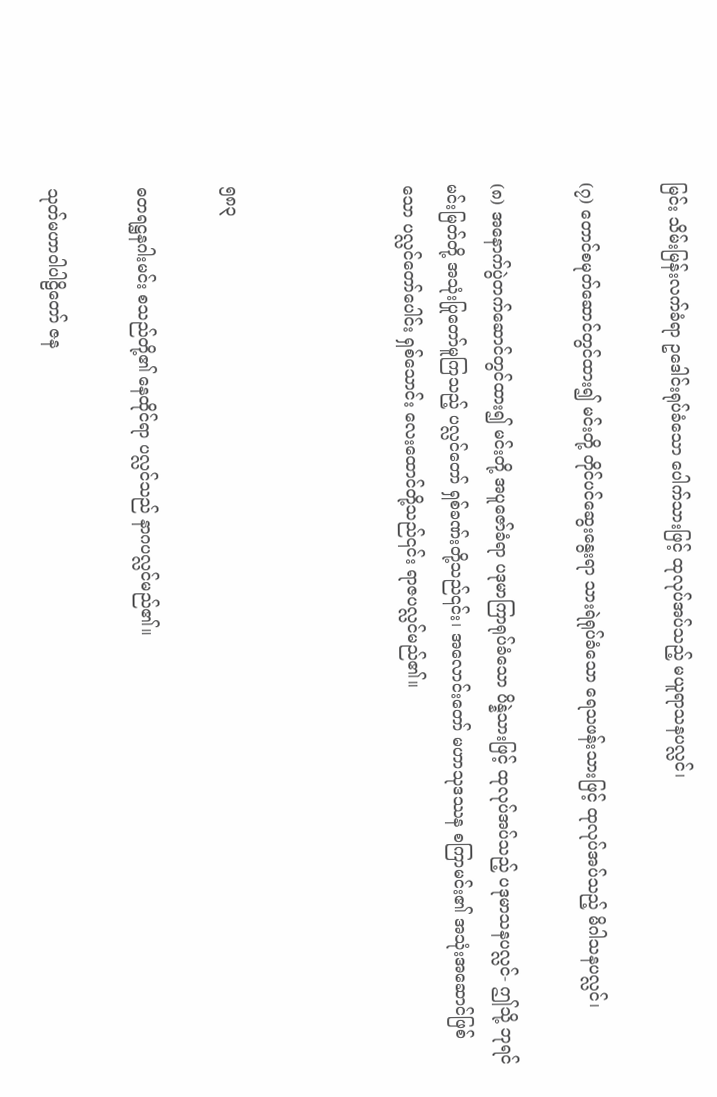မြင်း သိမ်းမြန်းလက်ခံရာ ဥဒေါင်းရုပ်ခံသော ပေါက်သားဖြင့် ထုလုပ်အပ်သည့် မယူရာသနပလ္လင်၊

(၇) တောင်စမုတ်ဆောင်တွင်ထား၍ မင်းတို့ တိုင်ပင်ဆွေးနွေးရာ သားရဲရုပ်ခံသော ရေသဖန်းသားဖြင့် ထုလုပ်အပ်သည့် မိဂါသနပလ္လင်၊

(၈) အနောက်ပွဲတက်ဆောင်တွင်ထား၍ မင်းတို့ အပူဇော်ခံရာ ပဒုမာကြာရုပ်ခံသော ပိန္နဲသားဖြင့် ထုလုပ်အပ်သည့် ပဒုမာသနပလ္လင်- ဤသို့ ဘုရင်မင်းမြတ်တို့ အသုံးပြုတော်မူကြသည့် ပလ္လင်တော် ရှစ်ခဏ်းတို့သည်၎င်း၊ အလောင်းတော် မဟာသုဒဿန စကြာမင်း၏ အသုံးအဆောင်ဖြစ်သော ပလ္လင်တော်ပေါင်း ရှစ်သောင်း လေးထောင်တို့သည်၎င်း ရာဇပလ္လင်မည်၏။



၅၈၃

ဓတရဋ္ဌနဂါးမင်း စသည်တို့၏ နေထိုင်ရာ ပလ္လင်သည် နာဂပလ္လင်မည်၏။

သုတ်မဟာဝါပါဠိတော် ဇန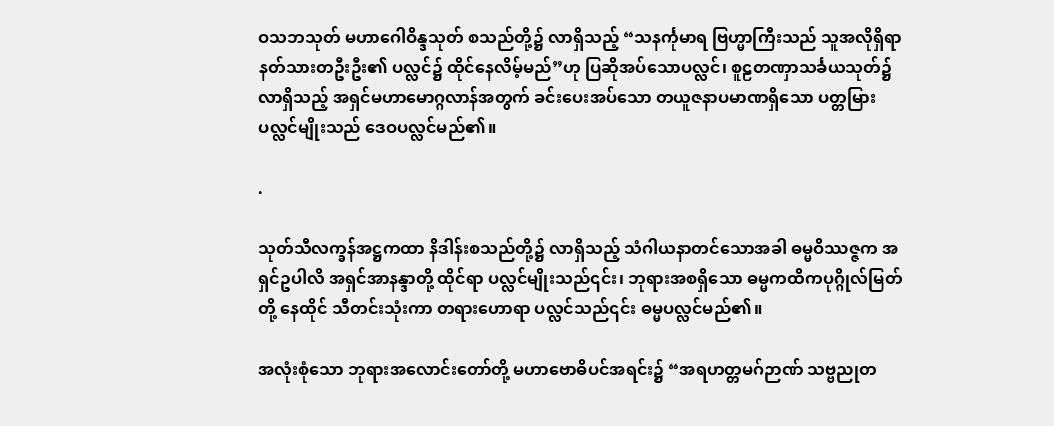ဝသဘသုတ် မဟာဂေါဝိန္ဒသုတ် စသည်တို့၌ လာရှိသည့် “သနင်္ကုမာရ ဗြဟ္မာကြီးသည် သူအလိုရှိရာ နတ်သားတဦးဦး၏ ပလ္လင်၌ ထိုင်နေလိမ့်မည်”ဟု ပြဆိုအပ်သောပလ္လင်၊ စူဠတဏှာသင်္ခယသုတ်၌ လာရှိသည့် အရှင်မဟာမောဂ္ဂလာန်အတွက် ခင်းပေးအပ်သော တယူဇနာပမာဏရှိသော ပတ္တမြားပလ္လင်မျိုးသည် ဒေဝပလ္လင်မည်၏။

.

သုတ်သီလက္ခန်အဋ္ဌကထာ နိဒါန်းစသည်တို့၌ လာရှိသည့် သံဂါယနာတင်သောအခါ ဓမ္မဝိဿဇ္ဇက အရှင်ဥပါလိ အရှင်အာနန္ဒာတို့ ထိုင်ရာ ပလ္လင်မျိုးသည်၎င်း၊ ဘုရားအစရှိသော ဓမ္မကထိကပုဂ္ဂိုလ်မြတ်တို့ နေထိုင် သီတင်းသုံးကာ တရားဟောရာ ပလ္လင်သည်၎င်း ဓမ္မပလ္လင်မည်၏။

အလုံးစုံသော ဘုရားအလောင်းတော်တို့ မဟာဗောဓိပင်အရင်း၌ “အရဟတ္တမဂ်ဉာဏ် သဗ္ဗညုတ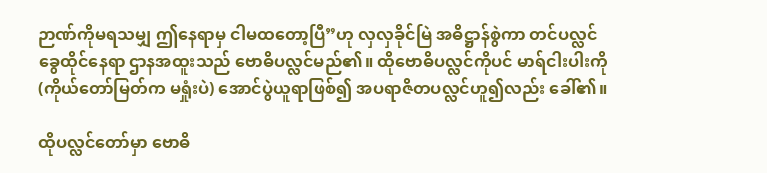ဉာဏ်ကိုမရသမျှ ဤနေရာမှ ငါမထတော့ပြီ”ဟု လှလှခိုင်မြဲ အဓိဋ္ဌာန်စွဲကာ တင်ပလ္လင်ခွေထိုင်နေရာ ဌာနအထူးသည် ဗောဓိပလ္လင်မည်၏။ ထိုဗောဓိပလ္လင်ကိုပင် မာရ်ငါးပါးကို (ကိုယ်တော်မြတ်က မရှုံးပဲ) အောင်ပွဲယူရာဖြစ်၍ အပရာဇိတပလ္လင်ဟူ၍လည်း ခေါ်၏။

ထိုပလ္လင်တော်မှာ ဗောဓိ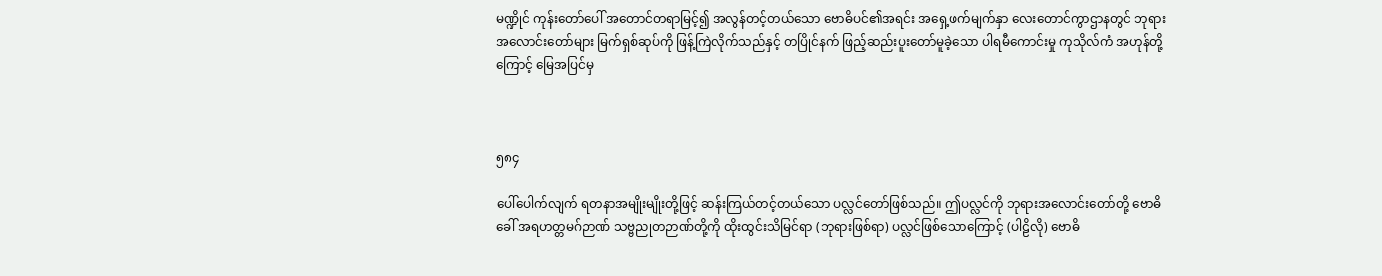မဏ္ဍိုင် ကုန်းတော်ပေါ် အတောင်တရာမြင့်၍ အလွန်တင့်တယ်သော ဗောဓိပင်၏အရင်း အရှေ့ဖက်မျက်နှာ လေးတောင်ကွာဌာနတွင် ဘုရားအလောင်းတော်များ မြက်ရှစ်ဆုပ်ကို ဖြန့်ကြဲလိုက်သည်နှင့် တပြိုင်နက် ဖြည့်ဆည်းပူးတော်မူခဲ့သော ပါရမီကောင်းမှု ကုသိုလ်ကံ အဟုန်တို့ကြောင့် မြေအပြင်မှ



၅၈၄

ပေါ်ပေါက်လျက် ရတနာအမျိုးမျိုးတို့ဖြင့် ဆန်းကြယ်တင့်တယ်သော ပလ္လင်တော်ဖြစ်သည်။ ဤပလ္လင်ကို ဘုရားအလောင်းတော်တို့ ဗောဓိခေါ် အရဟတ္တမဂ်ဉာဏ် သဗ္ဗညုတဉာဏ်တို့ကို ထိုးထွင်းသိမြင်ရာ (ဘုရားဖြစ်ရာ) ပလ္လင်ဖြစ်သောကြောင့် (ပါဠိလို) ဗောဓိ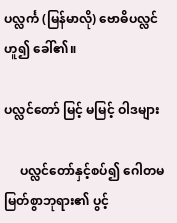ပလ္လင်္က (မြန်မာလို) ဗောဓိပလ္လင်ဟူ၍ ခေါ်၏။

ပလ္လင်တော် မြင့် မမြင့် ဝါဒများ

     ပလ္လင်တော်နှင့်စပ်၍ ဂေါတမမြတ်စွာဘုရား၏ ပွင့်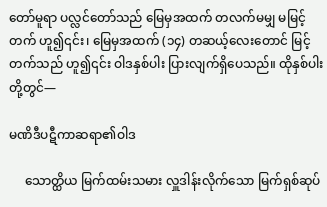တော်မူရာ ပလ္လင်တော်သည် မြေမှအထက် တလက်မမျှ မမြင့်တက် ဟူ၍၎င်း၊ မြေမှအထက် (၁၄) တဆယ့်လေးတောင် မြင့်တက်သည် ဟူ၍၎င်း ဝါဒနှစ်ပါး ပြားလျက်ရှိပေသည်။ ထိုနှစ်ပါးတို့တွင်—

မဏိဒီပဋီကာဆရာ၏ဝါဒ

     သောတ္ထိယ မြက်ထမ်းသမား လှူဒါန်းလိုက်သော မြက်ရှစ်ဆုပ်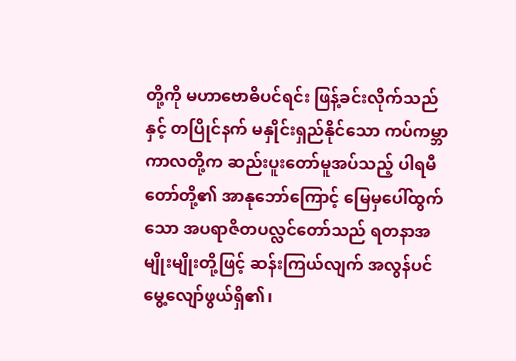တို့ကို မဟာဗောဓိပင်ရင်း ဖြန့်ခင်းလိုက်သည်နှင့် တပြိုင်နက် မနှိုင်းရှည်နိုင်သော ကပ်ကမ္ဘာကာလတို့က ဆည်းပူးတော်မူအပ်သည့် ပါရမီတော်တို့၏ အာနုဘော်ကြောင့် မြေမှပေါ်ထွက်သော အပရာဇိတပလ္လင်တော်သည် ရတနာအမျိုးမျိုးတို့ဖြင့် ဆန်းကြယ်လျက် အလွန်ပင် မွေ့လျော်ဖွယ်ရှိ၏၊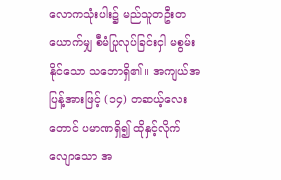လောကသုံးပါး၌ မည်သူတဦးတယောက်မျှ စီမံပြုလုပ်ခြင်းငှါ မစွမ်းနိုင်သော သဘောရှိ၏။ အကျယ်အပြန့်အားဖြင့် (၁၄) တဆယ့်လေးတောင် ပမာဏရှိ၍ ထိုနှင့်လိုက်လျောသော အ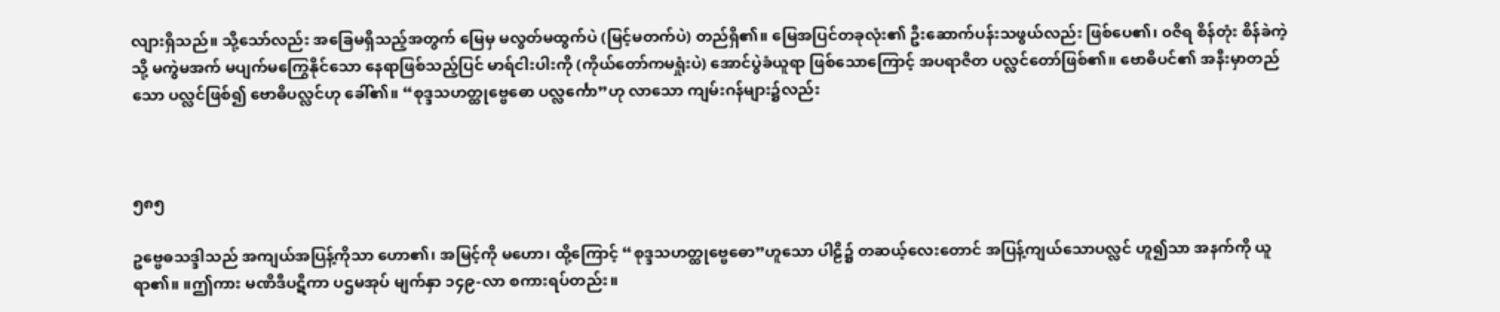လျားရှိသည်။ သို့သော်လည်း အခြေမရှိသည့်အတွက် မြေမှ မလွတ်မထွက်ပဲ (မြင့်မတက်ပဲ) တည်ရှိ၏။ မြေအပြင်တခုလုံး၏ ဦးဆောက်ပန်းသဖွယ်လည်း ဖြစ်ပေ၏၊ ၀ဇိရ စိန်တုံး စိန်ခဲကဲ့သို့ မကွဲမအက် မပျက်မကြွေနိုင်သော နေရာဖြစ်သည့်ပြင် မာရ်ငါးပါးကို (ကိုယ်တော်ကမရှုံးပဲ) အောင်ပွဲခံယူရာ ဖြစ်သောကြောင့် အပရာဇိတ ပလ္လင်တော်ဖြစ်၏။ ဗောဓိပင်၏ အနီးမှာတည်သော ပလ္လင်ဖြစ်၍ ဗောဓိပလ္လင်ဟု ခေါ်၏။ “စုဒ္ဒသဟတ္ထုဗ္ဗေဓော ပလ္လင်္ကော”ဟု လာသော ကျမ်းဂန်များ၌လည်း



၅၈၅

ဥဗ္ဗေဓသဒ္ဒါသည် အကျယ်အပြန့်ကိုသာ ဟော၏၊ အမြင့်ကို မဟော၊ ထို့ကြောင့် “စုဒ္ဒသဟတ္ထုဗ္ဗေဓော”ဟူသော ပါဠိ၌ တဆယ့်လေးတောင် အပြန့်ကျယ်သောပလ္လင် ဟူ၍သာ အနက်ကို ယူရာ၏။ ။ဤကား မဏိဒီပဋီကာ ပဌမအုပ် မျက်နှာ ၁၄၉-လာ စကားရပ်တည်း။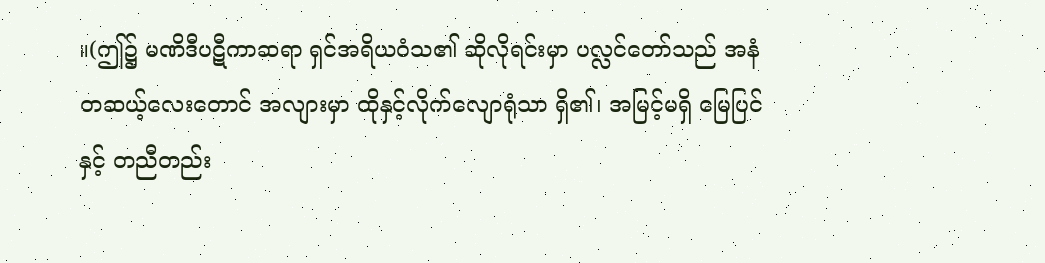။(ဤ၌ မဏိဒီပဋီကာဆရာ ရှင်အရိယဝံသ၏ ဆိုလိုရင်းမှာ ပလ္လင်တော်သည် အနံ တဆယ့်လေးတောင် အလျားမှာ ထိုနှင့်လိုက်လျောရုံသာ ရှိ၏၊ အမြင့်မရှိ မြေပြင်နှင့် တညီတည်း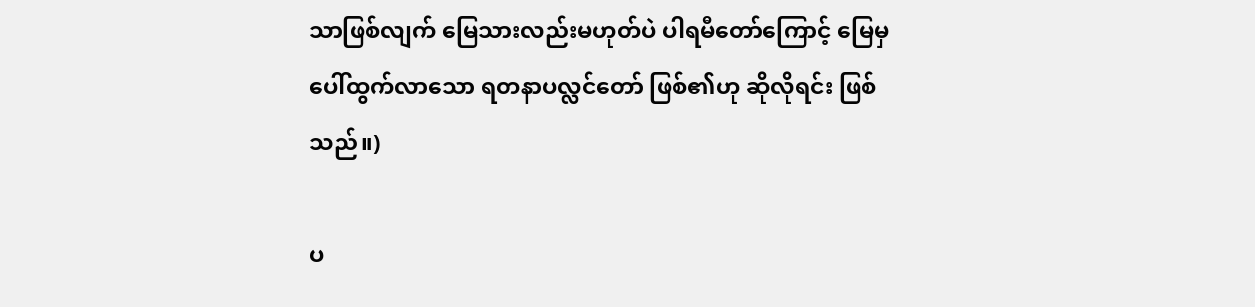သာဖြစ်လျက် မြေသားလည်းမဟုတ်ပဲ ပါရမီတော်ကြောင့် မြေမှ ပေါ်ထွက်လာသော ရတနာပလ္လင်တော် ဖြစ်၏ဟု ဆိုလိုရင်း ဖြစ်သည်။)

ပ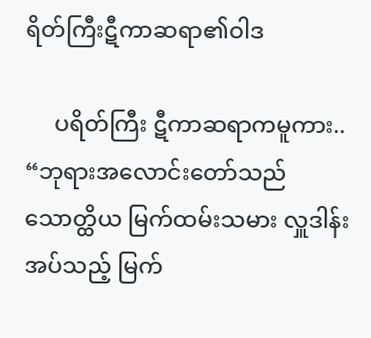ရိတ်ကြီးဋီကာဆရာ၏ဝါဒ

     ပရိတ်ကြီး ဋီကာဆရာကမူကား.. “ဘုရားအလောင်းတော်သည် သောတ္ထိယ မြက်ထမ်းသမား လှူဒါန်းအပ်သည့် မြက်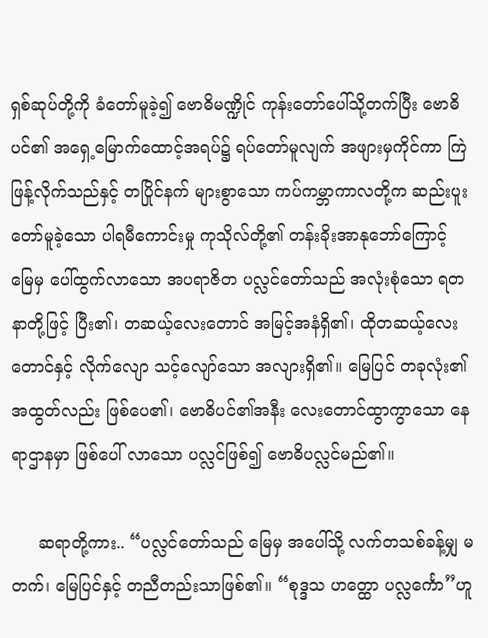ရှစ်ဆုပ်တို့ကို ခံတော်မူခဲ့၍ ဗောဓိမဏ္ဍိုင် ကုန်းတော်ပေါ်သို့တက်ပြီး ဗောဓိပင်၏ အရှေ့မြောက်ထောင့်အရပ်၌ ရပ်တော်မူလျက် အဖျားမှကိုင်ကာ ကြဲဖြန့်လိုက်သည်နှင့် တပြိုင်နက် များစွာသော ကပ်ကမ္ဘာကာလတို့က ဆည်းပူးတော်မူခဲ့သော ပါရမီကောင်းမှု ကုသိုလ်တို့၏ တန်းခိုးအာနုဘော်ကြောင့် မြေမှ ပေါ်ထွက်လာသော အပရာဇိတ ပလ္လင်တော်သည် အလုံးစုံသော ရတနာတို့ဖြင့် ပြီး၏၊ တဆယ့်လေးတောင် အမြင့်အနံရှိ၏၊ ထိုတဆယ့်လေးတောင်နှင့် လိုက်လျော သင့်လျော်သော အလျားရှိ၏။ မြေပြင် တခုလုံး၏ အထွတ်လည်း ဖြစ်ပေ၏၊ ဗောဓိပင်၏အနီး လေးတောင်ထွာကွာသော နေရာဌာနမှာ ဖြစ်ပေါ် လာသော ပလ္လင်ဖြစ်၍ ဗောဓိပလ္လင်မည်၏။

     ဆရာတို့ကား.. “ပလ္လင်တော်သည် မြေမှ အပေါ်သို့ လက်တသစ်ခန့်မျှ မတက်၊ မြေပြင်နှင့် တညီတည်းသာဖြစ်၏။ “စုဒ္ဒသ ဟတ္ထော ပလ္လင်္ကော”ဟူ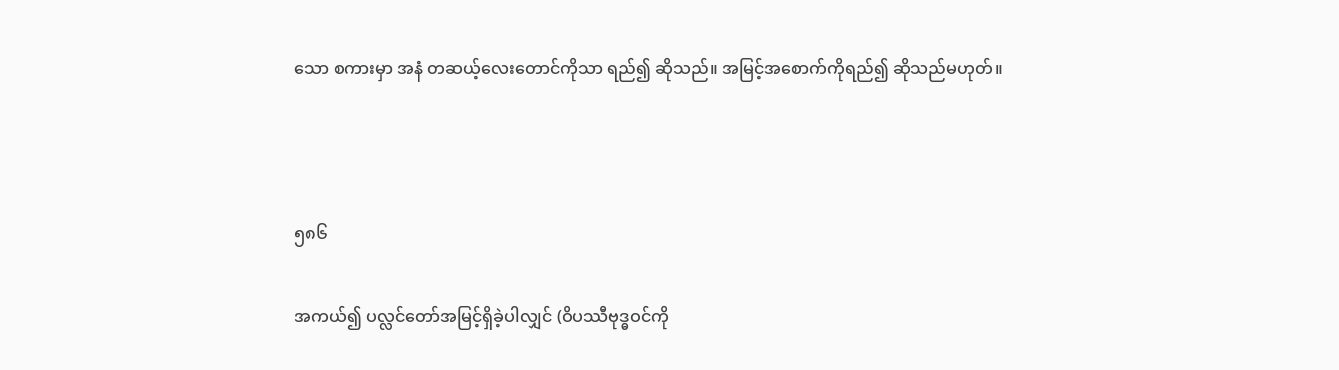သော စကားမှာ အနံ တဆယ့်လေးတောင်ကိုသာ ရည်၍ ဆိုသည်။ အမြင့်အစောက်ကိုရည်၍ ဆိုသည်မဟုတ်။



၅၈၆

အကယ်၍ ပလ္လင်တော်အမြင့်ရှိခဲ့ပါလျှင် (ဝိပဿီဗုဒ္ဓဝင်ကို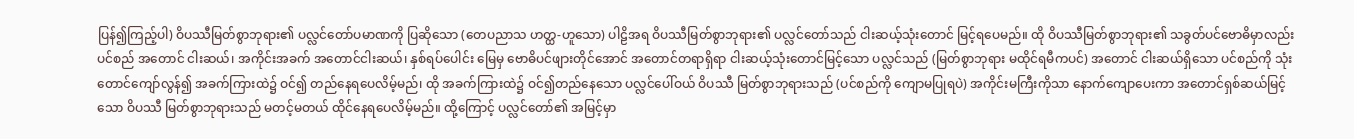ပြန်၍ကြည့်ပါ) ဝိပဿီမြတ်စွာဘုရား၏ ပလ္လင်တော်ပမာဏကို ပြဆိုသော (တေပညာသ ဟတ္ထ-ဟူသော) ပါဠိအရ ဝိပဿီမြတ်စွာဘုရား၏ ပလ္လင်တော်သည် ငါးဆယ့်သုံးတောင် မြင့်ရပေမည်။ ထို ဝိပဿီမြတ်စွာဘုရား၏ သခွတ်ပင်ဗောဓိမှာလည်း ပင်စည် အတောင် ငါးဆယ်၊ အကိုင်းအခက် အတောင်ငါးဆယ်၊ နှစ်ရပ်ပေါင်း မြေမှ ဗောဓိပင်ဖျားတိုင်အောင် အတောင်တရာရှိရာ ငါးဆယ့်သုံးတောင်မြင့်သော ပလ္လင်သည် (မြတ်စွာဘုရား မထိုင်ရမီကပင်) အတောင် ငါးဆယ်ရှိသော ပင်စည်ကို သုံးတောင်ကျော်လွန်၍ အခက်ကြားထဲ၌ ဝင်၍ တည်နေရပေလိမ့်မည်၊ ထို အခက်ကြားထဲ၌ ဝင်၍တည်နေသော ပလ္လင်ပေါ်ဝယ် ဝိပဿီ မြတ်စွာဘုရားသည် (ပင်စည်ကို ကျောမပြုရပဲ) အကိုင်းမကြီးကိုသာ နောက်ကျောပေးကာ အတောင်ရှစ်ဆယ်မြင့်သော ဝိပဿီ မြတ်စွာဘုရားသည် မတင့်မတယ် ထိုင်နေရပေလိမ့်မည်။ ထို့ကြောင့် ပလ္လင်တော်၏ အမြင့်မှာ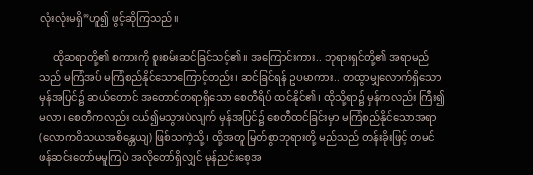လုံးလုံးမရှိ”ဟူ၍ ဖွင့်ဆိုကြသည်။

     ထိုဆရာတို့၏ စကားကို စူးစမ်းဆင်ခြင်သင့်၏။ အကြောင်းကား.. ဘုရားရှင်တို့၏ အရာမည်သည် မကြံအပ် မကြံစည်နိုင်သောကြောင့်တည်း၊ ဆင်ခြင်ရန် ဥပမာကား.. တထွာမျှလောက်ရှိသော မှန်အပြင်၌ ဆယ်တောင် အတောင်တရာရှိသော စေတီရိပ် ထင်နိုင်၏၊ ထိုသို့ရာ၌ မှန်ကလည်း ကြီး၍မလာ၊ စေတီကလည်း ငယ်၍မသွားပဲလျက် မှန်အပြင်၌ စေတီထင်ခြင်းမှာ မကြံစည်နိုင်သောအရာ (လောကဝိသယအစိန္တေယျ) ဖြစ်သကဲ့သို့၊ ထို့အတူ မြတ်စွာဘုရားတို့ မည်သည် တန်းခိုးဖြင့် တမင် ဖန်ဆင်းတော်မမူကြပဲ အလိုတော်ရှိလျှင် မုန်ညင်းစေ့အ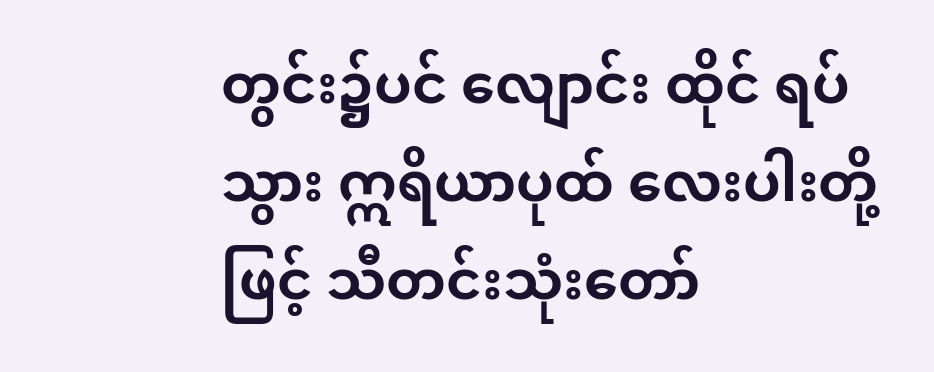တွင်း၌ပင် လျောင်း ထိုင် ရပ် သွား ဣ‌ရိယာပုထ် လေးပါးတို့ဖြင့် သီတင်းသုံးတော်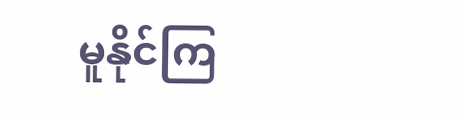မူနိုင်ကြ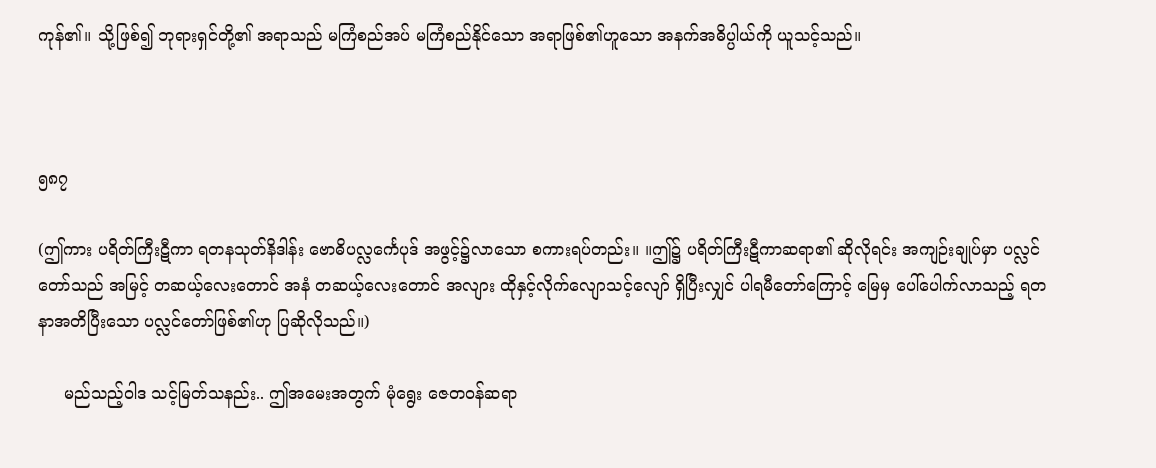ကုန်၏။ သို့ဖြစ်၍ ဘုရားရှင်တို့၏ အရာသည် မကြံစည်အပ် မကြံစည်နိုင်သော အရာဖြစ်၏ဟူသော အနက်အဓိပ္ပါယ်ကို ယူသင့်သည်။



၅၈၇

(ဤကား ပရိတ်ကြီးဋီကာ ရတနသုတ်နိဒါန်း ဗောဓိပလ္လင်္ကေပုဒ် အဖွင့်၌လာသော စကားရပ်တည်း။ ။ဤ၌ ပရိတ်ကြီးဋီကာဆရာ၏ ဆိုလိုရင်း အကျဉ်းချုပ်မှာ ပလ္လင်တော်သည် အမြင့် တဆယ့်လေးတောင် အနံ တဆယ့်လေးတောင် အလျား ထိုနှင့်လိုက်လျောသင့်လျော် ရှိပြီးလျှင် ပါရမီတော်ကြောင့် မြေမှ ပေါ်ပေါက်လာသည့် ရတနာအတိပြီးသော ပလ္လင်တော်ဖြစ်၏ဟု ပြဆိုလိုသည်။)

     မည်သည့်ဝါဒ သင့်မြတ်သနည်း.. ဤအမေးအတွက် မုံရွေး ဇေတဝန်ဆရာ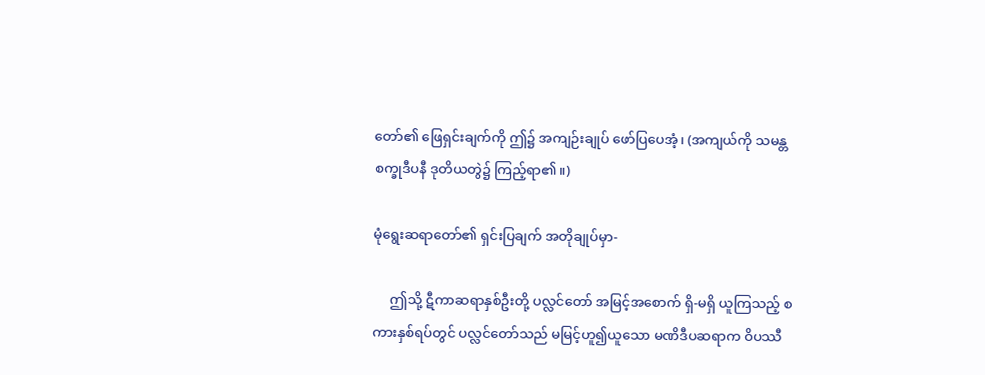တော်၏ ဖြေရှင်းချက်ကို ဤ၌ အကျဉ်းချုပ် ဖော်ပြပေအံ့၊ (အကျယ်ကို သမန္တစက္ခုဒီပနီ ဒုတိယတွဲ၌ ကြည့်ရာ၏။)

မုံရွေးဆရာတော်၏ ရှင်းပြချက် အတိုချုပ်မှာ-

     ဤသို့ ဋီကာဆရာနှစ်ဦးတို့ ပလ္လင်တော် အမြင့်အစောက် ရှိ-မရှိ ယူကြသည့် စကားနှစ်ရပ်တွင် ပလ္လင်တော်သည် မမြင့်ဟူ၍ယူသော မဏိဒီပဆရာက ဝိပဿီ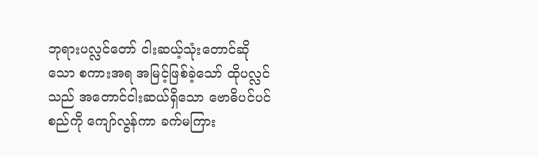ဘုရားပလ္လင်တော် ငါးဆယ့်သုံးတောင်ဆိုသော စကားအရ အမြင့်ဖြစ်ခဲ့သော် ထိုပလ္လင်သည် အတောင်ငါးဆယ်ရှိသော ဗောဓိပင်ပင်စည်ကို ကျော်လွန်ကာ ခက်မကြား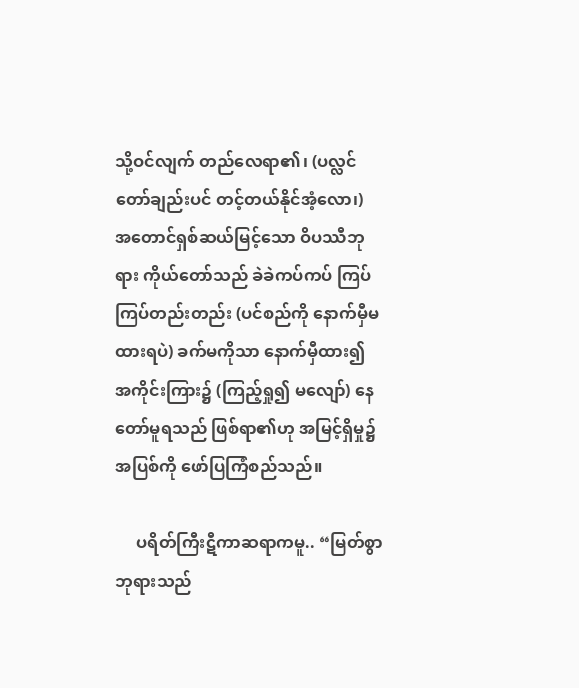သို့ဝင်လျက် တည်လေရာ၏၊ (ပလ္လင်တော်ချည်းပင် တင့်တယ်နိုင်အံ့လော၊) အတောင်ရှစ်ဆယ်မြင့်သော ဝိပဿီဘုရား ကိုယ်တော်သည် ခဲခဲကပ်ကပ် ကြပ်ကြပ်တည်းတည်း (ပင်စည်ကို နောက်မှီမထားရပဲ) ခက်မကိုသာ နောက်မှီထား၍ အကိုင်းကြား၌ (ကြည့်ရှု၍ မလျော်) နေတော်မူရသည် ဖြစ်ရာ၏ဟု အမြင့်ရှိမှု၌ အပြစ်ကို ဖော်ပြကြံစည်သည်။

     ပရိတ်ကြီးဋီကာဆရာကမူ.. “မြတ်စွာဘုရားသည်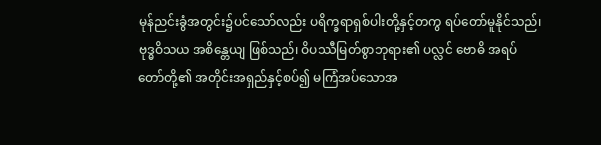မုန်ညင်းခွံအတွင်း၌ပင်သော်လည်း ပရိက္ခရာရှစ်ပါးတို့နှင့်တကွ ရပ်တော်မူနိုင်သည်၊ ဗုဒ္ဓဝိသယ အစိန္တေယျ ဖြစ်သည်၊ ဝိပဿီမြတ်စွာဘုရား၏ ပလ္လင် ဗောဓိ အရပ်တော်တို့၏ အတိုင်းအရှည်နှင့်စပ်၍ မကြံအပ်သောအ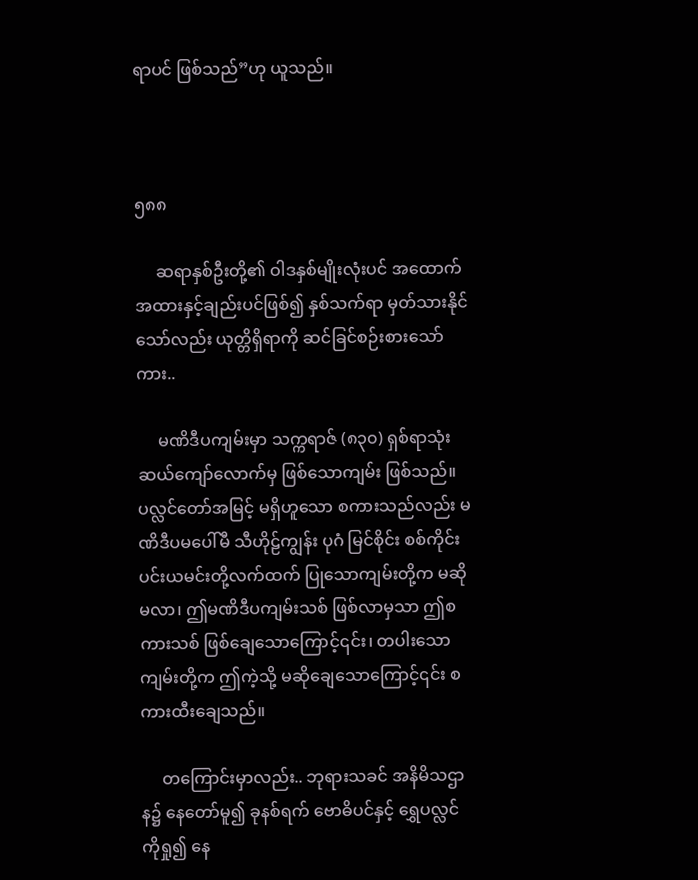ရာပင် ဖြစ်သည်”ဟု ယူသည်။



၅၈၈

     ဆရာနှစ်ဦးတို့၏ ဝါဒနှစ်မျိုးလုံးပင် အထောက်အထားနှင့်ချည်းပင်ဖြစ်၍ နှစ်သက်ရာ မှတ်သားနိုင်သော်လည်း ယုတ္တိရှိရာကို ဆင်ခြင်စဉ်းစားသော်ကား..

     မဏိဒီပကျမ်းမှာ သက္ကရာဇ် (၈၃၀) ရှစ်ရာသုံးဆယ်ကျော်လောက်မှ ဖြစ်သောကျမ်း ဖြစ်သည်။ ပလ္လင်တော်အမြင့် မရှိဟူသော စကားသည်လည်း မဏိဒီပမပေါ်မီ သီဟိုဠ်ကျွန်း ပုဂံ မြင်စိုင်း စစ်ကိုင်း ပင်းယမင်းတို့လက်ထက် ပြုသောကျမ်းတို့က မဆိုမလာ၊ ဤမဏိဒီပကျမ်းသစ် ဖြစ်လာမှသာ ဤစကားသစ် ဖြစ်ချေသောကြောင့်၎င်း၊ တပါးသောကျမ်းတို့က ဤကဲ့သို့ မဆိုချေသောကြောင့်၎င်း စကားထီးချေသည်။

     တကြောင်းမှာလည်း.. ဘုရားသခင် အနိမိသဌာန၌ နေတော်မူ၍ ခုနစ်ရက် ဗောဓိပင်နှင့် ရွှေပလ္လင်ကိုရှု၍ နေ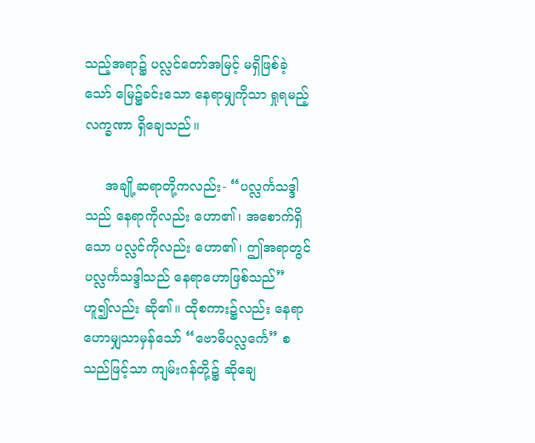သည့်အရာ၌ ပလ္လင်တော်အမြင့် မရှိဖြစ်ခဲ့သော် မြေ၌ခင်းသော နေရာမျှကိုသာ ရှုရမည့်လက္ခဏာ ရှိချေသည်။

     အချို့ဆရာတို့ကလည်း- “ပလ္လင်္ကသဒ္ဒါသည် နေရာကိုလည်း ဟော၏၊ အစောက်ရှိသော ပလ္လင်ကိုလည်း ဟော၏၊ ဤအရာတွင် ပလ္လင်္ကသဒ္ဒါသည် နေရာဟောဖြစ်သည်” ဟူ၍လည်း ဆို၏။ ထိုစကား၌လည်း နေရာဟောမျှသာမှန်သော် “ဗောဓိပလ္လင်္ကေ” စသည်ဖြင့်သာ ကျမ်းဂန်တို့၌ ဆိုချေ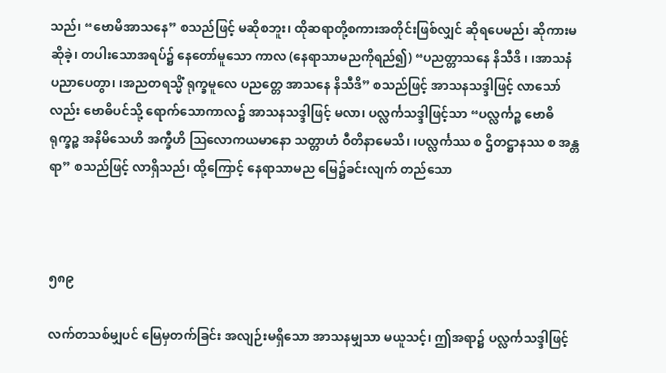သည်၊ “ဗောမိအာသနေ” စသည်ဖြင့် မဆိုစဘူး၊ ထိုဆရာတို့စကားအတိုင်းဖြစ်လျှင် ဆိုရပေမည်၊ ဆိုကားမဆိုခဲ့၊ တပါးသောအရပ်၌ နေတော်မူသော ကာလ (နေရာသာမညကိုရည်၍) “ပညတ္တာသနေ နိသီဒိ ၊ ၊အာသနံ ပညာပေတွာ၊ ၊အညတရသ္မိံ ရုက္ခမူလေ ပညတ္တေ အာသနေ နိသီဒိ” စသည်ဖြင့် အာသနသဒ္ဒါဖြင့် လာသော်လည်း ဗောဓိပင်သို့ ရောက်သောကာလ၌ အာသနသဒ္ဒါဖြင့် မလာ၊ ပလ္လင်္ကသဒ္ဒါဖြင့်သာ “ပလ္လင်္ကဉ္စ ဗောဓိရုက္ခဉ္စ အနိမိသေဟိ အက္ခီဟိ ဩလောကယမာနော သတ္တာဟံ ဝီတိနာမေသိ၊ ၊ပလ္လင်္ကဿ စ ဌိတဋ္ဌာနဿ စ အန္တရာ” စသည်ဖြင့် လာရှိသည်၊ ထို့ကြောင့် နေရာသာမည မြေ၌ခင်းလျက် တည်သော



၅၈၉

လက်တသစ်မျှပင် မြေမှတက်ခြင်း အလျဉ်းမရှိသော အာသနမျှသာ မယူသင့်၊ ဤအရာ၌ ပလ္လင်္ကသဒ္ဒါဖြင့်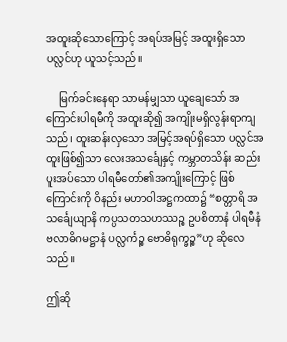အထူးဆိုသောကြောင့် အရပ်အမြင့် အထူးရှိသော ပလ္လင်ဟု ယူသင့်သည်။

     မြက်ခင်းနေရာ သာမန်မျှသာ ယူချေသော် အကြောင်းပါရမီကို အထူးဆို၍ အကျိုးမရှိလွန်းရာကျသည်၊ ထူးဆန်းလှသော အမြင့်အရပ်ရှိသော ပလ္လင်အထူးဖြစ်၍သာ လေးအသင်္ချေနှင့် ကမ္ဘာတသိန်း ဆည်းပူးအပ်သော ပါရမီတော်၏အကျိုးကြောင့် ဖြစ်ကြောင်းကို ဝိနည်း မဟာဝါအဋ္ဌကထာ၌ “စတ္တာရိ အသင်္ချေယျာနိ ကပ္ပသတသဟဿဉ္စ ဥပစိတာနံ ပါရမီနံ ဗလာဓိဂမဋ္ဌာနံ ပလ္လင်္ကဉ္စ ဗောဓိရုက္ခဉ္စ”ဟု ဆိုလေသည်။

ဤဆို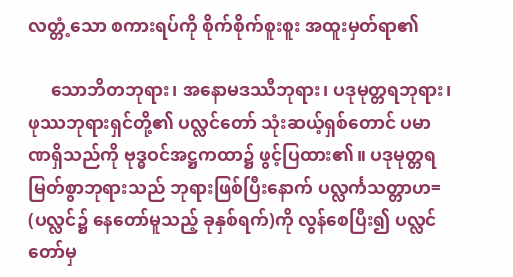လတ္တံ့သော စကားရပ်ကို စိုက်စိုက်စူးစူး အထူးမှတ်ရာ၏

     သောဘိတဘုရား၊ အနောမဒဿီဘုရား၊ ပဒုမုတ္တရဘုရား၊ ဖုဿဘုရားရှင်တို့၏ ပလ္လင်တော် သုံးဆယ့်ရှစ်တောင် ပမာဏရှိသည်ကို ဗုဒ္ဓဝင်အဋ္ဌကထာ၌ ဖွင့်ပြထား၏။ ပဒုမုတ္တရ မြတ်စွာဘုရားသည် ဘုရားဖြစ်ပြီးနောက် ပလ္လင်္ကသတ္တာဟ= (ပလ္လင်၌ နေတော်မူသည့် ခုနှစ်ရက်)ကို လွန်စေပြီး၍ ပလ္လင်တော်မှ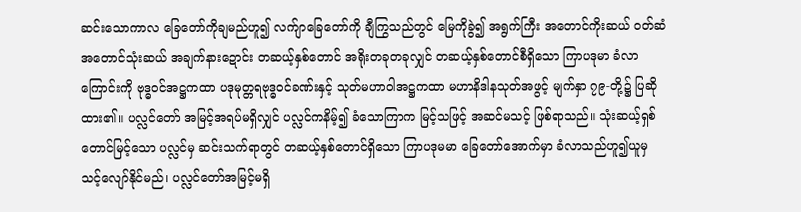ဆင်းသောကာလ ခြေတော်ကိုချမည်ဟူ၍ လက်ျာခြေတော်ကို ချီကြွသည်တွင် မြေကိုခွဲ၍ အရွက်ကြီး အတောင်ကိုးဆယ် ဝတ်ဆံ အတောင်သုံးဆယ် အချက်နားဍောင်း တဆယ့်နှစ်တောင် အရိုးတခုတခုလျှင် တဆယ့်နှစ်တောင်စီရှိသော ကြာပဒုမာ ခံလာကြောင်းကို ဗုဒ္ဓဝင်အဋ္ဌကထာ ပဒုမုတ္တရဗုဒ္ဓဝင်ခဏ်းနှင့် သုတ်မဟာဝါအဋ္ဌကထာ မဟာနိဒါနသုတ်အဖွင့် မျက်နှာ ၇၉-တို့၌ ပြဆိုထား၏။ ပလ္လင်တော် အမြင့်အရပ်မရှိလျှင် ပလ္လင်ကနိမ့်၍ ခံသောကြာက မြင့်သဖြင့် အဆင်မသင့် ဖြစ်ရာသည်။ သုံးဆယ့်ရှစ်တောင်မြင့်သော ပလ္လင်မှ ဆင်းသက်ရာတွင် တဆယ့်နှစ်တောင်ရှိသော ကြာပဒုမမာ ခြေတော်အောက်မှာ ခံလာသည်ဟူ၍ယူမှ သင့်လျော်နိုင်မည်၊ ပလ္လင်တော်အမြင့်မရှိ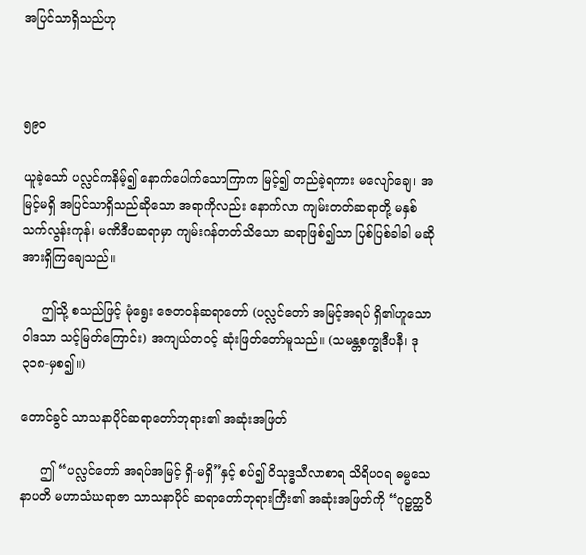အပြင်သာရှိသည်ဟု



၅၉၀

ယူခဲ့သော် ပလ္လင်ကနိမ့်၍ နောက်ပေါက်သောကြာက မြင့်၍ တည်ခဲ့ရကား မလျော်ချေ၊ အမြင့်မရှိ အပြင်သာရှိသည်ဆိုသော အရာကိုလည်း နောက်လာ ကျမ်းတတ်ဆရာတို့ မနှစ်သက်လွန်းကုန်၊ မဏိဒီပဆရာမှာ ကျမ်းဂန်တတ်သိသော ဆရာဖြစ်၍သာ ပြစ်ပြစ်ခါခါ မဆိုအားရှိကြချေသည်။

     ဤသို့ စသည်ဖြင့် မုံရွေး ဇေတဝန်ဆရာတော် (ပလ္လင်တော် အမြင့်အရပ် ရှိ၏ဟူသော ဝါဒသာ သင့်မြတ်ကြောင်း) အကျယ်တဝင့် ဆုံးဖြတ်တော်မူသည်။ (သမန္တစက္ခုဒီပနီ၊ ဒု ၃၁၈-မှစ၍။)

တောင်ခွင် သာသနာပိုင်ဆရာတော်ဘုရား၏ အဆုံးအဖြတ်

     ဤ “ပလ္လင်တော် အရပ်အမြင့် ရှိ-မရှိ”နှင့် စပ်၍ ဝိသုဒ္ဓသီလာစာရ သိရိပ၀ရ ဓမ္မသေနာပတိ မဟာသံဃရာဇာ သာသနာပိုင် ဆရာတော်ဘုရားကြီး၏ အဆုံးအဖြတ်ကို “ဂုဠှတ္ထဝိ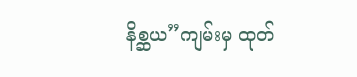နိစ္ဆယ”ကျမ်းမှ ထုတ်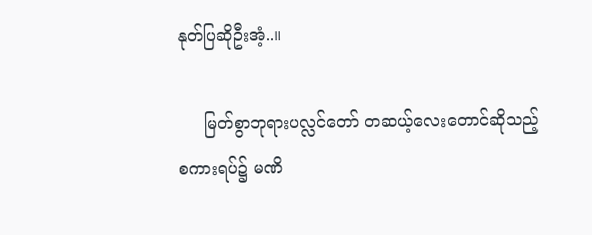နုတ်ပြဆိုဦးအံ့..။

     မြတ်စွာဘုရားပလ္လင်တော် တဆယ့်လေးတောင်ဆိုသည့် စကားရပ်၌ မဏိ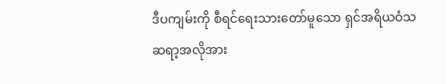ဒီပကျမ်းကို စီရင်ရေးသားတော်မူသော ရှင်အရိယဝံသ ဆရာ့အလိုအား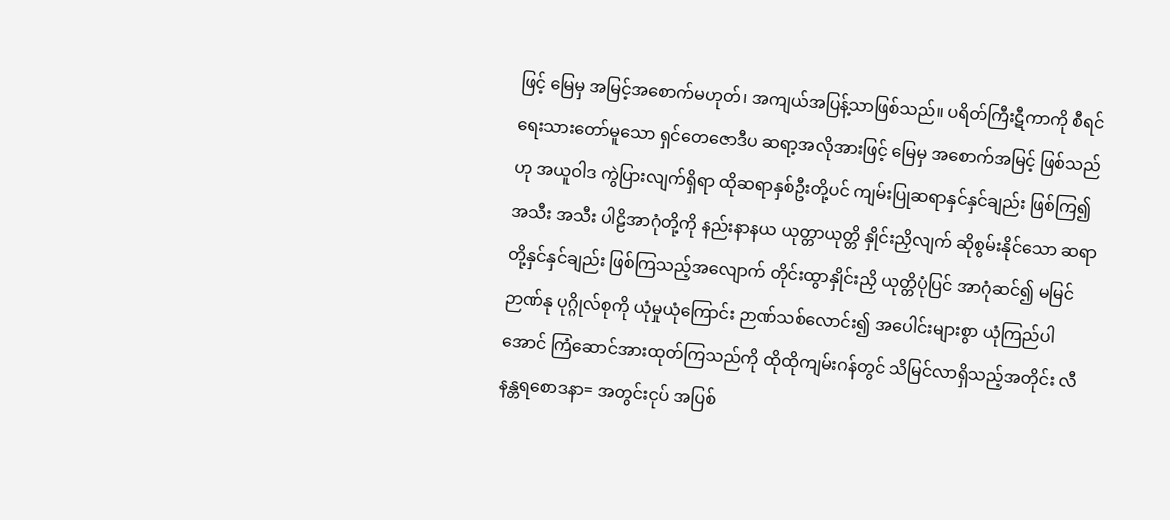ဖြင့် မြေမှ အမြင့်အစောက်မဟုတ်၊ အကျယ်အပြန့်သာဖြစ်သည်။ ပရိတ်ကြီးဋီကာကို စီရင်ရေးသားတော်မူသော ရှင်တေဇောဒီပ ဆရာ့အလိုအားဖြင့် မြေမှ အစောက်အမြင့် ဖြစ်သည်ဟု အယူဝါဒ ကွဲပြားလျက်ရှိရာ ထိုဆရာနှစ်ဦးတို့ပင် ကျမ်းပြုဆရာနှင်နှင်ချည်း ဖြစ်ကြ၍ အသီး အသီး ပါဠိအာဂုံတို့ကို နည်းနာနယ ယုတ္တာယုတ္တိ နှိုင်းညှိလျက် ဆိုစွမ်းနိုင်သော ဆရာတို့နှင်နှင်ချည်း ဖြစ်ကြသည့်အလျောက် တိုင်းထွာနှိုင်းညှိ ယုတ္တိပုံပြင် အာဂုံဆင်၍ မမြင်ဉာဏ်နု ပုဂ္ဂိုလ်စုကို ယုံမှုယုံကြောင်း ဉာဏ်သစ်လောင်း၍ အပေါင်းများစွာ ယုံကြည်ပါအောင် ကြံဆောင်အားထုတ်ကြသည်ကို ထိုထိုကျမ်းဂန်တွင် သိမြင်လာရှိသည့်အတိုင်း လီနန္တရစောဒနာ= အတွင်းငုပ် အပြစ်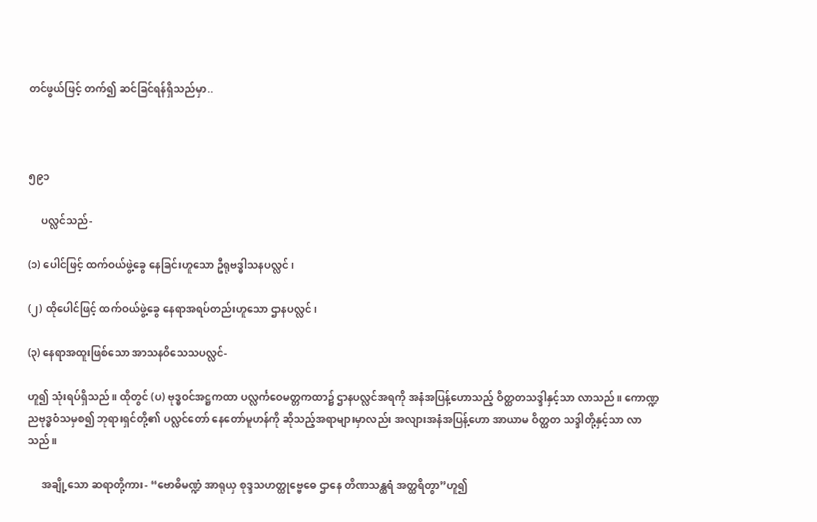တင်ဖွယ်ဖြင့် တက်၍ ဆင်ခြင်ရန်ရှိသည်မှာ..



၅၉၁

     ပလ္လင်သည်-

(၁) ပေါင်ဖြင့် ထက်ဝယ်ဖွဲ့ခွေ နေခြင်းဟူသော ဦရုဗဒ္ဓါသနပလ္လင်၊

(၂) ထိုပေါင်ဖြင့် ထက်ဝယ်ဖွဲ့ခွေ နေရာအရပ်တည်းဟူသော ဌာနပလ္လင်၊

(၃) နေရာအထူးဖြစ်သော အာသနဝိသေသပလ္လင်-

ဟူ၍ သုံးရပ်ရှိသည်။ ထိုတွင် (ပ) ဗုဒ္ဓဝင်အဋ္ဌကထာ ပလ္လင်္ကဝေမတ္တကထာ၌ ဌာနပလ္လင်အရကို အနံအပြန့်ဟောသည့် ဝိတ္ထတသဒ္ဒါနှင့်သာ လာသည်။ ကောဏ္ဍညဗုဒ္ဓဝံသမှစ၍ ဘုရားရှင်တို့၏ ပလ္လင်တော် နေတော်မူဟန်ကို ဆိုသည့်အရာများမှာလည်း အလျားအနံအပြန့်ဟော အာယာမ ဝိတ္ထတ သဒ္ဒါတို့နှင့်သာ လာသည်။

     အချို့သော ဆရာတို့ကား- “ဗောဓိမဏ္ဍံ အာရုယှ စုဒ္ဒသဟတ္ထုဗ္ဗေဓေ ဌာနေ တိဏသန္ထရံ အတ္ထရိတွာ”ဟူ၍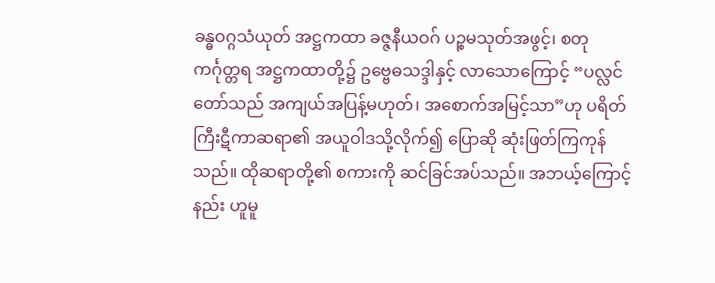ခန္ဓဝဂ္ဂသံယုတ် အဋ္ဌကထာ ခဇ္ဇနီယဝဂ် ပဉ္စမသုတ်အဖွင့်၊ စတုကင်္ဂုတ္တရ အဋ္ဌကထာတို့၌ ဥဗ္ဗေဓသဒ္ဒါနှင့် လာသောကြောင့် “ပလ္လင်တော်သည် အကျယ်အပြန့်မဟုတ်၊ အစောက်အမြင့်သာ”ဟု ပရိတ်ကြီးဋီကာဆရာ၏ အယူဝါဒသို့လိုက်၍ ပြောဆို ဆုံးဖြတ်ကြကုန်သည်။ ထိုဆရာတို့၏ စကားကို ဆင်ခြင်အပ်သည်။ အဘယ့်ကြောင့်နည်း ဟူမူ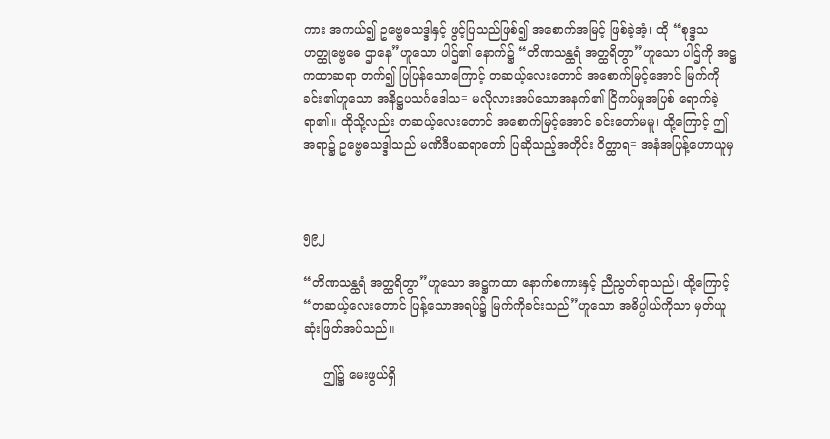ကား အကယ်၍ ဥဗ္ဗေဓသဒ္ဒါနှင့် ဖွင့်ပြသည်ဖြစ်၍ အစောက်အမြင့် ဖြစ်ခဲ့အံ့၊ ထို “စုဒ္ဒသဟတ္ထုဗ္ဗေဓေ ဌာနေ”ဟူသော ပါဌ်၏ နောက်၌ “တိဏသန္ထရံ အတ္ထရိတွာ”ဟူသော ပါဌ်ကို အဋ္ဌကထာဆရာ တက်၍ ပြပြန်သောကြောင့် တဆယ့်လေးတောင် အစောက်မြင့်အောင် မြက်ကိုခင်း၏ဟူသော အနိဋ္ဌပသင်္ဂဒေါသ= မလိုလားအပ်သောအနက်၏ ငြိကပ်မှုအပြစ် ရောက်ခဲ့ရာ၏။ ထိုသို့လည်း တဆယ့်လေးတောင် အစောက်မြင့်အောင် ခင်းတော်မမူ၊ ထို့ကြောင့် ဤအရာ၌ ဥဗ္ဗေဓသဒ္ဒါသည် မဏိဒီပဆရာတော် ပြဆိုသည့်အတိုင်း ဝိတ္ထာရ= အနံအပြန့်ဟောယူမှ



၅၉၂

“တိဏသန္ထရံ အတ္ထရိတွာ”ဟူသော အဋ္ဌကထာ နောက်စကားနှင့် ညီညွတ်ရာသည်၊ ထို့ကြောင့် “တဆယ့်လေးတောင် ပြန့်သောအရပ်၌ မြက်ကိုခင်းသည်”ဟူသော အဓိပ္ပါယ်ကိုသာ မှတ်ယူ ဆုံးဖြတ်အပ်သည်။

     ဤ၌ မေးဖွယ်ရှိ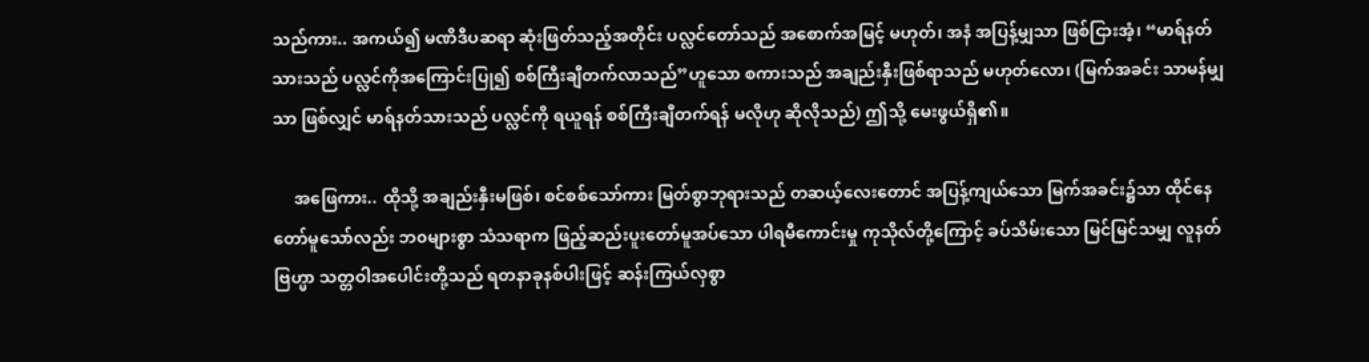သည်ကား.. အကယ်၍ မဏိဒီပဆရာ ဆုံးဖြတ်သည့်အတိုင်း ပလ္လင်တော်သည် အစောက်အမြင့် မဟုတ်၊ အနံ အပြန့်မျှသာ ဖြစ်ငြားအံ့၊ “မာရ်နတ်သားသည် ပလ္လင်ကိုအကြောင်းပြု၍ စစ်ကြီးချီတက်လာသည်”ဟူသော စကားသည် အချည်းနှီးဖြစ်ရာသည် မဟုတ်လော၊ (မြက်အခင်း သာမန်မျှသာ ဖြစ်လျှင် မာရ်နတ်သားသည် ပလ္လင်ကို ရယူရန် စစ်ကြီးချီတက်ရန် မလိုဟု ဆိုလိုသည်) ဤသို့ မေးဖွယ်ရှိ၏။

     အဖြေကား.. ထိုသို့ အချည်းနှီးမဖြစ်၊ စင်စစ်သော်ကား မြတ်စွာဘုရားသည် တဆယ့်လေးတောင် အပြန့်ကျယ်သော မြက်အခင်း၌သာ ထိုင်နေတော်မူသော်လည်း ဘ၀များစွာ သံသရာက ဖြည့်ဆည်းပူးတော်မူအပ်သော ပါရမီကောင်းမှု ကုသိုလ်တို့ကြောင့် ခပ်သိမ်းသော မြင်မြင်သမျှ လူနတ်ဗြဟ္မာ သတ္တဝါအပေါင်းတို့သည် ရတနာခုနစ်ပါးဖြင့် ဆန်းကြယ်လှစွာ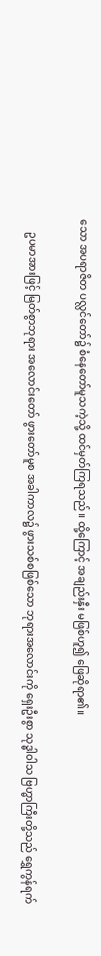သော အပရာဇိတ ပလ္လင်တော်၌ စံနေတော်မူသကဲ့သို့ ထင်မှတ်ကြရသည်။ ထို့ကြောင့် အချည်းနှီး မဖြစ်ဟူ၍ ဖြေဆိုရာ၏။

     ဥပမာအားဖြင့် မြတ်စွာဘုရား အလောင်းတော် ဖွားတော်မူစ အခါကာလ၌ ဖွားသစ်စဖြစ်သော ဘုရားအလောင်းကို ရှေးဦးစွာ သုဒ္ဓါဝါသ ဗြဟ္မာကြီးတို့သည် ရွှေကွန်ရက်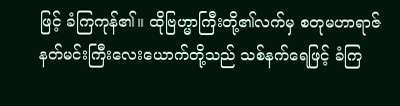ဖြင့် ခံကြကုန်၏။ ထိုဗြဟ္မာကြီးတို့၏လက်မှ စတုမဟာရာဇ် နတ်မင်းကြီးလေးယောက်တို့သည် သစ်နက်ရေဖြင့် ခံကြ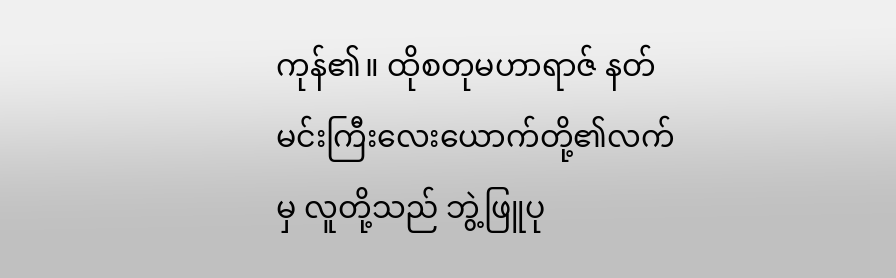ကုန်၏။ ထိုစတုမဟာရာဇ် နတ်မင်းကြီးလေးယောက်တို့၏လက်မှ လူတို့သည် ဘွဲ့ဖြူပု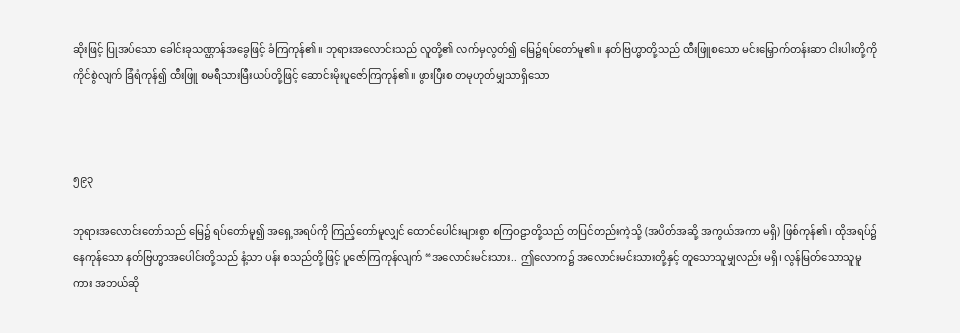ဆိုးဖြင့် ပြုအပ်သော ခေါင်းခုသဏ္ဌာန်အခွေဖြင့် ခံကြကုန်၏။ ဘုရားအလောင်းသည် လူတို့၏ လက်မှလွတ်၍ မြေ၌ရပ်တော်မူ၏။ နတ်ဗြဟ္မာတို့သည် ထီးဖြူစသော မင်းမြှောက်တန်းဆာ ငါးပါးတို့ကို ကိုင်စွဲလျက် ခြံရံကုန်၍ ထီးဖြူ စမရီသားမြီးယပ်တို့ဖြင့် ဆောင်းမိုးပူဇော်ကြကုန်၏။ ဖွားပြီးစ တမုဟုတ်မျှသာရှိသော



၅၉၃

ဘုရားအလောင်းတော်သည် မြေ၌ ရပ်တော်မူ၍ အရှေ့အရပ်ကို ကြည့်တော်မူလျှင် ထောင်ပေါင်းများစွာ စကြဝဠာတို့သည် တပြင်တည်းကဲ့သို့ (အပိတ်အဆို့ အကွယ်အကာ မရှိ) ဖြစ်ကုန်၏၊ ထိုအရပ်၌ နေကုန်သော နတ်ဗြဟ္မာအပေါင်းတို့သည် နံ့သာ ပန်း စသည်တို့ဖြင့် ပူဇော်ကြကုန်လျက် “အလောင်းမင်းသား.. ဤလောက၌ အလောင်းမင်းသားတို့နှင့် တူသောသူမျှလည်း မရှိ၊ လွန်မြတ်သောသူမူကား အဘယ်ဆို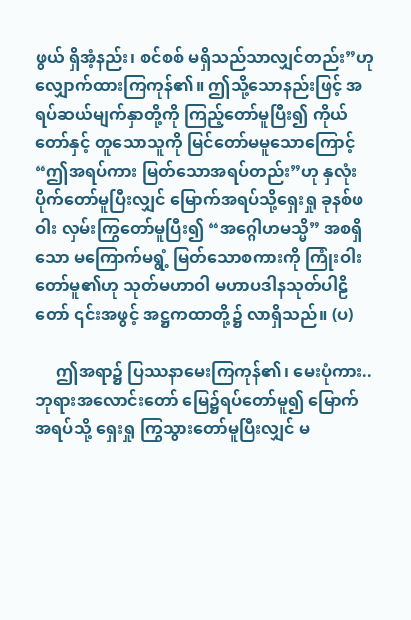ဖွယ် ရှိအံ့နည်း၊ စင်စစ် မရှိသည်သာလျှင်တည်း”ဟု လျှောက်ထားကြကုန်၏။ ဤသို့သောနည်းဖြင့် အရပ်ဆယ်မျက်နှာတို့ကို ကြည့်တော်မူပြီး၍ ကိုယ်တော်နှင့် တူသောသူကို မြင်တော်မမူသောကြောင့် “ဤအရပ်ကား မြတ်သောအရပ်တည်း”ဟု နှလုံးပိုက်တော်မူပြီးလျှင် မြောက်အရပ်သို့ရှေးရှု ခုနစ်ဖဝါး လှမ်းကြွတော်မူပြီး၍ “အဂ္ဂေါဟမသ္မိ” အစရှိသော မကြောက်မရွံ့ မြတ်သောစကားကို ကြုံးဝါးတော်မူ၏ဟု သုတ်မဟာဝါ မဟာပဒါနသုတ်ပါဠိတော် ၎င်းအဖွင့် အဋ္ဌကထာတို့၌ လာရှိသည်။ (ပ)

     ဤအရာ၌ ပြဿနာမေးကြကုန်၏၊ မေးပုံကား.. ဘုရားအလောင်းတော် မြေ၌ရပ်တော်မူ၍ မြောက်အရပ်သို့ ရှေးရှု ကြွသွားတော်မူပြီးလျှင် မ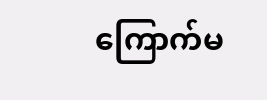ကြောက်မ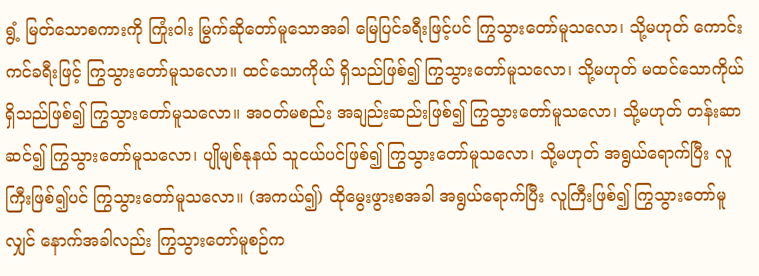ရွံ့ မြတ်သောစကားကို ကြုံးဝါး မြွက်ဆိုတော်မူသောအခါ မြေပြင်ခရီးဖြင့်ပင် ကြွသွားတော်မူသလော၊ သို့မဟုတ် ကောင်းကင်ခရီးဖြင့် ကြွသွားတော်မူသလော။ ထင်သောကိုယ် ရှိသည်ဖြစ်၍ ကြွသွားတော်မူသလော၊ သို့မဟုတ် မထင်သောကိုယ် ရှိသည်ဖြစ်၍ ကြွသွားတော်မူသလော။ အဝတ်မစည်း အချည်းဆည်းဖြစ်၍ ကြွသွားတော်မူသလော၊ သို့မဟုတ် တန်းဆာဆင်၍ ကြွသွားတော်မူသလော၊ ပျိုမျစ်နုနယ် သူငယ်ပင်ဖြစ်၍ ကြွသွားတော်မူသလော၊ သို့မဟုတ် အရွယ်ရောက်ပြီး လူကြီးဖြစ်၍ပင် ကြွသွားတော်မူသလော။ (အကယ်၍) ထိုမွေးဖွားစအခါ အရွယ်ရောက်ပြီး လူကြီးဖြစ်၍ ကြွသွားတော်မူလျှင် နောက်အခါလည်း ကြွသွားတော်မူစဉ်က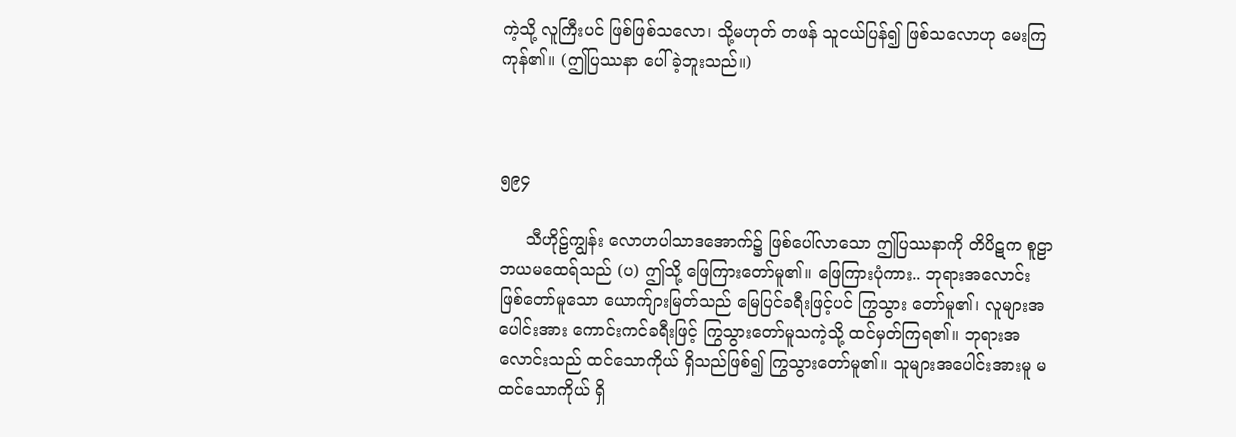ကဲ့သို့ လူကြီးပင် ဖြစ်ဖြစ်သလော၊ သို့မဟုတ် တဖန် သူငယ်ပြန်၍ ဖြစ်သလောဟု မေးကြကုန်၏။ (ဤပြဿနာ ပေါ်ခဲ့ဘူးသည်။)



၅၉၄

     သီဟိုဠ်ကျွန်း လောဟပါသာဒအောက်၌ ဖြစ်ပေါ်လာသော ဤပြဿနာကို တိပိဋက စူဠာဘယမထေရ်သည် (ပ) ဤသို့ ဖြေကြားတော်မူ၏။ ဖြေကြားပုံကား.. ဘုရားအလောင်း ဖြစ်တော်မူသော ယောက်ျားမြတ်သည် မြေပြင်ခရီးဖြင့်ပင် ကြွသွား တော်မူ၏၊ လူများအပေါင်းအား ကောင်းကင်ခရီးဖြင့် ကြွသွားတော်မူသကဲ့သို့ ထင်မှတ်ကြရ၏။ ဘုရားအလောင်းသည် ထင်သောကိုယ် ရှိသည်ဖြစ်၍ ကြွသွားတော်မူ၏။ သူများအပေါင်းအားမူ မထင်သောကိုယ် ရှိ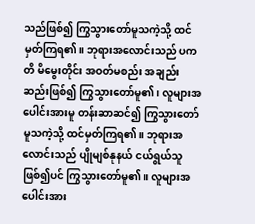သည်ဖြစ်၍ ကြွသွားတော်မူသကဲ့သို့ ထင်မှတ်ကြရ၏။ ဘုရားအလောင်းသည် ပကတိ မိမွေးတိုင်း အဝတ်မစည်း အချည်းဆည်းဖြစ်၍ ကြွသွားတော်မူ၏၊ လူများအပေါင်းအားမူ တန်းဆာဆင်၍ ကြွသွားတော်မူသကဲ့သို့ ထင်မှတ်ကြရ၏။ ဘုရားအလောင်းသည် ပျိုမျစ်နုနယ် ငယ်ရွယ်သူဖြစ်၍ပင် ကြွသွားတော်မူ၏။ လူများအပေါင်းအား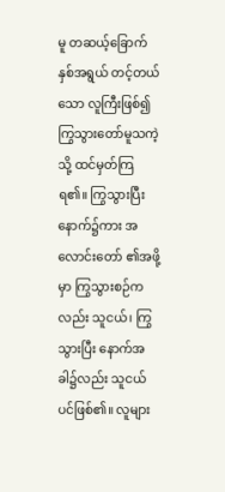မူ တဆယ့်ခြောက်နှစ်အရွယ် တင့်တယ်သော လူကြီးဖြစ်၍ ကြွသွားတော်မူသကဲ့သို့ ထင်မှတ်ကြရ၏။ ကြွသွားပြီးနောက်၌ကား အလောင်းတော် ၏အဖို့မှာ ကြွသွားစဉ်ကလည်း သူငယ်၊ ကြွသွားပြီး နောက်အခါ၌လည်း သူငယ်ပင်ဖြစ်၏။ လူများ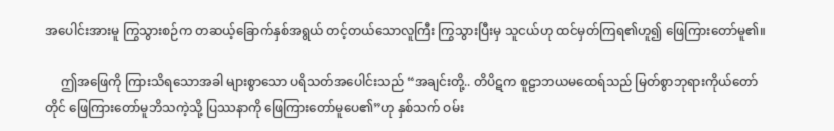အပေါင်းအားမူ ကြွသွားစဉ်က တဆယ့်ခြောက်နှစ်အရွယ် တင့်တယ်သောလူကြီး ကြွသွားပြီးမှ သူငယ်ဟု ထင်မှတ်ကြရ၏ဟူ၍ ဖြေကြားတော်မူ၏။

     ဤအဖြေကို ကြားသိရသောအခါ များစွာသော ပရိသတ်အပေါင်းသည် “အချင်းတို့.. တိပိဋက စူဠာဘယမထေရ်သည် မြတ်စွာဘုရားကိုယ်တော်တိုင် ဖြေကြားတော်မူဘိသကဲ့သို့ ပြဿနာကို ဖြေကြားတော်မူပေ၏”ဟု နှစ်သက် ဝမ်း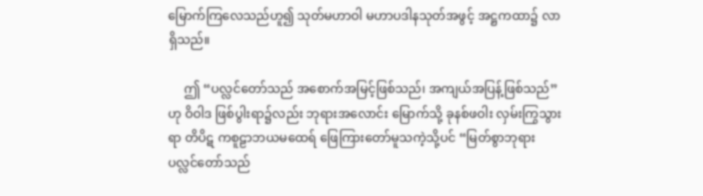မြောက်ကြလေသည်ဟူ၍ သုတ်မဟာဝါ မဟာပဒါနသုတ်အဖွင့် အဋ္ဌကထာ၌ လာရှိသည်။

     ဤ “ပလ္လင်တော်သည် အစောက်အမြင့်ဖြစ်သည်၊ အကျယ်အပြန့်ဖြစ်သည်”ဟု ဝိဝါဒ ဖြစ်ပွါးရာ၌လည်း ဘုရားအလောင်း မြောက်သို့ ခုနစ်ဖဝါး လှမ်းကြွသွားရာ တိပိဋ ကစူဠာဘယမထေရ် ဖြေကြားတော်မူသကဲ့သို့ပင် “မြတ်စွာဘုရား ပလ္လင်တော်သည်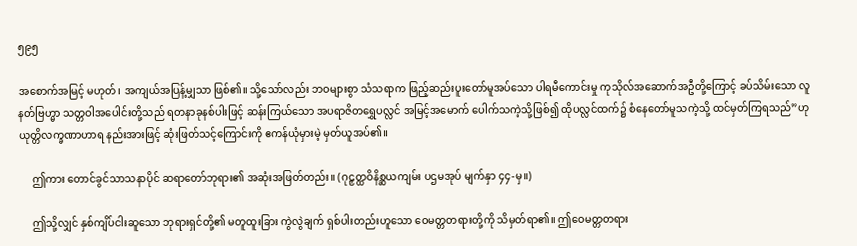၅၉၅

အစောက်အမြင့် မဟုတ်၊ အကျယ်အပြန့်မျှသာ ဖြစ်၏။ သို့သော်လည်း ဘဝများစွာ သံသရာက ဖြည့်ဆည်းပူးတော်မူအပ်သော ပါရမီကောင်းမှု ကုသိုလ်အဆောက်အဦတို့ကြောင့် ခပ်သိမ်းသော လူနတ်ဗြဟ္မာ သတ္တဝါအပေါင်းတို့သည် ရတနာခုနစ်ပါးဖြင့် ဆန်းကြယ်သော အပရာဇိတရွှေပလ္လင် အမြင့်အမောက် ပေါက်သကဲ့သို့ဖြစ်၍ ထိုပလ္လင်ထက်၌ စံနေတော်မူသကဲ့သို့ ထင်မှတ်ကြရသည်”ဟု ယုတ္တိလက္ခဏာဟာရ နည်းအားဖြင့် ဆုံးဖြတ်သင့်ကြောင်းကို ဧကန်ယုံမှားမဲ့ မှတ်ယူအပ်၏။

     ဤကား တောင်ခွင်သာသနာပိုင် ဆရာတော်ဘုရား၏ အဆုံးအဖြတ်တည်း။ (ဂုဠှတ္ထဝိနိစ္ဆယကျမ်း ပဌမအုပ် မျက်နှာ ၄၄-မှ။)

     ဤသို့လျှင် နှစ်ကျိပ်ငါးဆူသော ဘုရားရှင်တို့၏ မတူထူးခြား ကွဲလွဲချက် ရှစ်ပါးတည်းဟူသော ဝေမတ္တတရားတို့ကို သိမှတ်ရာ၏။ ဤဝေမတ္တတရား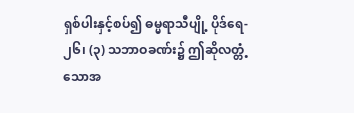ရှစ်ပါးနှင့်စပ်၍ ဓမ္မရာသီပျို့ ပိုဒ်ရေ- ၂၆၊ (၃) သဘာဝခဏ်း၌ ဤဆိုလတ္တံ့သောအ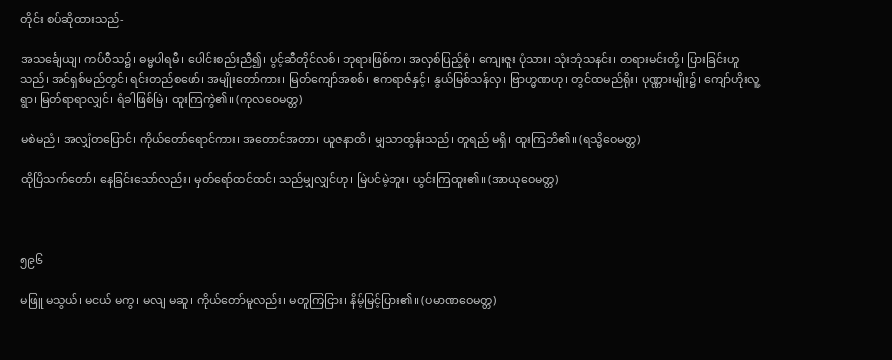တိုင်း စပ်ဆိုထားသည်-

အသင်္ချေယျ၊ ကပ်ဝီသ၌၊ ဓမ္မပါရမီ၊ ပေါင်းစည်းညီ၍၊ ပွင့်ဆီတိုင်လစ်၊ ဘုရားဖြစ်က၊ အလှစ်ပြည့်စုံ၊ ကျေးဇူး ပုံသား၊ သုံးဘုံသနင်း၊ တရားမင်းတို့၊ ပြားခြင်းဟူသည်၊ အင်ရှစ်မည်တွင်၊ ရင်းတည်စဖော်၊ အမျိုးတော်ကား၊ မြတ်ကျော်အစစ်၊ ဧကရာဇ်နှင့်၊ နွယ်မြစ်သန်လှ၊ ဗြာဟ္မဏဟု၊ တွင်ထမည်ရိုး၊ ပုဏ္ဏားမျိုး၌၊ ကျော်ဟိုးလူ့ရွာ၊ မြတ်ရာရာလျှင်၊ ရံခါဖြစ်မြဲ၊ ထူးကြကွဲ၏။ (ကုလဝေမတ္တ)

မစဲမညံ၊ အလျှံတပြောင်၊ ကိုယ်တော်ရောင်ကား၊ အတောင်အတာ၊ ယူဇနာထိ၊ မျှသာထွန်းသည်၊ တူရည် မရှိ၊ ထူးကြဘိ၏။ (ရသ္မိဝေမတ္တ)

ထိုပြိသက်တော်၊ နေခြင်းသော်လည်း၊ မှတ်ရော်ထင်ထင်၊ သည်မျှလျှင်ဟု၊ မြဲပင်မဲ့ဘူး၊ ယွင်းကြထူး၏။ (အာယုဝေမတ္တ)



၅၉၆

မဖြူ မသွယ်၊ မငယ် မကွ၊ မလျ မဆူ၊ ကိုယ်တော်မူလည်း၊ မတူကြငြား၊ နိမ့်မြင့်ပြား၏။ (ပမာဏဝေမတ္တ)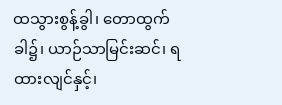ထသွားစွန့်ခွါ၊ တောထွက်ခါ၌၊ ယာဉ်သာမြင်းဆင်၊ ရထားလျင်နှင့်၊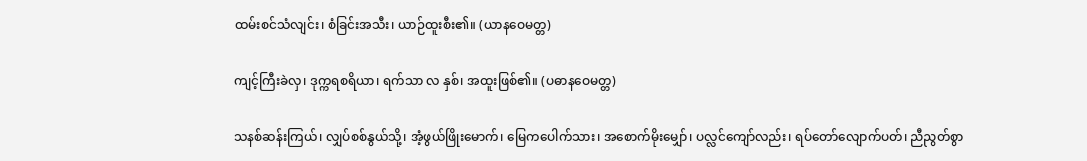ထမ်းစင်သံလျင်း၊ စံခြင်းအသီး၊ ယာဉ်ထူးစီး၏။ (ယာနဝေမတ္တ)

ကျင့်ကြီးခဲလှ၊ ဒုက္ကရစရိယာ၊ ရက်သာ လ နှစ်၊ အထူးဖြစ်၏။ (ပဓာနဝေမတ္တ)

သနစ်ဆန်းကြယ်၊ လျှပ်စစ်နွယ်သို့၊ အံ့ဖွယ်ဖြိုးမောက်၊ မြေကပေါက်သား၊ အစောက်မိုးမျှော်၊ ပလ္လင်ကျော်လည်း၊ ရပ်တော်လျောက်ပတ်၊ ညီညွတ်စွာ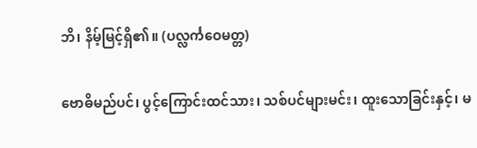ဘိ၊ နိမ့်မြင့်ရှိ၏။ (ပလ္လင်္ကဝေမတ္တ)

ဗောဓိမည်ပင်၊ ပွင့်ကြောင်းထင်သား၊ သစ်ပင်များမင်း၊ ထူးသောခြင်းနှင့်၊ မ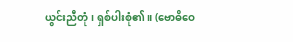ယွင်းညီတုံ၊ ရှစ်ပါးစုံ၏။ (ဗောဓိဝေ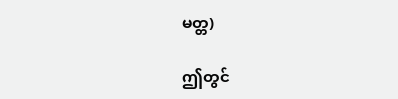မတ္တ)

ဤတွင်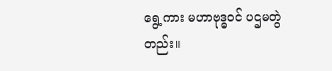ရွေ့ကား မဟာဗုဒ္ဓဝင် ပဌမတွဲတည်း။